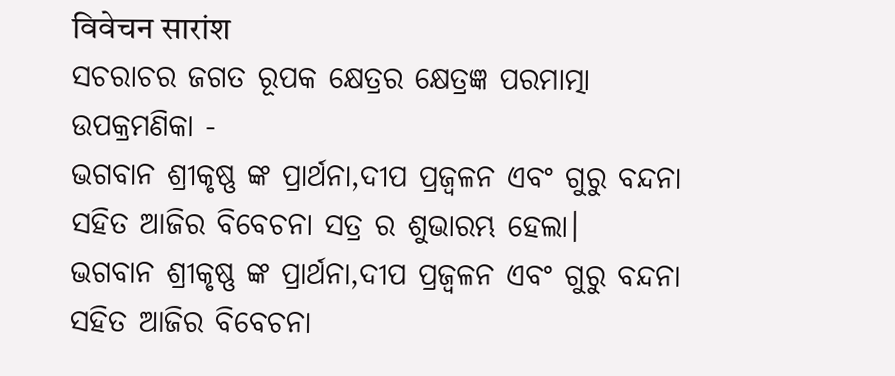विवेचन सारांश
ସଚରାଚର ଜଗତ ରୂପକ କ୍ଷେତ୍ରର କ୍ଷେତ୍ରଜ୍ଞ ପରମାତ୍ମା
ଉପକ୍ରମଣିକା -
ଭଗବାନ ଶ୍ରୀକୃଷ୍ଣ ଙ୍କ ପ୍ରାର୍ଥନା,ଦୀପ ପ୍ରଜ୍ବଳନ ଏବଂ ଗୁରୁ ବନ୍ଦନା ସହିତ ଆଜିର ବିବେଚନା ସତ୍ର ର ଶୁଭାରମ୍ଭ ହେଲା।
ଭଗବାନ ଶ୍ରୀକୃଷ୍ଣ ଙ୍କ ପ୍ରାର୍ଥନା,ଦୀପ ପ୍ରଜ୍ବଳନ ଏବଂ ଗୁରୁ ବନ୍ଦନା ସହିତ ଆଜିର ବିବେଚନା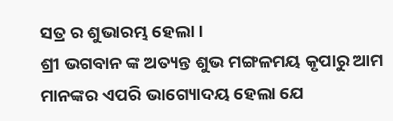ସତ୍ର ର ଶୁଭାରମ୍ଭ ହେଲା।
ଶ୍ରୀ ଭଗବାନ ଙ୍କ ଅତ୍ୟନ୍ତ ଶୁଭ ମଙ୍ଗଳମୟ କୃପାରୁ ଆମ ମାନଙ୍କର ଏପରି ଭାଗ୍ୟୋଦୟ ହେଲା ଯେ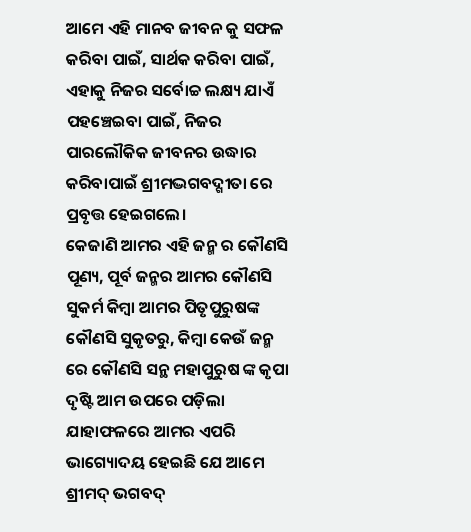ଆମେ ଏହି ମାନବ ଜୀବନ କୁ ସଫଳ କରିବା ପାଇଁ, ସାର୍ଥକ କରିବା ପାଇଁ, ଏହାକୁ ନିଜର ସର୍ବୋଚ୍ଚ ଲକ୍ଷ୍ୟ ଯାଏଁ ପହଞ୍ଚେଇବା ପାଇଁ, ନିଜର ପାରଲୌକିକ ଜୀବନର ଉଦ୍ଧାର କରିବାପାଇଁ ଶ୍ରୀମଦ୍ଭଗବଦ୍ଗୀତା ରେ ପ୍ରବୃତ୍ତ ହେଇଗଲେ।
କେଜାଣି ଆମର ଏହି ଜନ୍ମ ର କୌଣସି ପୂଣ୍ୟ, ପୂର୍ବ ଜନ୍ମର ଆମର କୌଣସି ସୁକର୍ମ କିମ୍ବା ଆମର ପିତୃପୁରୁଷଙ୍କ କୌଣସି ସୁକୃତରୁ, କିମ୍ବା କେଉଁ ଜନ୍ମ ରେ କୌଣସି ସନ୍ଥ ମହାପୁରୁଷ ଙ୍କ କୃପା ଦୃଷ୍ଟି ଆମ ଉପରେ ପଡ଼ିଲା ଯାହାଫଳରେ ଆମର ଏପରି ଭାଗ୍ୟୋଦୟ ହେଇଛି ଯେ ଆମେ ଶ୍ରୀମଦ୍ ଭଗବଦ୍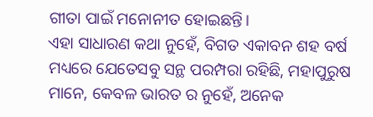ଗୀତା ପାଇଁ ମନୋନୀତ ହୋଇଛନ୍ତି।
ଏହା ସାଧାରଣ କଥା ନୁହେଁ, ବିଗତ ଏକାବନ ଶହ ବର୍ଷ ମଧ୍ୟରେ ଯେତେସବୁ ସନ୍ଥ ପରମ୍ପରା ରହିଛି, ମହାପୁରୁଷ ମାନେ, କେବଳ ଭାରତ ର ନୁହେଁ, ଅନେକ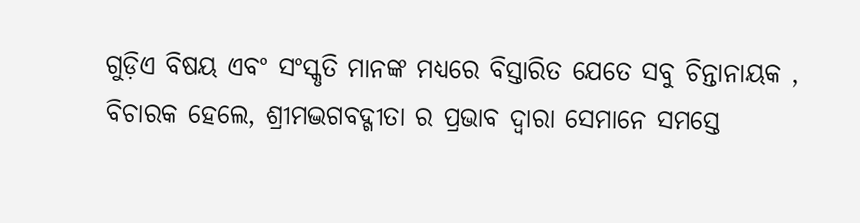ଗୁଡ଼ିଏ ବିଷୟ ଏବଂ ସଂସ୍କୃତି ମାନଙ୍କ ମଧ୍ୟରେ ବିସ୍ତାରିତ ଯେତେ ସବୁ ଚିନ୍ତାନାୟକ , ବିଚାରକ ହେଲେ, ଶ୍ରୀମଦ୍ଭଗବଦ୍ଗୀତା ର ପ୍ରଭାବ ଦ୍ବାରା ସେମାନେ ସମସ୍ତେ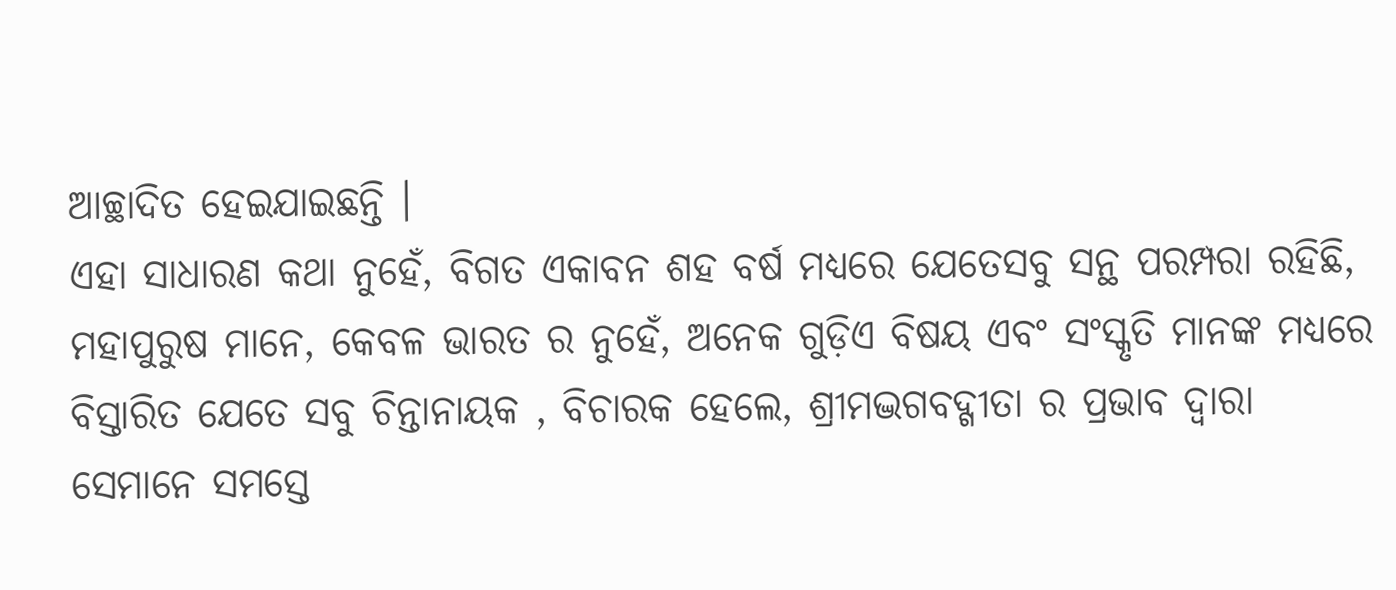ଆଚ୍ଛାଦିତ ହେଇଯାଇଛନ୍ତି ।
ଏହା ସାଧାରଣ କଥା ନୁହେଁ, ବିଗତ ଏକାବନ ଶହ ବର୍ଷ ମଧ୍ୟରେ ଯେତେସବୁ ସନ୍ଥ ପରମ୍ପରା ରହିଛି, ମହାପୁରୁଷ ମାନେ, କେବଳ ଭାରତ ର ନୁହେଁ, ଅନେକ ଗୁଡ଼ିଏ ବିଷୟ ଏବଂ ସଂସ୍କୃତି ମାନଙ୍କ ମଧ୍ୟରେ ବିସ୍ତାରିତ ଯେତେ ସବୁ ଚିନ୍ତାନାୟକ , ବିଚାରକ ହେଲେ, ଶ୍ରୀମଦ୍ଭଗବଦ୍ଗୀତା ର ପ୍ରଭାବ ଦ୍ବାରା ସେମାନେ ସମସ୍ତେ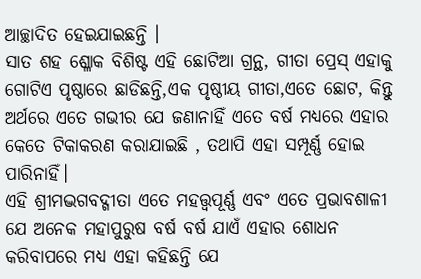ଆଚ୍ଛାଦିତ ହେଇଯାଇଛନ୍ତି ।
ସାତ ଶହ ଶ୍ଳୋକ ବିଶିଷ୍ଟ ଏହି ଛୋଟିଆ ଗ୍ରନ୍ଥ, ଗୀତା ପ୍ରେସ୍ ଏହାକୁ ଗୋଟିଏ ପୃଷ୍ଠାରେ ଛାଡିଛନ୍ତି,ଏକ ପୃଷ୍ଠୀୟ ଗୀତା,ଏତେ ଛୋଟ, କିନ୍ତୁ ଅର୍ଥରେ ଏତେ ଗଭୀର ଯେ ଜଣାନାହିଁ ଏତେ ବର୍ଷ ମଧ୍ୟରେ ଏହାର କେତେ ଟିକାକରଣ କରାଯାଇଛି , ତଥାପି ଏହା ସମ୍ପୂର୍ଣ୍ଣ ହୋଇ ପାରିନାହିଁ।
ଏହି ଶ୍ରୀମଦ୍ଭଗବଦ୍ଗୀତା ଏତେ ମହତ୍ତ୍ବପୂର୍ଣ୍ଣ ଏବଂ ଏତେ ପ୍ରଭାବଶାଳୀ ଯେ ଅନେକ ମହାପୁରୁଷ ବର୍ଷ ବର୍ଷ ଯାଏଁ ଏହାର ଶୋଧନ କରିବାପରେ ମଧ୍ୟ ଏହା କହିଛନ୍ତି ଯେ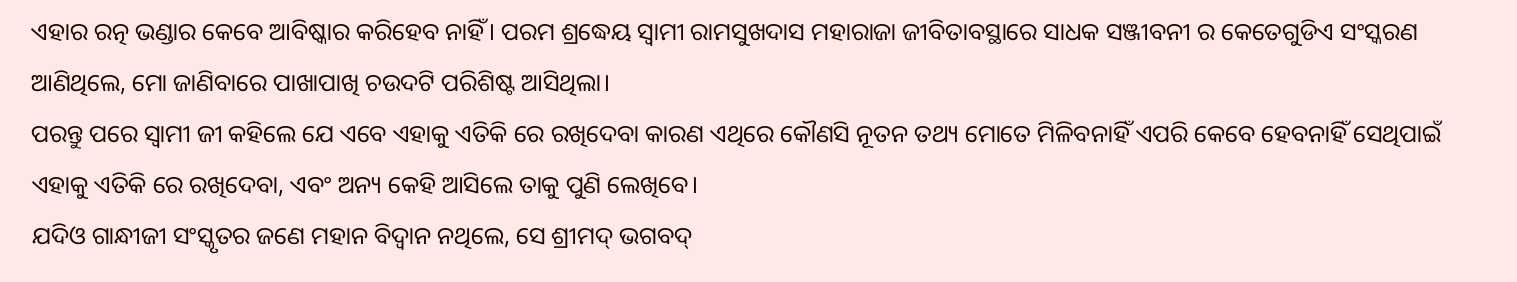ଏହାର ରତ୍ନ ଭଣ୍ଡାର କେବେ ଆବିଷ୍କାର କରିହେବ ନାହିଁ। ପରମ ଶ୍ରଦ୍ଧେୟ ସ୍ବାମୀ ରାମସୁଖଦାସ ମହାରାଜା ଜୀବିତାବସ୍ଥାରେ ସାଧକ ସଞ୍ଜୀବନୀ ର କେତେଗୁଡିଏ ସଂସ୍କରଣ ଆଣିଥିଲେ, ମୋ ଜାଣିବାରେ ପାଖାପାଖି ଚଉଦଟି ପରିଶିଷ୍ଟ ଆସିଥିଲା।
ପରନ୍ତୁ ପରେ ସ୍ବାମୀ ଜୀ କହିଲେ ଯେ ଏବେ ଏହାକୁ ଏତିକି ରେ ରଖିଦେବା କାରଣ ଏଥିରେ କୌଣସି ନୂତନ ତଥ୍ୟ ମୋତେ ମିଳିବନାହିଁ ଏପରି କେବେ ହେବନାହିଁ ସେଥିପାଇଁ ଏହାକୁ ଏତିକି ରେ ରଖିଦେବା, ଏବଂ ଅନ୍ୟ କେହି ଆସିଲେ ତାକୁ ପୁଣି ଲେଖିବେ।
ଯଦିଓ ଗାନ୍ଧୀଜୀ ସଂସ୍କୃତର ଜଣେ ମହାନ ବିଦ୍ୱାନ ନଥିଲେ, ସେ ଶ୍ରୀମଦ୍ ଭଗବଦ୍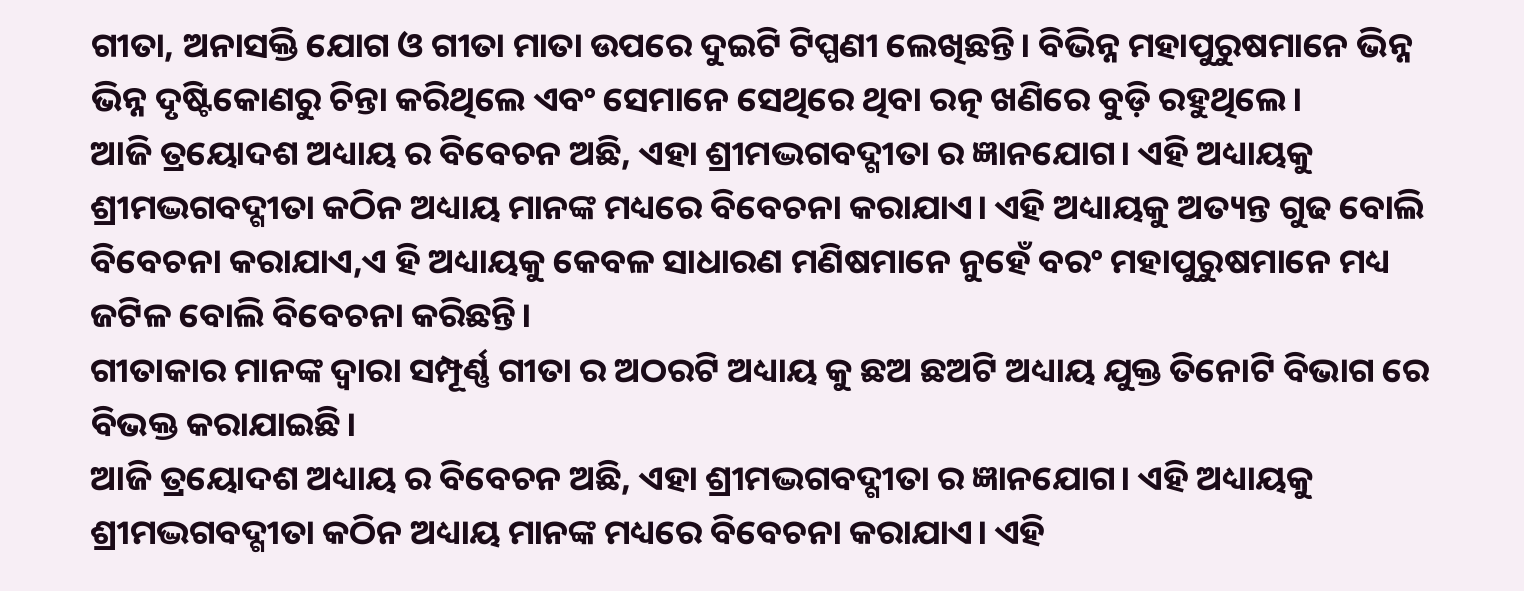ଗୀତା, ଅନାସକ୍ତି ଯୋଗ ଓ ଗୀତା ମାତା ଉପରେ ଦୁଇଟି ଟିପ୍ପଣୀ ଲେଖିଛନ୍ତି। ବିଭିନ୍ନ ମହାପୁରୁଷମାନେ ଭିନ୍ନ ଭିନ୍ନ ଦୃଷ୍ଟିକୋଣରୁ ଚିନ୍ତା କରିଥିଲେ ଏବଂ ସେମାନେ ସେଥିରେ ଥିବା ରତ୍ନ ଖଣିରେ ବୁଡ଼ି ରହୁଥିଲେ।
ଆଜି ତ୍ରୟୋଦଶ ଅଧ୍ୟାୟ ର ବିବେଚନ ଅଛି, ଏହା ଶ୍ରୀମଦ୍ଭଗବଦ୍ଗୀତା ର ଜ୍ଞାନଯୋଗ। ଏହି ଅଧ୍ୟାୟକୁ ଶ୍ରୀମଦ୍ଭଗବଦ୍ଗୀତା କଠିନ ଅଧ୍ୟାୟ ମାନଙ୍କ ମଧ୍ୟରେ ବିବେଚନା କରାଯାଏ। ଏହି ଅଧ୍ୟାୟକୁ ଅତ୍ୟନ୍ତ ଗୁଢ ବୋଲି ବିବେଚନା କରାଯାଏ,ଏ ହି ଅଧ୍ୟାୟକୁ କେବଳ ସାଧାରଣ ମଣିଷମାନେ ନୁହେଁ ବରଂ ମହାପୁରୁଷମାନେ ମଧ୍ୟ ଜଟିଳ ବୋଲି ବିବେଚନା କରିଛନ୍ତି।
ଗୀତାକାର ମାନଙ୍କ ଦ୍ଵାରା ସମ୍ପୂର୍ଣ୍ଣ ଗୀତା ର ଅଠରଟି ଅଧ୍ୟାୟ କୁ ଛଅ ଛଅଟି ଅଧ୍ୟାୟ ଯୁକ୍ତ ତିନୋଟି ବିଭାଗ ରେ ବିଭକ୍ତ କରାଯାଇଛି।
ଆଜି ତ୍ରୟୋଦଶ ଅଧ୍ୟାୟ ର ବିବେଚନ ଅଛି, ଏହା ଶ୍ରୀମଦ୍ଭଗବଦ୍ଗୀତା ର ଜ୍ଞାନଯୋଗ। ଏହି ଅଧ୍ୟାୟକୁ ଶ୍ରୀମଦ୍ଭଗବଦ୍ଗୀତା କଠିନ ଅଧ୍ୟାୟ ମାନଙ୍କ ମଧ୍ୟରେ ବିବେଚନା କରାଯାଏ। ଏହି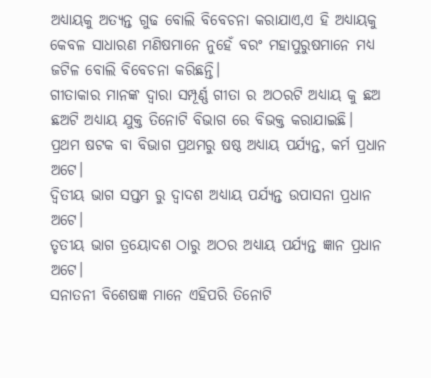ଅଧ୍ୟାୟକୁ ଅତ୍ୟନ୍ତ ଗୁଢ ବୋଲି ବିବେଚନା କରାଯାଏ,ଏ ହି ଅଧ୍ୟାୟକୁ କେବଳ ସାଧାରଣ ମଣିଷମାନେ ନୁହେଁ ବରଂ ମହାପୁରୁଷମାନେ ମଧ୍ୟ ଜଟିଳ ବୋଲି ବିବେଚନା କରିଛନ୍ତି।
ଗୀତାକାର ମାନଙ୍କ ଦ୍ଵାରା ସମ୍ପୂର୍ଣ୍ଣ ଗୀତା ର ଅଠରଟି ଅଧ୍ୟାୟ କୁ ଛଅ ଛଅଟି ଅଧ୍ୟାୟ ଯୁକ୍ତ ତିନୋଟି ବିଭାଗ ରେ ବିଭକ୍ତ କରାଯାଇଛି।
ପ୍ରଥମ ଷଟକ ବା ବିଭାଗ ପ୍ରଥମରୁ ଷଷ୍ଠ ଅଧ୍ୟାୟ ପର୍ଯ୍ୟନ୍ତ, କର୍ମ ପ୍ରଧାନ ଅଟେ।
ଦ୍ବିତୀୟ ଭାଗ ସପ୍ତମ ରୁ ଦ୍ଵାଦଶ ଅଧ୍ୟାୟ ପର୍ଯ୍ୟନ୍ତ ଉପାସନା ପ୍ରଧାନ ଅଟେ।
ତୃତୀୟ ଭାଗ ତ୍ରୟୋଦଶ ଠାରୁ ଅଠର ଅଧ୍ୟାୟ ପର୍ଯ୍ୟନ୍ତ ଜ୍ଞାନ ପ୍ରଧାନ ଅଟେ।
ସନାତନୀ ବିଶେଷଜ୍ଞ ମାନେ ଏହିପରି ତିନୋଟି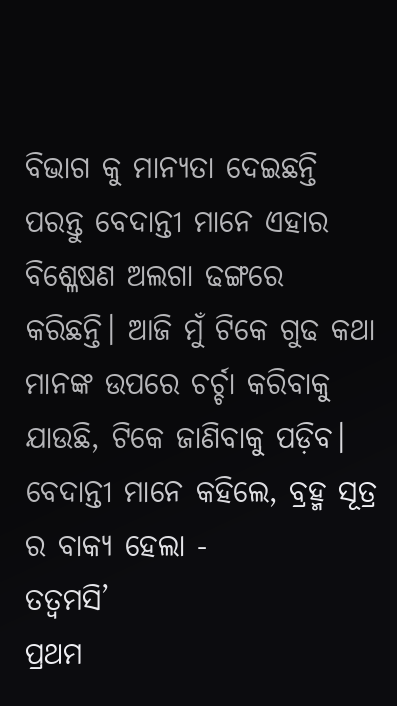ବିଭାଗ କୁ ମାନ୍ୟତା ଦେଇଛନ୍ତି ପରନ୍ତୁ ବେଦାନ୍ତୀ ମାନେ ଏହାର ବିଶ୍ଳେଷଣ ଅଲଗା ଢଙ୍ଗରେ କରିଛନ୍ତି। ଆଜି ମୁଁ ଟିକେ ଗୁଢ କଥା ମାନଙ୍କ ଉପରେ ଚର୍ଚ୍ଚା କରିବାକୁ ଯାଉଛି, ଟିକେ ଜାଣିବାକୁ ପଡ଼ିବ। ବେଦାନ୍ତୀ ମାନେ କହିଲେ, ବ୍ରହ୍ମ ସୂତ୍ର ର ବାକ୍ୟ ହେଲା -
ତତ୍ବମସି’
ପ୍ରଥମ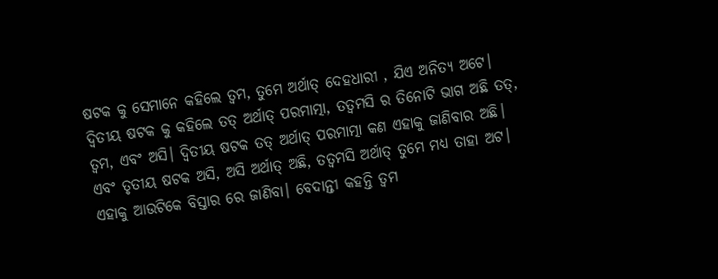ଷଟକ କୁ ସେମାନେ କହିଲେ ତ୍ବମ, ତୁମେ ଅର୍ଥାତ୍ ଦେହଧାରୀ , ଯିଏ ଅନିତ୍ୟ ଅଟେ।
ଦ୍ବିତୀୟ ଷଟକ କୁ କହିଲେ ତତ୍ ଅର୍ଥାତ୍ ପରମାତ୍ମା, ତତ୍ବମସି ର ତିନୋଟି ଭାଗ ଅଛି ତତ୍, ତ୍ବମ, ଏବଂ ଅସି। ଦ୍ବିତୀୟ ଷଟକ ତତ୍ ଅର୍ଥାତ୍ ପରମାତ୍ମା କଣ ଏହାକୁ ଜାଣିବାର ଅଛି।
ଏବଂ ତୃତୀୟ ଷଟକ ଅସି, ଅସି ଅର୍ଥାତ୍ ଅଛି, ତତ୍ବମସି ଅର୍ଥାତ୍ ତୁମେ ମଧ୍ୟ ତାହା ଅଟ।
ଏହାକୁ ଆଉଟିକେ ବିସ୍ତାର ରେ ଜାଣିବା। ବେଦାନ୍ତୀ କହନ୍ତି ତ୍ବମ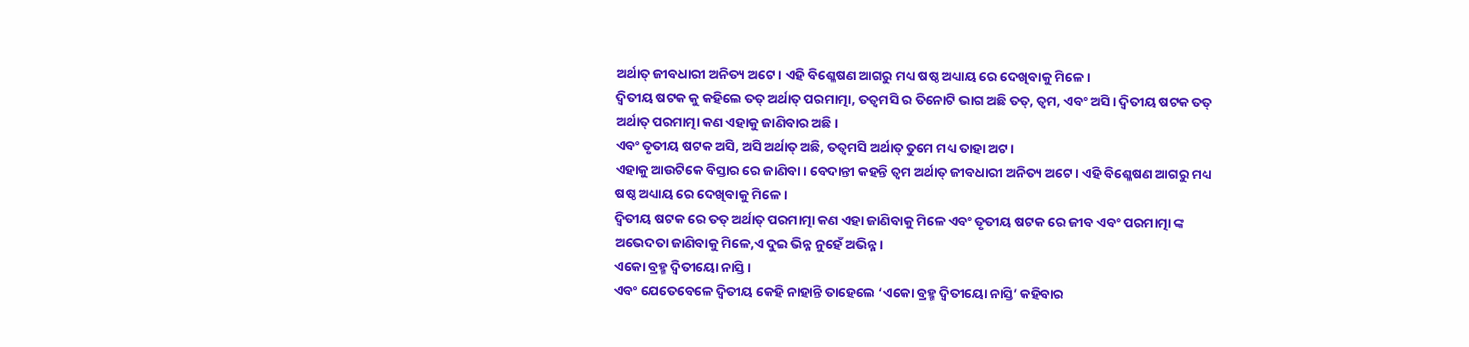ଅର୍ଥାତ୍ ଜୀବଧାରୀ ଅନିତ୍ୟ ଅଟେ। ଏହି ବିଶ୍ଳେଷଣ ଆଗରୁ ମଧ୍ୟ ଷଷ୍ଠ ଅଧ୍ୟାୟ ରେ ଦେଖିବାକୁ ମିଳେ।
ଦ୍ବିତୀୟ ଷଟକ କୁ କହିଲେ ତତ୍ ଅର୍ଥାତ୍ ପରମାତ୍ମା, ତତ୍ବମସି ର ତିନୋଟି ଭାଗ ଅଛି ତତ୍, ତ୍ବମ, ଏବଂ ଅସି। ଦ୍ବିତୀୟ ଷଟକ ତତ୍ ଅର୍ଥାତ୍ ପରମାତ୍ମା କଣ ଏହାକୁ ଜାଣିବାର ଅଛି।
ଏବଂ ତୃତୀୟ ଷଟକ ଅସି, ଅସି ଅର୍ଥାତ୍ ଅଛି, ତତ୍ବମସି ଅର୍ଥାତ୍ ତୁମେ ମଧ୍ୟ ତାହା ଅଟ।
ଏହାକୁ ଆଉଟିକେ ବିସ୍ତାର ରେ ଜାଣିବା। ବେଦାନ୍ତୀ କହନ୍ତି ତ୍ବମ ଅର୍ଥାତ୍ ଜୀବଧାରୀ ଅନିତ୍ୟ ଅଟେ। ଏହି ବିଶ୍ଳେଷଣ ଆଗରୁ ମଧ୍ୟ ଷଷ୍ଠ ଅଧ୍ୟାୟ ରେ ଦେଖିବାକୁ ମିଳେ।
ଦ୍ବିତୀୟ ଷଟକ ରେ ତତ୍ ଅର୍ଥାତ୍ ପରମାତ୍ମା କଣ ଏହା ଜାଣିବାକୁ ମିଳେ ଏବଂ ତୃତୀୟ ଷଟକ ରେ ଜୀବ ଏବଂ ପରମାତ୍ମା ଙ୍କ ଅଭେଦତା ଜାଣିବାକୁ ମିଳେ,ଏ ଦୁଇ ଭିନ୍ନ ନୁହେଁ ଅଭିନ୍ନ।
ଏକୋ ବ୍ରହ୍ମ ଦ୍ବିତୀୟୋ ନାସ୍ତି।
ଏବଂ ଯେତେବେଳେ ଦ୍ବିତୀୟ କେହି ନାହାନ୍ତି ତାହେଲେ ‘ଏକୋ ବ୍ରହ୍ମ ଦ୍ବିତୀୟୋ ନାସ୍ତି’ କହିବାର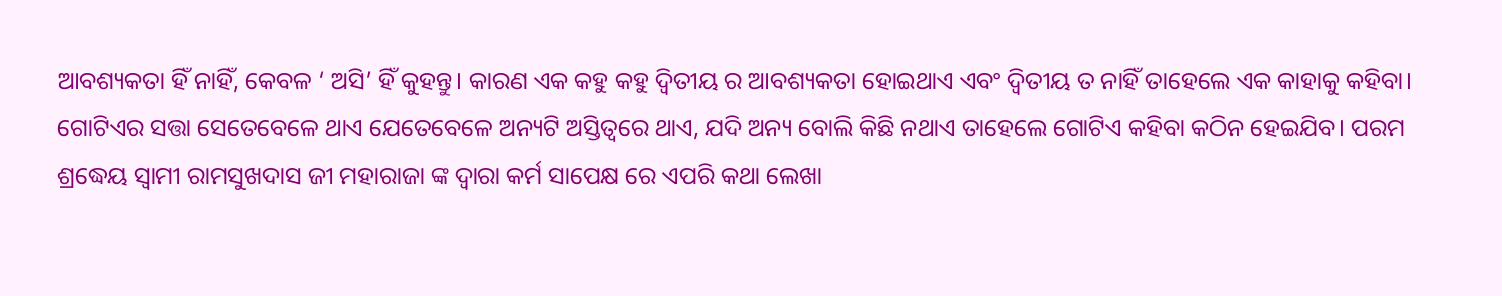ଆବଶ୍ୟକତା ହିଁ ନାହିଁ, କେବଳ ‘ ଅସି’ ହିଁ କୁହନ୍ତୁ। କାରଣ ଏକ କହୁ କହୁ ଦ୍ବିତୀୟ ର ଆବଶ୍ୟକତା ହୋଇଥାଏ ଏବଂ ଦ୍ବିତୀୟ ତ ନାହିଁ ତାହେଲେ ଏକ କାହାକୁ କହିବା।
ଗୋଟିଏର ସତ୍ତା ସେତେବେଳେ ଥାଏ ଯେତେବେଳେ ଅନ୍ୟଟି ଅସ୍ତିତ୍ୱରେ ଥାଏ, ଯଦି ଅନ୍ୟ ବୋଲି କିଛି ନଥାଏ ତାହେଲେ ଗୋଟିଏ କହିବା କଠିନ ହେଇଯିବ। ପରମ ଶ୍ରଦ୍ଧେୟ ସ୍ବାମୀ ରାମସୁଖଦାସ ଜୀ ମହାରାଜା ଙ୍କ ଦ୍ବାରା କର୍ମ ସାପେକ୍ଷ ରେ ଏପରି କଥା ଲେଖା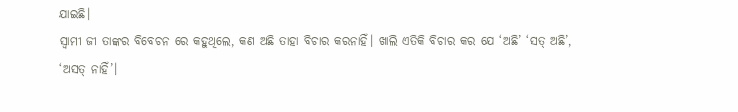ଯାଇଛି।
ସ୍ବାମୀ ଜୀ ତାଙ୍କର ବିବେଚନ ରେ କହୁଥିଲେ, କଣ ଅଛି ତାହା ବିଚାର କରନାହିଁ। ଖାଲି ଏତିକି ବିଚାର କର ଯେ ‘ଅଛି’ ‘ସତ୍ ଅଛି’, ‘ଅସତ୍ ନାହିଁ’।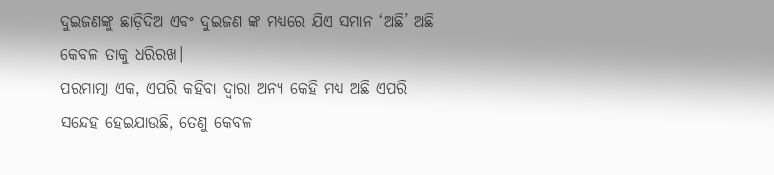ଦୁଇଜଣଙ୍କୁ ଛାଡ଼ିଦିଅ ଏବଂ ଦୁଇଜଣ ଙ୍କ ମଧ୍ୟରେ ଯିଏ ସମାନ ‘ଅଛି’ ଅଛି କେବଳ ତାକୁ ଧରିରଖ।
ପରମାତ୍ମା ଏକ, ଏପରି କହିବା ଦ୍ଵାରା ଅନ୍ୟ କେହି ମଧ୍ୟ ଅଛି ଏପରି ସନ୍ଦେହ ହେଇଯାଉଛି, ତେଣୁ କେବଳ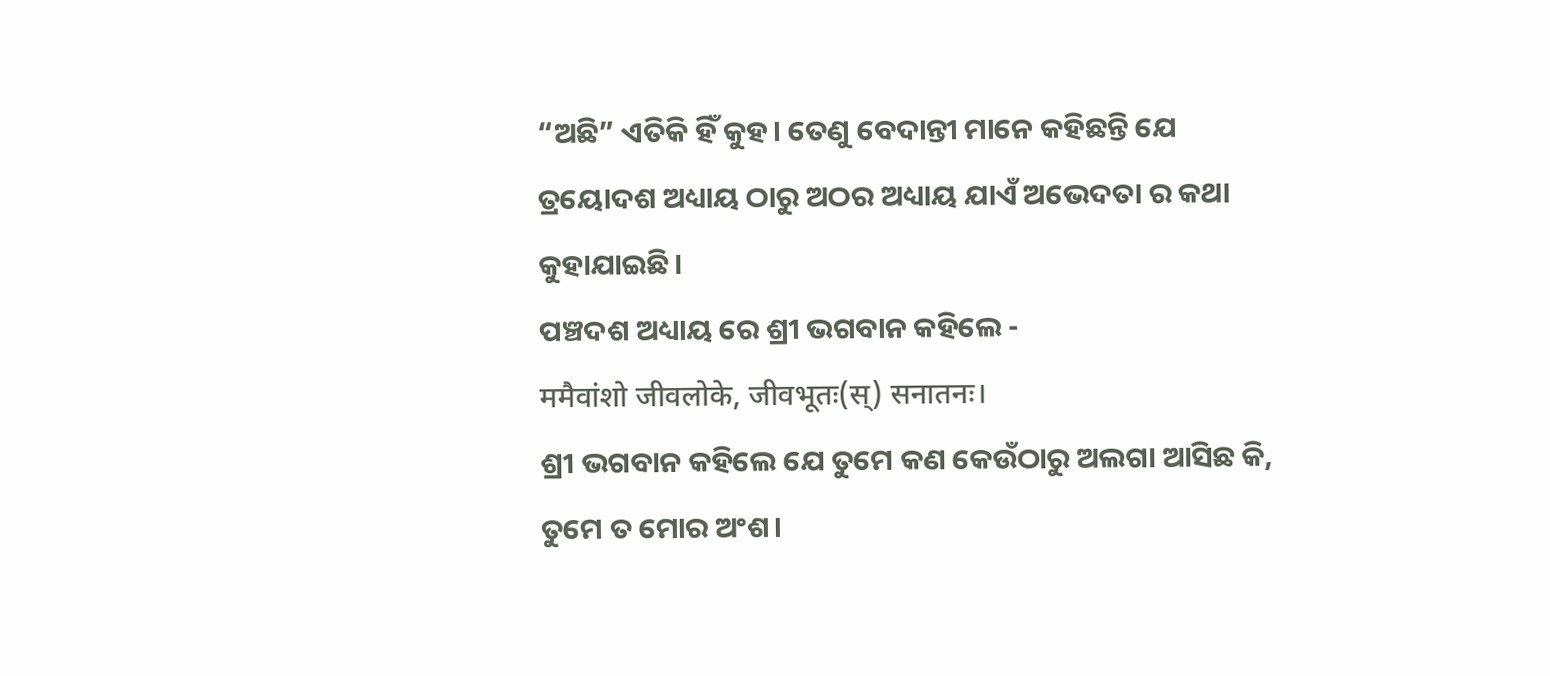“ଅଛି” ଏତିକି ହିଁ କୁହ। ତେଣୁ ବେଦାନ୍ତୀ ମାନେ କହିଛନ୍ତି ଯେ ତ୍ରୟୋଦଶ ଅଧ୍ୟାୟ ଠାରୁ ଅଠର ଅଧ୍ୟାୟ ଯାଏଁ ଅଭେଦତା ର କଥା କୁହାଯାଇଛି।
ପଞ୍ଚଦଶ ଅଧ୍ୟାୟ ରେ ଶ୍ରୀ ଭଗବାନ କହିଲେ -
ममैवांशो जीवलोके, जीवभूतः(स्) सनातनः।
ଶ୍ରୀ ଭଗବାନ କହିଲେ ଯେ ତୁମେ କଣ କେଉଁଠାରୁ ଅଲଗା ଆସିଛ କି, ତୁମେ ତ ମୋର ଅଂଶ।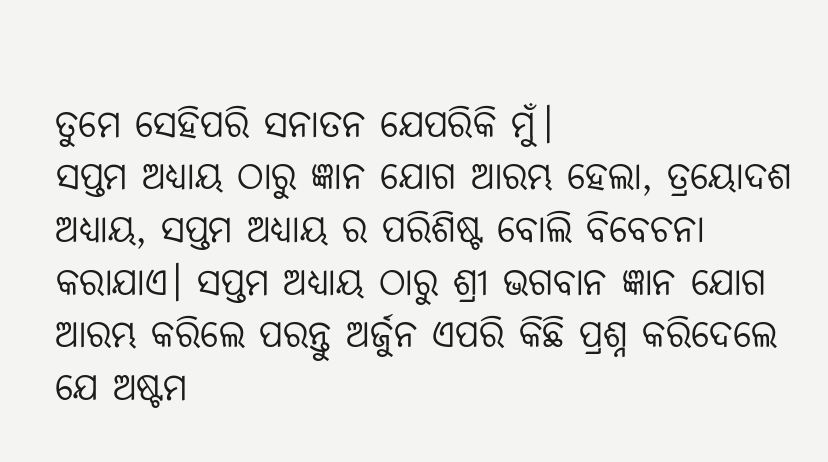ତୁମେ ସେହିପରି ସନାତନ ଯେପରିକି ମୁଁ।
ସପ୍ତମ ଅଧ୍ୟାୟ ଠାରୁ ଜ୍ଞାନ ଯୋଗ ଆରମ୍ଭ ହେଲା, ତ୍ରୟୋଦଶ ଅଧ୍ୟାୟ, ସପ୍ତମ ଅଧ୍ୟାୟ ର ପରିଶିଷ୍ଟ ବୋଲି ବିବେଚନା କରାଯାଏ। ସପ୍ତମ ଅଧ୍ୟାୟ ଠାରୁ ଶ୍ରୀ ଭଗବାନ ଜ୍ଞାନ ଯୋଗ ଆରମ୍ଭ କରିଲେ ପରନ୍ତୁ ଅର୍ଜୁନ ଏପରି କିଛି ପ୍ରଶ୍ନ କରିଦେଲେ ଯେ ଅଷ୍ଟମ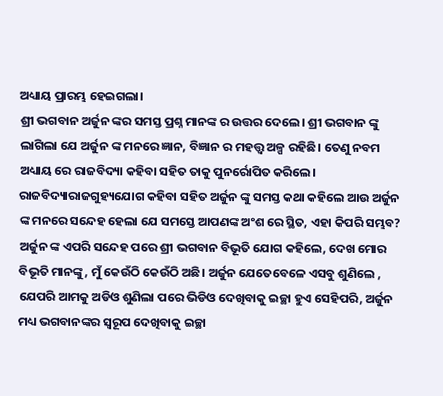ଅଧ୍ୟାୟ ପ୍ରାରମ୍ଭ ହେଇଗଲା।
ଶ୍ରୀ ଭଗବାନ ଅର୍ଜୁନ ଙ୍କର ସମସ୍ତ ପ୍ରଶ୍ନ ମାନଙ୍କ ର ଉତ୍ତର ଦେଲେ। ଶ୍ରୀ ଭଗବାନ ଙ୍କୁ ଲାଗିଲା ଯେ ଅର୍ଜୁନ ଙ୍କ ମନରେ ଜ୍ଞାନ, ବିଜ୍ଞାନ ର ମହତ୍ତ୍ଵ ଅଳ୍ପ ରହିଛି। ତେଣୁ ନବମ ଅଧ୍ୟାୟ ରେ ରାଜବିଦ୍ୟା କହିବା ସହିତ ତାକୁ ପୁନର୍ରୋପିତ କରିଲେ। ରାଜବିଦ୍ୟାରାଜଗୁହ୍ୟଯୋଗ କହିବା ସହିତ ଅର୍ଜୁନ ଙ୍କୁ ସମସ୍ତ କଥା କହିଲେ ଆଉ ଅର୍ଜୁନ ଙ୍କ ମନରେ ସନ୍ଦେହ ହେଲା ଯେ ସମସ୍ତେ ଆପଣଙ୍କ ଅଂଶ ରେ ସ୍ଥିତ, ଏହା କିପରି ସମ୍ଭବ?
ଅର୍ଜୁନ ଙ୍କ ଏପରି ସନ୍ଦେହ ପରେ ଶ୍ରୀ ଭଗବାନ ବିଭୂତି ଯୋଗ କହିଲେ, ଦେଖ ମୋର ବିଭୂତି ମାନଙ୍କୁ, ମୁଁ କେଉଁଠି କେଉଁଠି ଅଛି। ଅର୍ଜୁନ ଯେତେବେଳେ ଏସବୁ ଶୁଣିଲେ , ଯେପରି ଆମକୁ ଅଡିଓ ଶୁଣିଲା ପରେ ଭିଡିଓ ଦେଖିବାକୁ ଇଚ୍ଛା ହୁଏ ସେହିପରି, ଅର୍ଜୁନ ମଧ୍ୟ ଭଗବାନଙ୍କର ସ୍ୱରୂପ ଦେଖିବାକୁ ଇଚ୍ଛା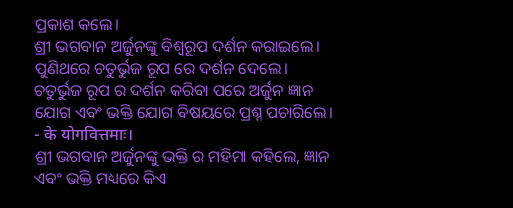ପ୍ରକାଶ କଲେ।
ଶ୍ରୀ ଭଗବାନ ଅର୍ଜୁନଙ୍କୁ ବିଶ୍ଵରୂପ ଦର୍ଶନ କରାଇଲେ। ପୁଣିଥରେ ଚତୁର୍ଭୁଜ ରୂପ ରେ ଦର୍ଶନ ଦେଲେ। ଚତୁର୍ଭୁଜ ରୂପ ର ଦର୍ଶନ କରିବା ପରେ ଅର୍ଜୁନ ଜ୍ଞାନ ଯୋଗ ଏବଂ ଭକ୍ତି ଯୋଗ ବିଷୟରେ ପ୍ରଶ୍ନ ପଚାରିଲେ। - के योगवित्तमाः।
ଶ୍ରୀ ଭଗବାନ ଅର୍ଜୁନଙ୍କୁ ଭକ୍ତି ର ମହିମା କହିଲେ, ଜ୍ଞାନ ଏବଂ ଭକ୍ତି ମଧ୍ୟରେ କିଏ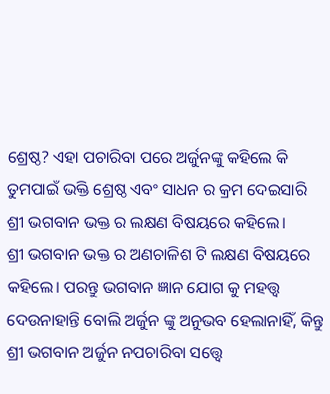ଶ୍ରେଷ୍ଠ? ଏହା ପଚାରିବା ପରେ ଅର୍ଜୁନଙ୍କୁ କହିଲେ କି ତୁମପାଇଁ ଭକ୍ତି ଶ୍ରେଷ୍ଠ ଏବଂ ସାଧନ ର କ୍ରମ ଦେଇସାରି ଶ୍ରୀ ଭଗବାନ ଭକ୍ତ ର ଲକ୍ଷଣ ବିଷୟରେ କହିଲେ।
ଶ୍ରୀ ଭଗବାନ ଭକ୍ତ ର ଅଣଚାଳିଶ ଟି ଲକ୍ଷଣ ବିଷୟରେ କହିଲେ। ପରନ୍ତୁ ଭଗବାନ ଜ୍ଞାନ ଯୋଗ କୁ ମହତ୍ତ୍ଵ ଦେଉନାହାନ୍ତି ବୋଲି ଅର୍ଜୁନ ଙ୍କୁ ଅନୁଭବ ହେଲାନାହିଁ, କିନ୍ତୁ ଶ୍ରୀ ଭଗବାନ ଅର୍ଜୁନ ନପଚାରିବା ସତ୍ତ୍ୱେ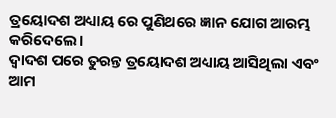ତ୍ରୟୋଦଶ ଅଧ୍ୟାୟ ରେ ପୁଣିଥରେ ଜ୍ଞାନ ଯୋଗ ଆରମ୍ଭ କରିଦେଲେ।
ଦ୍ୱାଦଶ ପରେ ତୁରନ୍ତ ତ୍ରୟୋଦଶ ଅଧ୍ୟାୟ ଆସିଥିଲା ଏବଂ ଆମ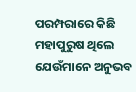ପରମ୍ପରାରେ କିଛି ମହାପୁରୁଷ ଥିଲେ ଯେଉଁମାନେ ଅନୁଭବ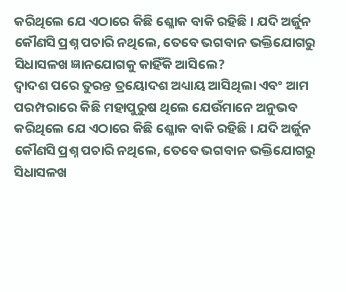କରିଥିଲେ ଯେ ଏଠାରେ କିଛି ଶ୍ଳୋକ ବାକି ରହିଛି। ଯଦି ଅର୍ଜୁନ କୌଣସି ପ୍ରଶ୍ନ ପଚାରି ନଥିଲେ, ତେବେ ଭଗବାନ ଭକ୍ତିଯୋଗରୁ ସିଧାସଳଖ ଜ୍ଞାନଯୋଗକୁ କାହିଁକି ଆସିଲେ?
ଦ୍ୱାଦଶ ପରେ ତୁରନ୍ତ ତ୍ରୟୋଦଶ ଅଧ୍ୟାୟ ଆସିଥିଲା ଏବଂ ଆମ ପରମ୍ପରାରେ କିଛି ମହାପୁରୁଷ ଥିଲେ ଯେଉଁମାନେ ଅନୁଭବ କରିଥିଲେ ଯେ ଏଠାରେ କିଛି ଶ୍ଳୋକ ବାକି ରହିଛି। ଯଦି ଅର୍ଜୁନ କୌଣସି ପ୍ରଶ୍ନ ପଚାରି ନଥିଲେ, ତେବେ ଭଗବାନ ଭକ୍ତିଯୋଗରୁ ସିଧାସଳଖ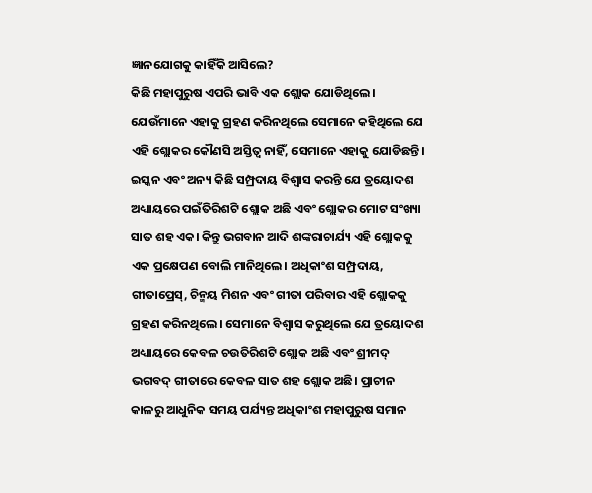ଜ୍ଞାନଯୋଗକୁ କାହିଁକି ଆସିଲେ?
କିଛି ମହାପୁରୁଷ ଏପରି ଭାବି ଏକ ଶ୍ଲୋକ ଯୋଡିଥିଲେ। ଯେଉଁମାନେ ଏହାକୁ ଗ୍ରହଣ କରିନଥିଲେ ସେମାନେ କହିଥିଲେ ଯେ ଏହି ଶ୍ଲୋକର କୌଣସି ଅସ୍ତିତ୍ୱ ନାହିଁ, ସେମାନେ ଏହାକୁ ଯୋଡିଛନ୍ତି। ଇସ୍କନ ଏବଂ ଅନ୍ୟ କିଛି ସମ୍ପ୍ରଦାୟ ବିଶ୍ୱାସ କରନ୍ତି ଯେ ତ୍ରୟୋଦଶ ଅଧ୍ୟାୟରେ ପଇଁତିରିଶଟି ଶ୍ଲୋକ ଅଛି ଏବଂ ଶ୍ଲୋକର ମୋଟ ସଂଖ୍ୟା ସାତ ଶହ ଏକ। କିନ୍ତୁ ଭଗବାନ ଆଦି ଶଙ୍କରାଚାର୍ଯ୍ୟ ଏହି ଶ୍ଲୋକକୁ ଏକ ପ୍ରକ୍ଷେପଣ ବୋଲି ମାନିଥିଲେ। ଅଧିକାଂଶ ସମ୍ପ୍ରଦାୟ, ଗୀତାପ୍ରେସ୍, ଚିନ୍ମୟ ମିଶନ ଏବଂ ଗୀତା ପରିବାର ଏହି ଶ୍ଲୋକକୁ ଗ୍ରହଣ କରିନଥିଲେ। ସେମାନେ ବିଶ୍ୱାସ କରୁଥିଲେ ଯେ ତ୍ରୟୋଦଶ ଅଧ୍ୟାୟରେ କେବଳ ଚଉତିରିଶଟି ଶ୍ଲୋକ ଅଛି ଏବଂ ଶ୍ରୀମଦ୍ ଭଗବଦ୍ ଗୀତାରେ କେବଳ ସାତ ଶହ ଶ୍ଲୋକ ଅଛି। ପ୍ରାଚୀନ କାଳରୁ ଆଧୁନିକ ସମୟ ପର୍ଯ୍ୟନ୍ତ ଅଧିକାଂଶ ମହାପୁରୁଷ ସମାନ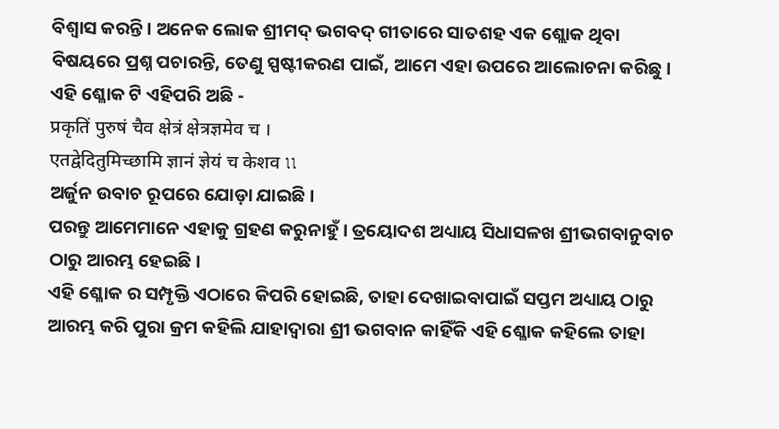ବିଶ୍ୱାସ କରନ୍ତି। ଅନେକ ଲୋକ ଶ୍ରୀମଦ୍ ଭଗବଦ୍ ଗୀତାରେ ସାତଶହ ଏକ ଶ୍ଲୋକ ଥିବା ବିଷୟରେ ପ୍ରଶ୍ନ ପଚାରନ୍ତି, ତେଣୁ ସ୍ପଷ୍ଟୀକରଣ ପାଇଁ, ଆମେ ଏହା ଉପରେ ଆଲୋଚନା କରିଛୁ।
ଏହି ଶ୍ଳୋକ ଟି ଏହିପରି ଅଛି -
प्रकृतिं पुरुषं चैव क्षेत्रं क्षेत्रज्ञमेव च ।
एतद्वेदितुमिच्छामि ज्ञानं ज्ञेयं च केशव ৷৷
ଅର୍ଜୁନ ଉବାଚ ରୂପରେ ଯୋଡ଼ା ଯାଇଛି।
ପରନ୍ତୁ ଆମେମାନେ ଏହାକୁ ଗ୍ରହଣ କରୁନାହୁଁ । ତ୍ରୟୋଦଶ ଅଧ୍ୟାୟ ସିଧାସଳଖ ଶ୍ରୀଭଗବାନୁବାଚ ଠାରୁ ଆରମ୍ଭ ହେଇଛି।
ଏହି ଶ୍ଳୋକ ର ସମ୍ପୃକ୍ତି ଏଠାରେ କିପରି ହୋଇଛି, ତାହା ଦେଖାଇବାପାଇଁ ସପ୍ତମ ଅଧ୍ୟାୟ ଠାରୁ ଆରମ୍ଭ କରି ପୁରା କ୍ରମ କହିଲି ଯାହାଦ୍ଵାରା ଶ୍ରୀ ଭଗବାନ କାହିଁକି ଏହି ଶ୍ଳୋକ କହିଲେ ତାହା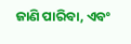ଜାଣି ପାରିବା, ଏବଂ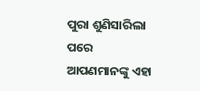ପୁରା ଶୁଣିସାରିଲା ପରେ ଆପଣମାନଙ୍କୁ ଏହା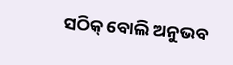ସଠିକ୍ ବୋଲି ଅନୁଭବ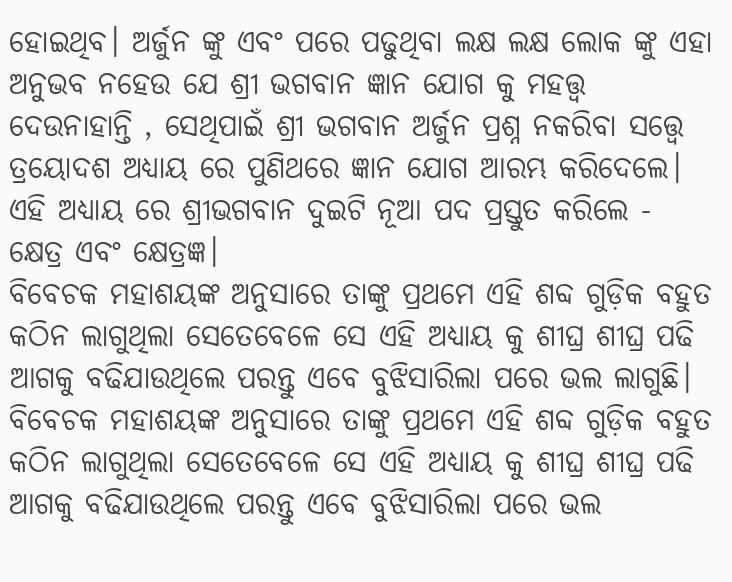ହୋଇଥିବ। ଅର୍ଜୁନ ଙ୍କୁ ଏବଂ ପରେ ପଢୁଥିବା ଲକ୍ଷ ଲକ୍ଷ ଲୋକ ଙ୍କୁ ଏହା ଅନୁଭବ ନହେଉ ଯେ ଶ୍ରୀ ଭଗବାନ ଜ୍ଞାନ ଯୋଗ କୁ ମହତ୍ତ୍ଵ ଦେଉନାହାନ୍ତି , ସେଥିପାଇଁ ଶ୍ରୀ ଭଗବାନ ଅର୍ଜୁନ ପ୍ରଶ୍ନ ନକରିବା ସତ୍ତ୍ୱେ ତ୍ରୟୋଦଶ ଅଧ୍ୟାୟ ରେ ପୁଣିଥରେ ଜ୍ଞାନ ଯୋଗ ଆରମ୍ଭ କରିଦେଲେ।
ଏହି ଅଧ୍ୟାୟ ରେ ଶ୍ରୀଭଗବାନ ଦୁଇଟି ନୂଆ ପଦ ପ୍ରସ୍ତୁତ କରିଲେ - କ୍ଷେତ୍ର ଏବଂ କ୍ଷେତ୍ରଜ୍ଞ।
ବିବେଚକ ମହାଶୟଙ୍କ ଅନୁସାରେ ତାଙ୍କୁ ପ୍ରଥମେ ଏହି ଶବ୍ଦ ଗୁଡ଼ିକ ବହୁତ କଠିନ ଲାଗୁଥିଲା ସେତେବେଳେ ସେ ଏହି ଅଧ୍ୟାୟ କୁ ଶୀଘ୍ର ଶୀଘ୍ର ପଢି ଆଗକୁ ବଢିଯାଉଥିଲେ ପରନ୍ତୁ ଏବେ ବୁଝିସାରିଲା ପରେ ଭଲ ଲାଗୁଛି।
ବିବେଚକ ମହାଶୟଙ୍କ ଅନୁସାରେ ତାଙ୍କୁ ପ୍ରଥମେ ଏହି ଶବ୍ଦ ଗୁଡ଼ିକ ବହୁତ କଠିନ ଲାଗୁଥିଲା ସେତେବେଳେ ସେ ଏହି ଅଧ୍ୟାୟ କୁ ଶୀଘ୍ର ଶୀଘ୍ର ପଢି ଆଗକୁ ବଢିଯାଉଥିଲେ ପରନ୍ତୁ ଏବେ ବୁଝିସାରିଲା ପରେ ଭଲ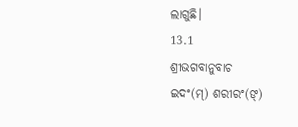ଲାଗୁଛି।
13.1
ଶ୍ରୀଭଗବାନୁବାଚ
ଇଦଂ(ମ୍) ଶରୀରଂ(ଙ୍)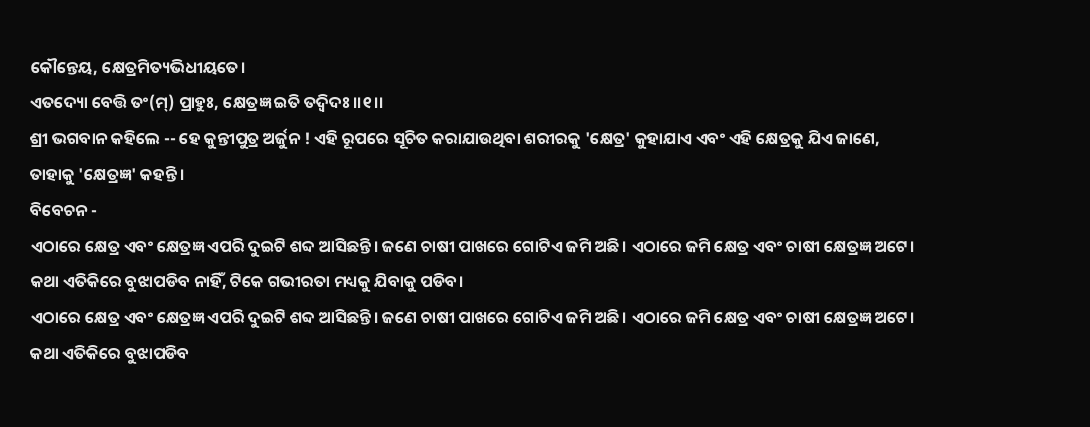କୌନ୍ତେୟ, କ୍ଷେତ୍ରମିତ୍ୟଭିଧୀୟତେ।
ଏତଦ୍ୟୋ ବେତ୍ତି ତଂ(ମ୍) ପ୍ରାହୁଃ, କ୍ଷେତ୍ରଜ୍ଞ ଇତି ତଦ୍ୱିଦଃ।।୧।।
ଶ୍ରୀ ଭଗବାନ କହିଲେ -- ହେ କୁନ୍ତୀପୁତ୍ର ଅର୍ଜୁନ ! ଏହି ରୂପରେ ସୂଚିତ କରାଯାଉଥିବା ଶରୀରକୁ 'କ୍ଷେତ୍ର' କୁହାଯାଏ ଏବଂ ଏହି କ୍ଷେତ୍ରକୁ ଯିଏ ଜାଣେ, ତାହାକୁ 'କ୍ଷେତ୍ରଜ୍ଞ' କହନ୍ତି ।
ବିବେଚନ -
ଏଠାରେ କ୍ଷେତ୍ର ଏବଂ କ୍ଷେତ୍ରଜ୍ଞ ଏପରି ଦୁଇଟି ଶବ୍ଦ ଆସିଛନ୍ତି। ଜଣେ ଚାଷୀ ପାଖରେ ଗୋଟିଏ ଜମି ଅଛି। ଏଠାରେ ଜମି କ୍ଷେତ୍ର ଏବଂ ଚାଷୀ କ୍ଷେତ୍ରଜ୍ଞ ଅଟେ। କଥା ଏତିକିରେ ବୁଝାପଡିବ ନାହିଁ, ଟିକେ ଗଭୀରତା ମଧ୍ୟକୁ ଯିବାକୁ ପଡିବ।
ଏଠାରେ କ୍ଷେତ୍ର ଏବଂ କ୍ଷେତ୍ରଜ୍ଞ ଏପରି ଦୁଇଟି ଶବ୍ଦ ଆସିଛନ୍ତି। ଜଣେ ଚାଷୀ ପାଖରେ ଗୋଟିଏ ଜମି ଅଛି। ଏଠାରେ ଜମି କ୍ଷେତ୍ର ଏବଂ ଚାଷୀ କ୍ଷେତ୍ରଜ୍ଞ ଅଟେ। କଥା ଏତିକିରେ ବୁଝାପଡିବ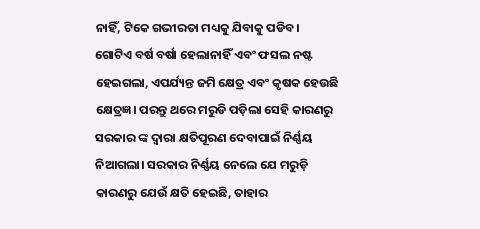ନାହିଁ, ଟିକେ ଗଭୀରତା ମଧ୍ୟକୁ ଯିବାକୁ ପଡିବ।
ଗୋଟିଏ ବର୍ଷ ବର୍ଷା ହେଲାନାହିଁ ଏବଂ ଫସଲ ନଷ୍ଟ ହେଇଗଲା, ଏପର୍ଯ୍ୟନ୍ତ ଜମି କ୍ଷେତ୍ର ଏବଂ କୃଷକ ହେଉଛି କ୍ଷେତ୍ରଜ୍ଞ। ପରନ୍ତୁ ଥରେ ମରୁଡି ପଡ଼ିଲା ସେହି କାରଣରୁ ସରକାର ଙ୍କ ଦ୍ଵାରା କ୍ଷତିପୂରଣ ଦେବାପାଇଁ ନିର୍ଣ୍ଣୟ ନିଆଗଲା। ସରକାର ନିର୍ଣ୍ଣୟ ନେଲେ ଯେ ମରୁଡ଼ି କାରଣରୁ ଯେଉଁ କ୍ଷତି ହେଇଛି, ତାହାର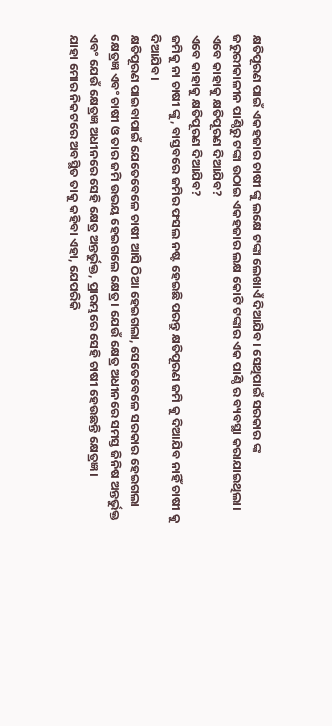କ୍ଷତିପୂରଣ ପାଇଁ ଏକହଜାର ଚାଷୀ ଙ୍କୁ ଲକ୍ଷେ ଟଙ୍କା ଲେଖାଏଁ ଦିଆଯିବ। ସେଥିପାଇଁ ସରକାର ଙ୍କ ଜରୁରୀକାଳୀନ ପାଣ୍ଠିରୁ ଟଙ୍କା ଉଠାଇ ଏକହଜାର ଲକ୍ଷ କୋଟି ଟଙ୍କାର ଏକ ପାଣ୍ଠି ର ବ୍ୟବସ୍ଥା କରାଯାଇଥିଲା।
ଏବେ କାହାକୁ କ୍ଷତିପୂରଣ ଦିଆଯିବ?
ଏବେ କାହାକୁ କ୍ଷତିପୂରଣ ଦିଆଯିବ?
ଜମିକୁ ନା ଚାଷୀ ଙ୍କୁ, ବାସ୍ତବରେ ଜମିର ଫସଲ ନଷ୍ଟ ହେଇଛି ପରନ୍ତୁ କ୍ଷତିପୂରଣ ଜମି କୁ ଦିଆଯିବ ନାହିଁ ଚାଷୀ କୁ ଦିଆଯିବ।
କ୍ଷତିପୂରଣ ପାଇବାପାଇଁ ଯେତେବେଳେ ଚାଷୀ ଆସି ଠିଆ ହେଇଗଲା, ସେତେବେଳେ ସରକାର ହେଇଗଲା କ୍ଷେତ୍ରଜ୍ଞ ଏବଂ ଚାଷୀ ଓ ତାର ଜମି ଉଭୟ ହେଇଗଲେ କ୍ଷେତ୍ର। ଯେଉଁ କ୍ଷେତ୍ର ଅଧୀନରେ ସମସ୍ତ ଜିନିଷ ଅନ୍ତର୍ଭୁକ୍ତ ଏବଂ ଯେଉଁ କ୍ଷେତ୍ରଜ୍ଞ ଅଧୀନରେ ସେହି କ୍ଷେତ୍ର ଅନ୍ତର୍ଭୁକ୍ତ, ପ୍ରାରମ୍ଭରେ ସେହି ଚାଷୀ ହେଉଛନ୍ତି କ୍ଷେତ୍ରଜ୍ଞ।
ଯାହା ମୋର ନିକଟରେ ଅବସ୍ଥିତ ତାକୁ କହିବା ଏହା, ଯେପରିକି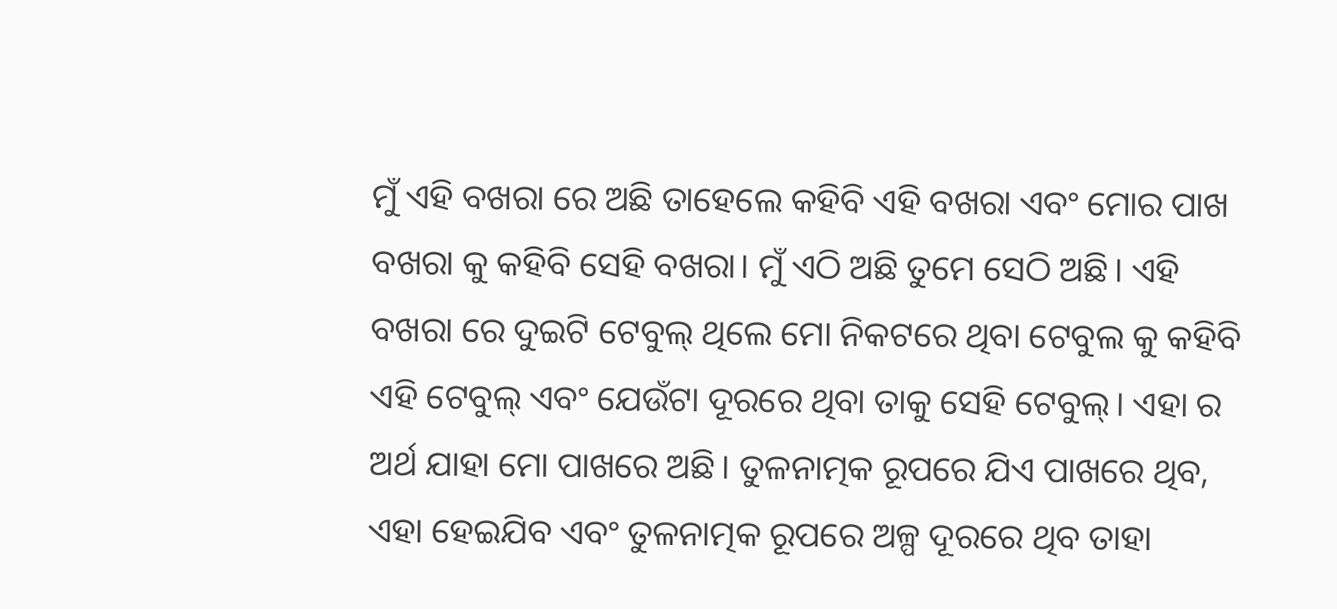ମୁଁ ଏହି ବଖରା ରେ ଅଛି ତାହେଲେ କହିବି ଏହି ବଖରା ଏବଂ ମୋର ପାଖ ବଖରା କୁ କହିବି ସେହି ବଖରା। ମୁଁ ଏଠି ଅଛି ତୁମେ ସେଠି ଅଛି। ଏହି ବଖରା ରେ ଦୁଇଟି ଟେବୁଲ୍ ଥିଲେ ମୋ ନିକଟରେ ଥିବା ଟେବୁଲ କୁ କହିବି ଏହି ଟେବୁଲ୍ ଏବଂ ଯେଉଁଟା ଦୂରରେ ଥିବା ତାକୁ ସେହି ଟେବୁଲ୍। ଏହା ର ଅର୍ଥ ଯାହା ମୋ ପାଖରେ ଅଛି। ତୁଳନାତ୍ମକ ରୂପରେ ଯିଏ ପାଖରେ ଥିବ, ଏହା ହେଇଯିବ ଏବଂ ତୁଳନାତ୍ମକ ରୂପରେ ଅଳ୍ପ ଦୂରରେ ଥିବ ତାହା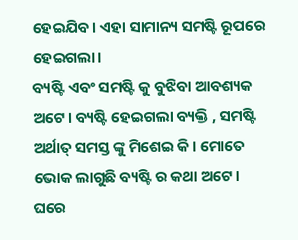ହେଇଯିବ। ଏହା ସାମାନ୍ୟ ସମଷ୍ଟି ରୂପରେ ହେଇଗଲା।
ବ୍ୟଷ୍ଟି ଏବଂ ସମଷ୍ଟି କୁ ବୁଝିବା ଆବଶ୍ୟକ ଅଟେ। ବ୍ୟଷ୍ଟି ହେଇଗଲା ବ୍ୟକ୍ତି , ସମଷ୍ଟି ଅର୍ଥାତ୍ ସମସ୍ତ ଙ୍କୁ ମିଶେଇ କି। ମୋତେ ଭୋକ ଲାଗୁଛି ବ୍ୟଷ୍ଟି ର କଥା ଅଟେ।
ଘରେ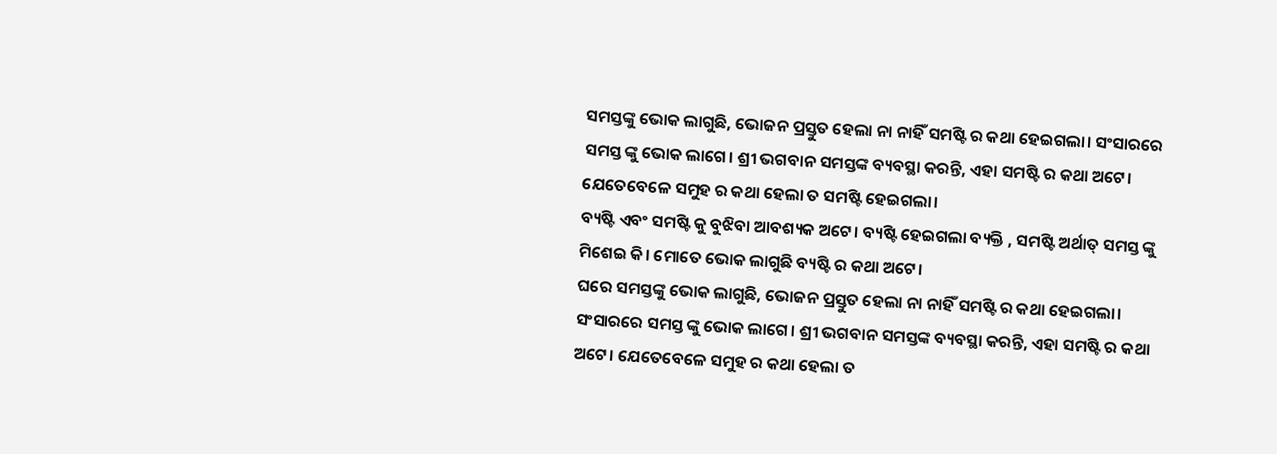ସମସ୍ତଙ୍କୁ ଭୋକ ଲାଗୁଛି, ଭୋଜନ ପ୍ରସ୍ତୁତ ହେଲା ନା ନାହିଁ ସମଷ୍ଟି ର କଥା ହେଇଗଲା। ସଂସାରରେ ସମସ୍ତ ଙ୍କୁ ଭୋକ ଲାଗେ। ଶ୍ରୀ ଭଗବାନ ସମସ୍ତଙ୍କ ବ୍ୟବସ୍ଥା କରନ୍ତି, ଏହା ସମଷ୍ଟି ର କଥା ଅଟେ। ଯେତେବେଳେ ସମୁହ ର କଥା ହେଲା ତ ସମଷ୍ଟି ହେଇଗଲା।
ବ୍ୟଷ୍ଟି ଏବଂ ସମଷ୍ଟି କୁ ବୁଝିବା ଆବଶ୍ୟକ ଅଟେ। ବ୍ୟଷ୍ଟି ହେଇଗଲା ବ୍ୟକ୍ତି , ସମଷ୍ଟି ଅର୍ଥାତ୍ ସମସ୍ତ ଙ୍କୁ ମିଶେଇ କି। ମୋତେ ଭୋକ ଲାଗୁଛି ବ୍ୟଷ୍ଟି ର କଥା ଅଟେ।
ଘରେ ସମସ୍ତଙ୍କୁ ଭୋକ ଲାଗୁଛି, ଭୋଜନ ପ୍ରସ୍ତୁତ ହେଲା ନା ନାହିଁ ସମଷ୍ଟି ର କଥା ହେଇଗଲା। ସଂସାରରେ ସମସ୍ତ ଙ୍କୁ ଭୋକ ଲାଗେ। ଶ୍ରୀ ଭଗବାନ ସମସ୍ତଙ୍କ ବ୍ୟବସ୍ଥା କରନ୍ତି, ଏହା ସମଷ୍ଟି ର କଥା ଅଟେ। ଯେତେବେଳେ ସମୁହ ର କଥା ହେଲା ତ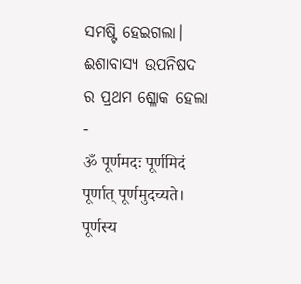ସମଷ୍ଟି ହେଇଗଲା।
ଈଶାବାସ୍ୟ ଉପନିଷଦ ର ପ୍ରଥମ ଶ୍ଳୋକ ହେଲା -
ॐ पूर्णमदः पूर्णमिदं पूर्णात् पूर्णमुदच्यते।
पूर्णस्य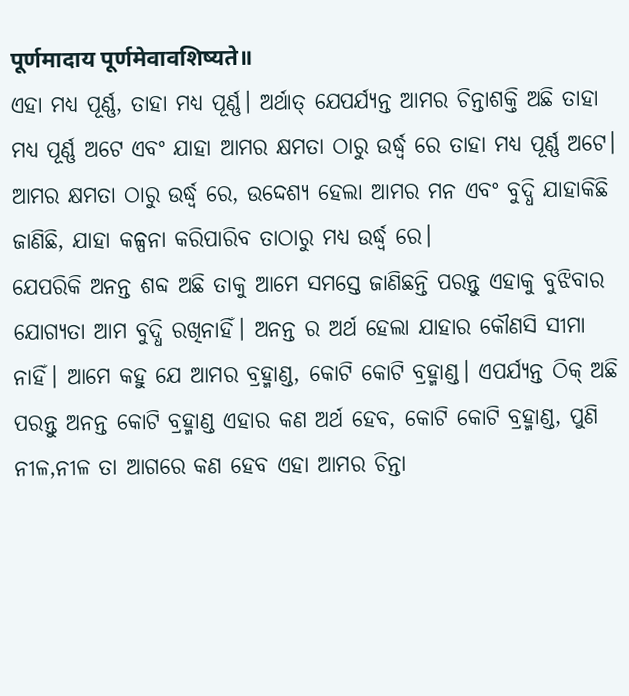पूर्णमादाय पूर्णमेवावशिष्यते॥
ଏହା ମଧ୍ୟ ପୂର୍ଣ୍ଣ, ତାହା ମଧ୍ୟ ପୂର୍ଣ୍ଣ। ଅର୍ଥାତ୍ ଯେପର୍ଯ୍ୟନ୍ତ ଆମର ଚିନ୍ତାଶକ୍ତି ଅଛି ତାହା ମଧ୍ୟ ପୂର୍ଣ୍ଣ ଅଟେ ଏବଂ ଯାହା ଆମର କ୍ଷମତା ଠାରୁ ଉର୍ଦ୍ଧ୍ବ ରେ ତାହା ମଧ୍ୟ ପୂର୍ଣ୍ଣ ଅଟେ। ଆମର କ୍ଷମତା ଠାରୁ ଉର୍ଦ୍ଧ୍ବ ରେ, ଉଦ୍ଦେଶ୍ୟ ହେଲା ଆମର ମନ ଏବଂ ବୁଦ୍ଧି ଯାହାକିଛି ଜାଣିଛି, ଯାହା କଳ୍ପନା କରିପାରିବ ତାଠାରୁ ମଧ୍ୟ ଉର୍ଦ୍ଧ୍ବ ରେ।
ଯେପରିକି ଅନନ୍ତ ଶବ୍ଦ ଅଛି ତାକୁ ଆମେ ସମସ୍ତେ ଜାଣିଛନ୍ତି ପରନ୍ତୁ ଏହାକୁ ବୁଝିବାର ଯୋଗ୍ୟତା ଆମ ବୁଦ୍ଧି ରଖିନାହିଁ। ଅନନ୍ତ ର ଅର୍ଥ ହେଲା ଯାହାର କୌଣସି ସୀମା ନାହିଁ। ଆମେ କହୁ ଯେ ଆମର ବ୍ରହ୍ମାଣ୍ଡ, କୋଟି କୋଟି ବ୍ରହ୍ମାଣ୍ଡ। ଏପର୍ଯ୍ୟନ୍ତ ଠିକ୍ ଅଛି ପରନ୍ତୁ ଅନନ୍ତ କୋଟି ବ୍ରହ୍ମାଣ୍ଡ ଏହାର କଣ ଅର୍ଥ ହେବ, କୋଟି କୋଟି ବ୍ରହ୍ମାଣ୍ଡ, ପୁଣି ନୀଳ,ନୀଳ ତା ଆଗରେ କଣ ହେବ ଏହା ଆମର ଚିନ୍ତା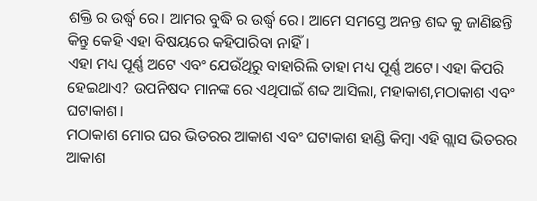ଶକ୍ତି ର ଉର୍ଦ୍ଧ୍ବ ରେ। ଆମର ବୁଦ୍ଧି ର ଉର୍ଦ୍ଧ୍ବ ରେ। ଆମେ ସମସ୍ତେ ଅନନ୍ତ ଶବ୍ଦ କୁ ଜାଣିଛନ୍ତି କିନ୍ତୁ କେହି ଏହା ବିଷୟରେ କହିପାରିବା ନାହିଁ।
ଏହା ମଧ୍ୟ ପୂର୍ଣ୍ଣ ଅଟେ ଏବଂ ଯେଉଁଥିରୁ ବାହାରିଲି ତାହା ମଧ୍ୟ ପୂର୍ଣ୍ଣ ଅଟେ। ଏହା କିପରି ହେଇଥାଏ? ଉପନିଷଦ ମାନଙ୍କ ରେ ଏଥିପାଇଁ ଶବ୍ଦ ଆସିଲା, ମହାକାଶ,ମଠାକାଶ ଏବଂ ଘଟାକାଶ।
ମଠାକାଶ ମୋର ଘର ଭିତରର ଆକାଶ ଏବଂ ଘଟାକାଶ ହାଣ୍ଡି କିମ୍ବା ଏହି ଗ୍ଲାସ ଭିତରର ଆକାଶ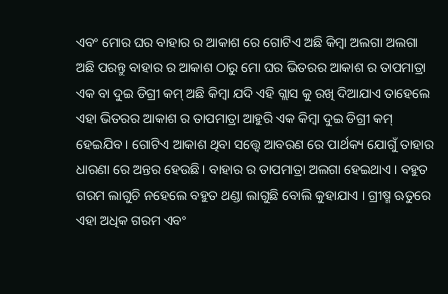ଏବଂ ମୋର ଘର ବାହାର ର ଆକାଶ ରେ ଗୋଟିଏ ଅଛି କିମ୍ବା ଅଲଗା ଅଲଗା ଅଛି ପରନ୍ତୁ ବାହାର ର ଆକାଶ ଠାରୁ ମୋ ଘର ଭିତରର ଆକାଶ ର ତାପମାତ୍ରା ଏକ ବା ଦୁଇ ଡିଗ୍ରୀ କମ୍ ଅଛି କିମ୍ବା ଯଦି ଏହି ଗ୍ଲାସ କୁ ରଖି ଦିଆଯାଏ ତାହେଲେ ଏହା ଭିତରର ଆକାଶ ର ତାପମାତ୍ରା ଆହୁରି ଏକ କିମ୍ବା ଦୁଇ ଡିଗ୍ରୀ କମ୍ ହେଇଯିବ। ଗୋଟିଏ ଆକାଶ ଥିବା ସତ୍ତ୍ବେ ଆବରଣ ରେ ପାର୍ଥକ୍ୟ ଯୋଗୁଁ ତାହାର ଧାରଣା ରେ ଅନ୍ତର ହେଉଛି। ବାହାର ର ତାପମାତ୍ରା ଅଲଗା ହେଇଥାଏ। ବହୁତ ଗରମ ଲାଗୁଚି ନହେଲେ ବହୁତ ଥଣ୍ଡା ଲାଗୁଛି ବୋଲି କୁହାଯାଏ । ଗ୍ରୀଷ୍ମ ଋତୁରେ ଏହା ଅଧିକ ଗରମ ଏବଂ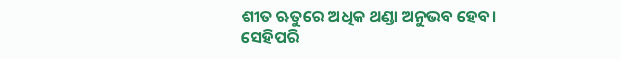ଶୀତ ଋତୁରେ ଅଧିକ ଥଣ୍ଡା ଅନୁଭବ ହେବ।
ସେହିପରି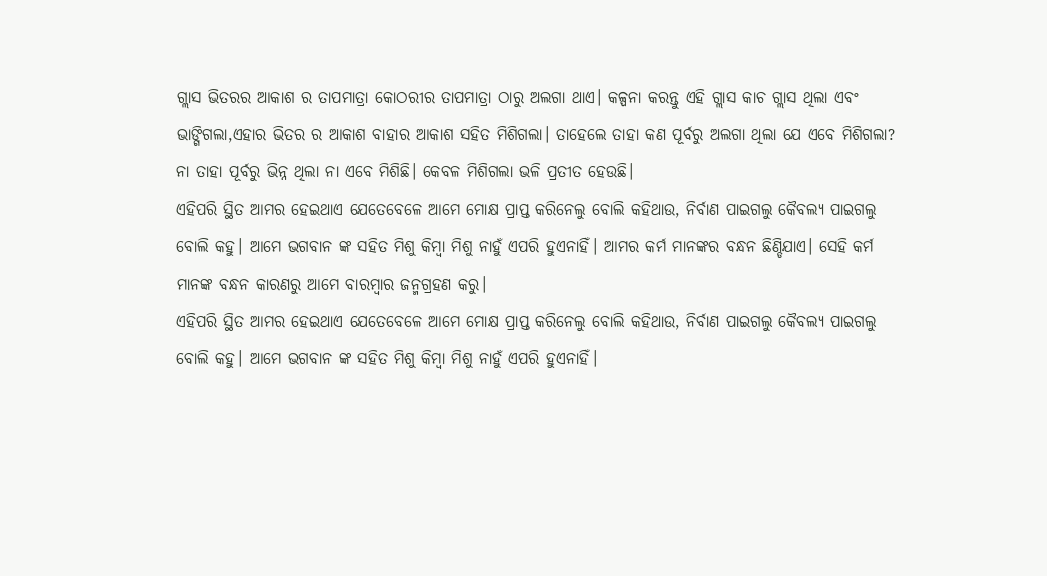ଗ୍ଲାସ ଭିତରର ଆକାଶ ର ତାପମାତ୍ରା କୋଠରୀର ତାପମାତ୍ରା ଠାରୁ ଅଲଗା ଥାଏ। କଳ୍ପନା କରନ୍ତୁ ଏହି ଗ୍ଲାସ କାଚ ଗ୍ଲାସ ଥିଲା ଏବଂ ଭାଙ୍ଗିଗଲା,ଏହାର ଭିତର ର ଆକାଶ ବାହାର ଆକାଶ ସହିତ ମିଶିଗଲା। ତାହେଲେ ତାହା କଣ ପୂର୍ବରୁ ଅଲଗା ଥିଲା ଯେ ଏବେ ମିଶିଗଲା? ନା ତାହା ପୂର୍ବରୁ ଭିନ୍ନ ଥିଲା ନା ଏବେ ମିଶିଛି। କେବଳ ମିଶିଗଲା ଭଳି ପ୍ରତୀତ ହେଉଛି।
ଏହିପରି ସ୍ଥିତ ଆମର ହେଇଥାଏ ଯେତେବେଳେ ଆମେ ମୋକ୍ଷ ପ୍ରାପ୍ତ କରିନେଲୁ ବୋଲି କହିଥାଉ, ନିର୍ବାଣ ପାଇଗଲୁ କୈବଲ୍ୟ ପାଇଗଲୁ ବୋଲି କହୁ। ଆମେ ଭଗବାନ ଙ୍କ ସହିତ ମିଶୁ କିମ୍ବା ମିଶୁ ନାହୁଁ ଏପରି ହୁଏନାହିଁ। ଆମର କର୍ମ ମାନଙ୍କର ବନ୍ଧନ ଛିଣ୍ଡିଯାଏ। ସେହି କର୍ମ ମାନଙ୍କ ବନ୍ଧନ କାରଣରୁ ଆମେ ବାରମ୍ବାର ଜନ୍ମଗ୍ରହଣ କରୁ।
ଏହିପରି ସ୍ଥିତ ଆମର ହେଇଥାଏ ଯେତେବେଳେ ଆମେ ମୋକ୍ଷ ପ୍ରାପ୍ତ କରିନେଲୁ ବୋଲି କହିଥାଉ, ନିର୍ବାଣ ପାଇଗଲୁ କୈବଲ୍ୟ ପାଇଗଲୁ ବୋଲି କହୁ। ଆମେ ଭଗବାନ ଙ୍କ ସହିତ ମିଶୁ କିମ୍ବା ମିଶୁ ନାହୁଁ ଏପରି ହୁଏନାହିଁ।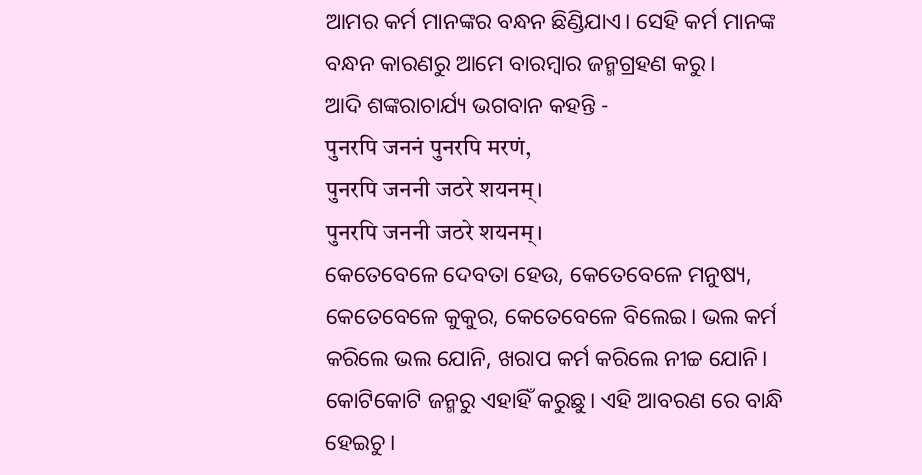ଆମର କର୍ମ ମାନଙ୍କର ବନ୍ଧନ ଛିଣ୍ଡିଯାଏ। ସେହି କର୍ମ ମାନଙ୍କ ବନ୍ଧନ କାରଣରୁ ଆମେ ବାରମ୍ବାର ଜନ୍ମଗ୍ରହଣ କରୁ।
ଆଦି ଶଙ୍କରାଚାର୍ଯ୍ୟ ଭଗବାନ କହନ୍ତି -
पुनरपि जननं पुनरपि मरणं,
पुनरपि जननी जठरे शयनम्।
पुनरपि जननी जठरे शयनम्।
କେତେବେଳେ ଦେବତା ହେଉ, କେତେବେଳେ ମନୁଷ୍ୟ, କେତେବେଳେ କୁକୁର, କେତେବେଳେ ବିଲେଇ। ଭଲ କର୍ମ କରିଲେ ଭଲ ଯୋନି, ଖରାପ କର୍ମ କରିଲେ ନୀଚ୍ଚ ଯୋନି। କୋଟିକୋଟି ଜନ୍ମରୁ ଏହାହିଁ କରୁଛୁ। ଏହି ଆବରଣ ରେ ବାନ୍ଧି ହେଇଚୁ।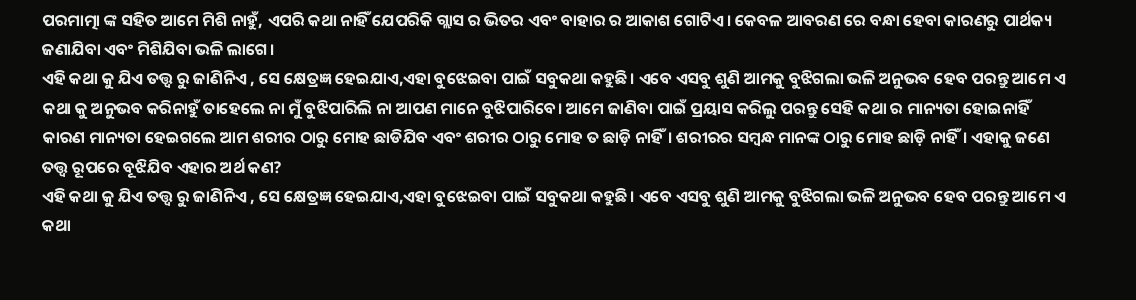ପରମାତ୍ମା ଙ୍କ ସହିତ ଆମେ ମିଶି ନାହୁଁ, ଏପରି କଥା ନାହିଁ ଯେପରିକି ଗ୍ଲାସ ର ଭିତର ଏବଂ ବାହାର ର ଆକାଶ ଗୋଟିଏ। କେବଳ ଆବରଣ ରେ ବନ୍ଧା ହେବା କାରଣରୁ ପାର୍ଥକ୍ୟ ଜଣାଯିବା ଏବଂ ମିଶିଯିବା ଭଳି ଲାଗେ।
ଏହି କଥା କୁ ଯିଏ ତତ୍ତ୍ଵ ରୁ ଜାଣିନିଏ , ସେ କ୍ଷେତ୍ରଜ୍ଞ ହେଇଯାଏ,ଏହା ବୁଝେଇବା ପାଇଁ ସବୁକଥା କହୁଛି। ଏବେ ଏସବୁ ଶୁଣି ଆମକୁ ବୁଝିଗଲା ଭଳି ଅନୁଭବ ହେବ ପରନ୍ତୁ ଆମେ ଏ କଥା କୁ ଅନୁଭବ କରିନାହୁଁ ତାହେଲେ ନା ମୁଁ ବୁଝିପାରିଲି ନା ଆପଣ ମାନେ ବୁଝିପାରିବେ। ଆମେ ଜାଣିବା ପାଇଁ ପ୍ରୟାସ କରିଲୁ ପରନ୍ତୁ ସେହି କଥା ର ମାନ୍ୟତା ହୋଇନାହିଁ କାରଣ ମାନ୍ୟତା ହେଇଗଲେ ଆମ ଶରୀର ଠାରୁ ମୋହ ଛାଡିଯିବ ଏବଂ ଶରୀର ଠାରୁ ମୋହ ତ ଛାଡ଼ି ନାହିଁ। ଶରୀରର ସମ୍ବନ୍ଧ ମାନଙ୍କ ଠାରୁ ମୋହ ଛାଡ଼ି ନାହିଁ। ଏହାକୁ ଜଣେ ତତ୍ତ୍ଵ ରୂପରେ ବୂଝିଯିବ ଏହାର ଅର୍ଥ କଣ?
ଏହି କଥା କୁ ଯିଏ ତତ୍ତ୍ଵ ରୁ ଜାଣିନିଏ , ସେ କ୍ଷେତ୍ରଜ୍ଞ ହେଇଯାଏ,ଏହା ବୁଝେଇବା ପାଇଁ ସବୁକଥା କହୁଛି। ଏବେ ଏସବୁ ଶୁଣି ଆମକୁ ବୁଝିଗଲା ଭଳି ଅନୁଭବ ହେବ ପରନ୍ତୁ ଆମେ ଏ କଥା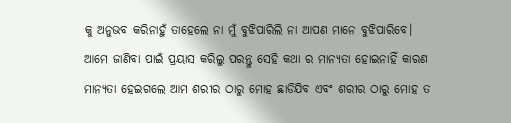କୁ ଅନୁଭବ କରିନାହୁଁ ତାହେଲେ ନା ମୁଁ ବୁଝିପାରିଲି ନା ଆପଣ ମାନେ ବୁଝିପାରିବେ। ଆମେ ଜାଣିବା ପାଇଁ ପ୍ରୟାସ କରିଲୁ ପରନ୍ତୁ ସେହି କଥା ର ମାନ୍ୟତା ହୋଇନାହିଁ କାରଣ ମାନ୍ୟତା ହେଇଗଲେ ଆମ ଶରୀର ଠାରୁ ମୋହ ଛାଡିଯିବ ଏବଂ ଶରୀର ଠାରୁ ମୋହ ତ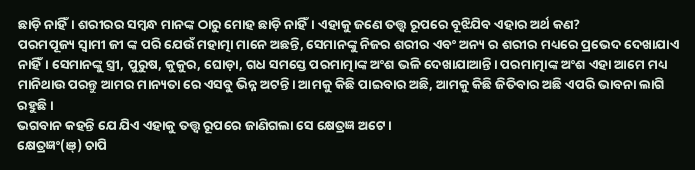ଛାଡ଼ି ନାହିଁ। ଶରୀରର ସମ୍ବନ୍ଧ ମାନଙ୍କ ଠାରୁ ମୋହ ଛାଡ଼ି ନାହିଁ। ଏହାକୁ ଜଣେ ତତ୍ତ୍ଵ ରୂପରେ ବୂଝିଯିବ ଏହାର ଅର୍ଥ କଣ?
ପରମପୂଜ୍ୟ ସ୍ବାମୀ ଜୀ ଙ୍କ ପରି ଯେଉଁ ମହାତ୍ମା ମାନେ ଅଛନ୍ତି, ସେମାନଙ୍କୁ ନିଜର ଶରୀର ଏବଂ ଅନ୍ୟ ର ଶରୀର ମଧ୍ୟରେ ପ୍ରଭେଦ ଦେଖାଯାଏ ନାହିଁ। ସେମାନଙ୍କୁ ସ୍ତ୍ରୀ, ପୁରୁଷ, କୁକୁର, ଘୋଡ଼ା, ଗଧ ସମସ୍ତେ ପରମାତ୍ମାଙ୍କ ଅଂଶ ଭଳି ଦେଖାଯାଆନ୍ତି। ପରମାତ୍ମାଙ୍କ ଅଂଶ ଏହା ଆମେ ମଧ୍ୟ ମାନିଥାଉ ପରନ୍ତୁ ଆମର ମାନ୍ୟତା ରେ ଏସବୁ ଭିନ୍ନ ଅଟନ୍ତି। ଆମକୁ କିଛି ପାଇବାର ଅଛି, ଆମକୁ କିଛି ଜିତିବାର ଅଛି ଏପରି ଭାବନା ଲାଗି ରହୁଛି।
ଭଗବାନ କହନ୍ତି ଯେ ଯିଏ ଏହାକୁ ତତ୍ତ୍ଵ ରୂପରେ ଜାଣିଗଲା ସେ କ୍ଷେତ୍ରଜ୍ଞ ଅଟେ।
କ୍ଷେତ୍ରଜ୍ଞଂ(ଞ୍) ଚାପି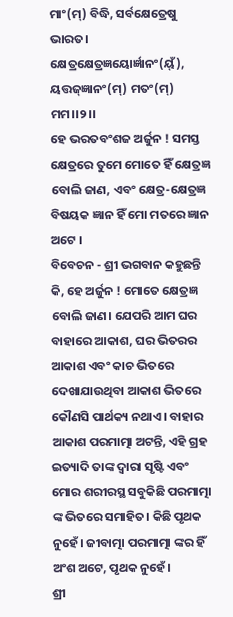ମାଂ(ମ୍) ବିଦ୍ଧି, ସର୍ବକ୍ଷେତ୍ରେଷୁ ଭାରତ।
କ୍ଷେତ୍ରକ୍ଷେତ୍ରଜ୍ଞୟୋର୍ଜ୍ଞାନଂ(ୟ୍ଁ), ୟତ୍ତଜ୍ଜ୍ଞାନଂ(ମ୍) ମତଂ(ମ୍) ମମ।।୨।।
ହେ ଭରତବଂଶଜ ଅର୍ଜୁନ ! ସମସ୍ତ କ୍ଷେତ୍ରରେ ତୁମେ ମୋତେ ହିଁ କ୍ଷେତ୍ରଜ୍ଞ ବୋଲି ଜାଣ, ଏବଂ କ୍ଷେତ୍ର-କ୍ଷେତ୍ରଜ୍ଞ ବିଷୟକ ଜ୍ଞାନ ହିଁ ମୋ ମତରେ ଜ୍ଞାନ ଅଟେ ।
ବିବେଚନ - ଶ୍ରୀ ଭଗବାନ କହୁଛନ୍ତି କି, ହେ ଅର୍ଜୁନ ! ମୋତେ କ୍ଷେତ୍ରଜ୍ଞ ବୋଲି ଜାଣ। ଯେପରି ଆମ ଘର ବାହାରେ ଆକାଶ, ଘର ଭିତରର ଆକାଶ ଏବଂ କାଚ ଭିତରେ ଦେଖାଯାଉଥିବା ଆକାଶ ଭିତରେ କୌଣସି ପାର୍ଥକ୍ୟ ନଥାଏ। ବାହାର ଆକାଶ ପରମାତ୍ମା ଅଟନ୍ତି, ଏହି ଗ୍ରହ ଇତ୍ୟାଦି ତାଙ୍କ ଦ୍ୱାରା ସୃଷ୍ଟି ଏବଂ ମୋର ଶରୀରସ୍ଥ ସବୁକିଛି ପରମାତ୍ମା ଙ୍କ ଭିତରେ ସମାହିତ। କିଛି ପୃଥକ ନୁହେଁ। ଜୀବାତ୍ମା ପରମାତ୍ମା ଙ୍କର ହିଁ ଅଂଶ ଅଟେ, ପୃଥକ ନୁହେଁ।
ଶ୍ରୀ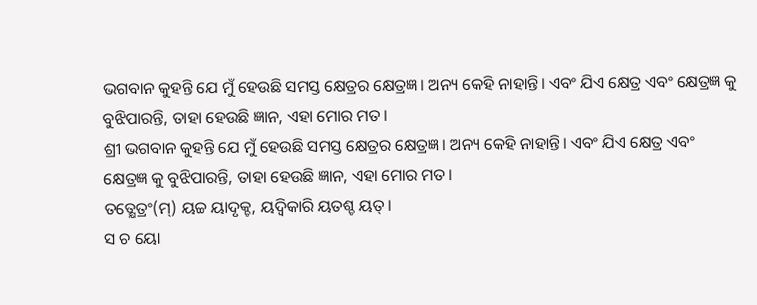ଭଗବାନ କୁହନ୍ତି ଯେ ମୁଁ ହେଉଛି ସମସ୍ତ କ୍ଷେତ୍ରର କ୍ଷେତ୍ରଜ୍ଞ। ଅନ୍ୟ କେହି ନାହାନ୍ତି। ଏବଂ ଯିଏ କ୍ଷେତ୍ର ଏବଂ କ୍ଷେତ୍ରଜ୍ଞ କୁ ବୁଝିପାରନ୍ତି, ତାହା ହେଉଛି ଜ୍ଞାନ, ଏହା ମୋର ମତ।
ଶ୍ରୀ ଭଗବାନ କୁହନ୍ତି ଯେ ମୁଁ ହେଉଛି ସମସ୍ତ କ୍ଷେତ୍ରର କ୍ଷେତ୍ରଜ୍ଞ। ଅନ୍ୟ କେହି ନାହାନ୍ତି। ଏବଂ ଯିଏ କ୍ଷେତ୍ର ଏବଂ କ୍ଷେତ୍ରଜ୍ଞ କୁ ବୁଝିପାରନ୍ତି, ତାହା ହେଉଛି ଜ୍ଞାନ, ଏହା ମୋର ମତ।
ତତ୍କ୍ଷେତ୍ରଂ(ମ୍) ୟଚ୍ଚ ୟାଦୃକ୍ଚ, ୟଦ୍ୱିକାରି ୟତଶ୍ଚ ୟତ୍।
ସ ଚ ୟୋ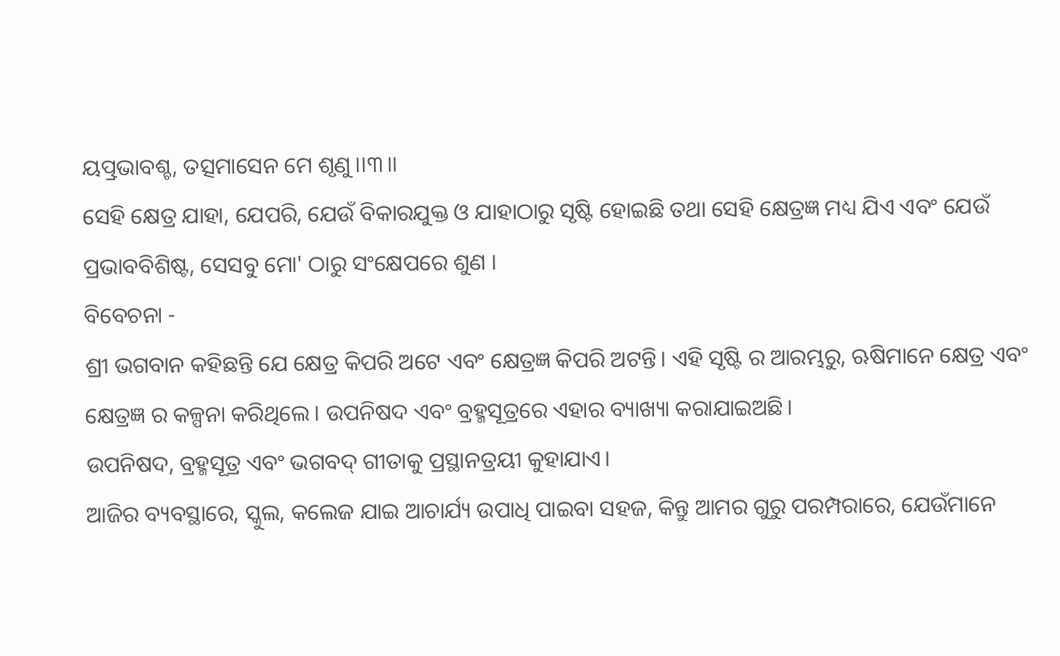ୟତ୍ପ୍ରଭାବଶ୍ଚ, ତତ୍ସମାସେନ ମେ ଶୃଣୁ।।୩।।
ସେହି କ୍ଷେତ୍ର ଯାହା, ଯେପରି, ଯେଉଁ ବିକାରଯୁକ୍ତ ଓ ଯାହାଠାରୁ ସୃଷ୍ଟି ହୋଇଛି ତଥା ସେହି କ୍ଷେତ୍ରଜ୍ଞ ମଧ୍ୟ ଯିଏ ଏବଂ ଯେଉଁ ପ୍ରଭାବବିଶିଷ୍ଟ, ସେସବୁ ମୋ' ଠାରୁ ସଂକ୍ଷେପରେ ଶୁଣ ।
ବିବେଚନା -
ଶ୍ରୀ ଭଗବାନ କହିଛନ୍ତି ଯେ କ୍ଷେତ୍ର କିପରି ଅଟେ ଏବଂ କ୍ଷେତ୍ରଜ୍ଞ କିପରି ଅଟନ୍ତି। ଏହି ସୃଷ୍ଟି ର ଆରମ୍ଭରୁ, ଋଷିମାନେ କ୍ଷେତ୍ର ଏବଂ କ୍ଷେତ୍ରଜ୍ଞ ର କଳ୍ପନା କରିଥିଲେ। ଉପନିଷଦ ଏବଂ ବ୍ରହ୍ମସୂତ୍ରରେ ଏହାର ବ୍ୟାଖ୍ୟା କରାଯାଇଅଛି।
ଉପନିଷଦ, ବ୍ରହ୍ମସୂତ୍ର ଏବଂ ଭଗବଦ୍ ଗୀତାକୁ ପ୍ରସ୍ଥାନତ୍ରୟୀ କୁହାଯାଏ।
ଆଜିର ବ୍ୟବସ୍ଥାରେ, ସ୍କୁଲ, କଲେଜ ଯାଇ ଆଚାର୍ଯ୍ୟ ଉପାଧି ପାଇବା ସହଜ, କିନ୍ତୁ ଆମର ଗୁରୁ ପରମ୍ପରାରେ, ଯେଉଁମାନେ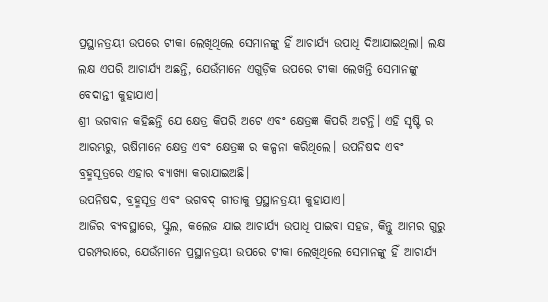ପ୍ରସ୍ଥାନତ୍ରୟୀ ଉପରେ ଟୀକା ଲେଖିଥିଲେ ସେମାନଙ୍କୁ ହିଁ ଆଚାର୍ଯ୍ୟ ଉପାଧି ଦିଆଯାଇଥିଲା। ଲକ୍ଷ ଲକ୍ଷ ଏପରି ଆଚାର୍ଯ୍ୟ ଅଛନ୍ତି, ଯେଉଁମାନେ ଏଗୁଡ଼ିକ ଉପରେ ଟୀକା ଲେଖନ୍ତି ସେମାନଙ୍କୁ ବେଦାନ୍ତୀ କୁହାଯାଏ।
ଶ୍ରୀ ଭଗବାନ କହିଛନ୍ତି ଯେ କ୍ଷେତ୍ର କିପରି ଅଟେ ଏବଂ କ୍ଷେତ୍ରଜ୍ଞ କିପରି ଅଟନ୍ତି। ଏହି ସୃଷ୍ଟି ର ଆରମ୍ଭରୁ, ଋଷିମାନେ କ୍ଷେତ୍ର ଏବଂ କ୍ଷେତ୍ରଜ୍ଞ ର କଳ୍ପନା କରିଥିଲେ। ଉପନିଷଦ ଏବଂ ବ୍ରହ୍ମସୂତ୍ରରେ ଏହାର ବ୍ୟାଖ୍ୟା କରାଯାଇଅଛି।
ଉପନିଷଦ, ବ୍ରହ୍ମସୂତ୍ର ଏବଂ ଭଗବଦ୍ ଗୀତାକୁ ପ୍ରସ୍ଥାନତ୍ରୟୀ କୁହାଯାଏ।
ଆଜିର ବ୍ୟବସ୍ଥାରେ, ସ୍କୁଲ, କଲେଜ ଯାଇ ଆଚାର୍ଯ୍ୟ ଉପାଧି ପାଇବା ସହଜ, କିନ୍ତୁ ଆମର ଗୁରୁ ପରମ୍ପରାରେ, ଯେଉଁମାନେ ପ୍ରସ୍ଥାନତ୍ରୟୀ ଉପରେ ଟୀକା ଲେଖିଥିଲେ ସେମାନଙ୍କୁ ହିଁ ଆଚାର୍ଯ୍ୟ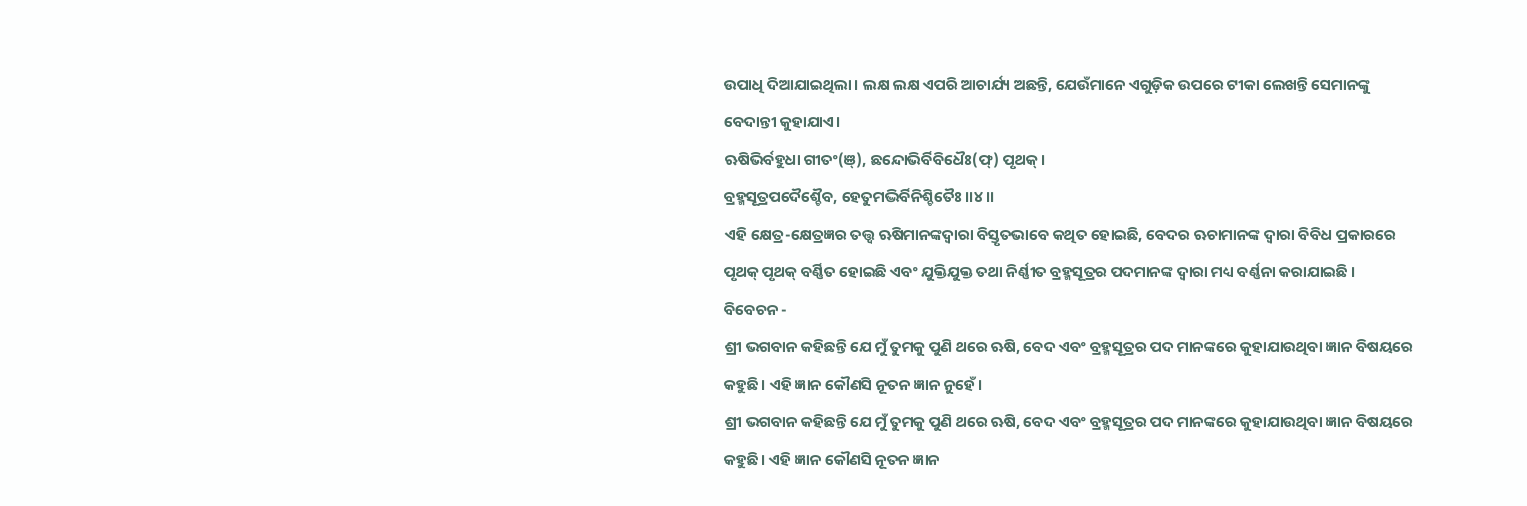ଉପାଧି ଦିଆଯାଇଥିଲା। ଲକ୍ଷ ଲକ୍ଷ ଏପରି ଆଚାର୍ଯ୍ୟ ଅଛନ୍ତି, ଯେଉଁମାନେ ଏଗୁଡ଼ିକ ଉପରେ ଟୀକା ଲେଖନ୍ତି ସେମାନଙ୍କୁ ବେଦାନ୍ତୀ କୁହାଯାଏ।
ଋଷିଭିର୍ବହୁଧା ଗୀତଂ(ଞ୍), ଛନ୍ଦୋଭିର୍ବିବିଧୈଃ(ଫ୍) ପୃଥକ୍।
ବ୍ରହ୍ମସୂତ୍ରପଦୈଶ୍ଚୈବ, ହେତୁମଦ୍ଭିର୍ବିନିଶ୍ଚିତୈଃ।।୪।।
ଏହି କ୍ଷେତ୍ର-କ୍ଷେତ୍ରଜ୍ଞର ତତ୍ତ୍ବ ଋଷିମାନଙ୍କଦ୍ବାରା ବିସ୍ତୃତଭାବେ କଥିତ ହୋଇଛି, ବେଦର ଋଚାମାନଙ୍କ ଦ୍ବାରା ବିବିଧ ପ୍ରକାରରେ ପୃଥକ୍ ପୃଥକ୍ ବର୍ଣ୍ଣିତ ହୋଇଛି ଏବଂ ଯୁକ୍ତିଯୁକ୍ତ ତଥା ନିର୍ଣ୍ଣୀତ ବ୍ରହ୍ମସୂତ୍ରର ପଦମାନଙ୍କ ଦ୍ବାରା ମଧ୍ୟ ବର୍ଣ୍ଣନା କରାଯାଇଛି ।
ବିବେଚନ -
ଶ୍ରୀ ଭଗବାନ କହିଛନ୍ତି ଯେ ମୁଁ ତୁମକୁ ପୁଣି ଥରେ ଋଷି, ବେଦ ଏବଂ ବ୍ରହ୍ମସୂତ୍ରର ପଦ ମାନଙ୍କରେ କୁହାଯାଉଥିବା ଜ୍ଞାନ ବିଷୟରେ କହୁଛି। ଏହି ଜ୍ଞାନ କୌଣସି ନୂତନ ଜ୍ଞାନ ନୁହେଁ।
ଶ୍ରୀ ଭଗବାନ କହିଛନ୍ତି ଯେ ମୁଁ ତୁମକୁ ପୁଣି ଥରେ ଋଷି, ବେଦ ଏବଂ ବ୍ରହ୍ମସୂତ୍ରର ପଦ ମାନଙ୍କରେ କୁହାଯାଉଥିବା ଜ୍ଞାନ ବିଷୟରେ କହୁଛି। ଏହି ଜ୍ଞାନ କୌଣସି ନୂତନ ଜ୍ଞାନ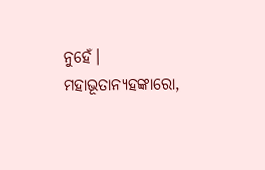ନୁହେଁ।
ମହାଭୂତାନ୍ୟହଙ୍କାରୋ,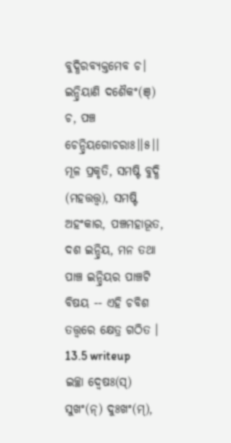ବୁଦ୍ଧିରବ୍ୟକ୍ତମେବ ଚ।
ଇନ୍ଦ୍ରିୟାଣି ଦଶୈକଂ(ଞ୍) ଚ, ପଞ୍ଚ ଚେନ୍ଦ୍ରିୟଗୋଚରାଃ।।୫।।
ମୂଳ ପ୍ରକୃତି, ସମଷ୍ଟି ବୁଦ୍ଧି (ମହତ୍ତତ୍ତ୍ବ), ସମଷ୍ଟି ଅହଂକାର, ପଞ୍ଚମହାଭୂତ, ଦଶ ଇନ୍ଦ୍ରିୟ, ମନ ତଥା ପାଞ୍ଚ ଇନ୍ଦ୍ରିୟର ପାଞ୍ଚଟି ବିଷୟ -- ଏହି ଚବିଶ ତତ୍ତ୍ବରେ କ୍ଷେତ୍ର ଗଠିତ ।
13.5 writeup
ଇଚ୍ଛା ଦ୍ୱେଷଃ(ସ୍) ସୁଖଂ(ନ୍) ଦୁଃଖଂ(ମ୍),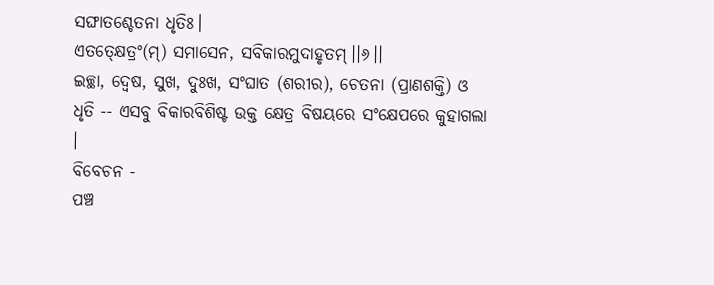ସଙ୍ଘାତଶ୍ଚେତନା ଧୃତିଃ।
ଏତତ୍କ୍ଷେତ୍ରଂ(ମ୍) ସମାସେନ, ସବିକାରମୁଦାହୃତମ୍।।୬।।
ଇଚ୍ଛା, ଦ୍ବେଷ, ସୁଖ, ଦୁଃଖ, ସଂଘାତ (ଶରୀର), ଚେତନା (ପ୍ରାଣଶକ୍ତି) ଓ ଧୃତି -- ଏସବୁ ବିକାରବିଶିଷ୍ଟ ଉକ୍ତ କ୍ଷେତ୍ର ବିଷୟରେ ସଂକ୍ଷେପରେ କୁହାଗଲା ।
ବିବେଚନ -
ପଞ୍ଚ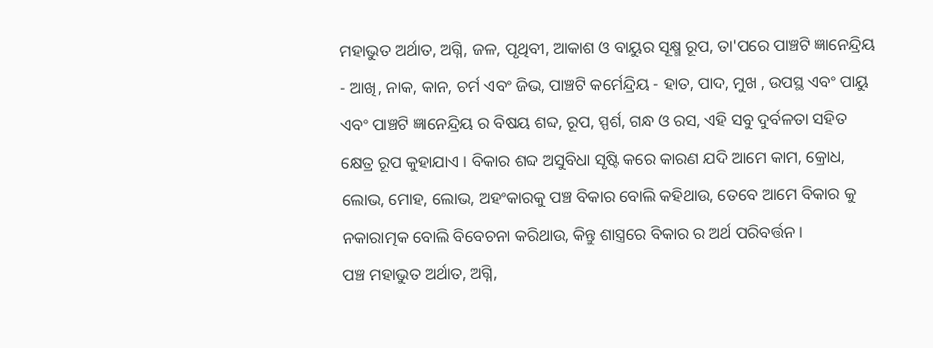ମହାଭୁତ ଅର୍ଥାତ, ଅଗ୍ନି, ଜଳ, ପୃଥିବୀ, ଆକାଶ ଓ ବାୟୁର ସୂକ୍ଷ୍ମ ରୂପ, ତା'ପରେ ପାଞ୍ଚଟି ଜ୍ଞାନେନ୍ଦ୍ରିୟ - ଆଖି, ନାକ, କାନ, ଚର୍ମ ଏବଂ ଜିଭ, ପାଞ୍ଚଟି କର୍ମେନ୍ଦ୍ରିୟ - ହାତ, ପାଦ, ମୁଖ , ଉପସ୍ଥ ଏବଂ ପାୟୁ ଏବଂ ପାଞ୍ଚଟି ଜ୍ଞାନେନ୍ଦ୍ରିୟ ର ବିଷୟ ଶବ୍ଦ, ରୂପ, ସ୍ପର୍ଶ, ଗନ୍ଧ ଓ ରସ, ଏହି ସବୁ ଦୁର୍ବଳତା ସହିତ କ୍ଷେତ୍ର ରୂପ କୁହାଯାଏ । ବିକାର ଶବ୍ଦ ଅସୁବିଧା ସୃଷ୍ଟି କରେ କାରଣ ଯଦି ଆମେ କାମ, କ୍ରୋଧ, ଲୋଭ, ମୋହ, ଲୋଭ, ଅହଂକାରକୁ ପଞ୍ଚ ବିକାର ବୋଲି କହିଥାଉ, ତେବେ ଆମେ ବିକାର କୁ ନକାରାତ୍ମକ ବୋଲି ବିବେଚନା କରିଥାଉ, କିନ୍ତୁ ଶାସ୍ତ୍ରରେ ବିକାର ର ଅର୍ଥ ପରିବର୍ତ୍ତନ ।
ପଞ୍ଚ ମହାଭୁତ ଅର୍ଥାତ, ଅଗ୍ନି,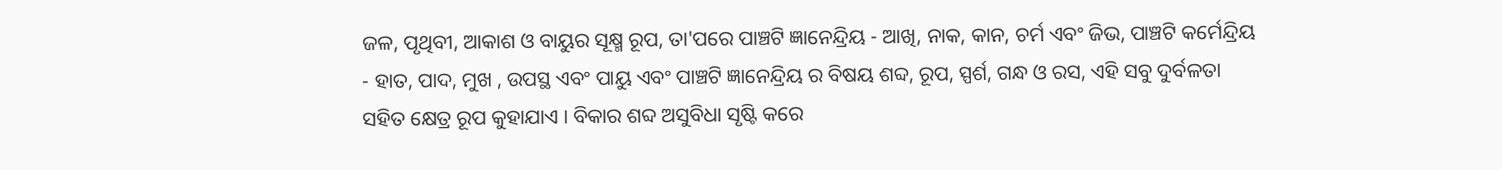ଜଳ, ପୃଥିବୀ, ଆକାଶ ଓ ବାୟୁର ସୂକ୍ଷ୍ମ ରୂପ, ତା'ପରେ ପାଞ୍ଚଟି ଜ୍ଞାନେନ୍ଦ୍ରିୟ - ଆଖି, ନାକ, କାନ, ଚର୍ମ ଏବଂ ଜିଭ, ପାଞ୍ଚଟି କର୍ମେନ୍ଦ୍ରିୟ - ହାତ, ପାଦ, ମୁଖ , ଉପସ୍ଥ ଏବଂ ପାୟୁ ଏବଂ ପାଞ୍ଚଟି ଜ୍ଞାନେନ୍ଦ୍ରିୟ ର ବିଷୟ ଶବ୍ଦ, ରୂପ, ସ୍ପର୍ଶ, ଗନ୍ଧ ଓ ରସ, ଏହି ସବୁ ଦୁର୍ବଳତା ସହିତ କ୍ଷେତ୍ର ରୂପ କୁହାଯାଏ । ବିକାର ଶବ୍ଦ ଅସୁବିଧା ସୃଷ୍ଟି କରେ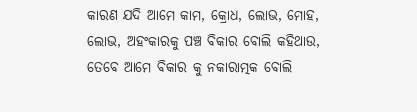କାରଣ ଯଦି ଆମେ କାମ, କ୍ରୋଧ, ଲୋଭ, ମୋହ, ଲୋଭ, ଅହଂକାରକୁ ପଞ୍ଚ ବିକାର ବୋଲି କହିଥାଉ, ତେବେ ଆମେ ବିକାର କୁ ନକାରାତ୍ମକ ବୋଲି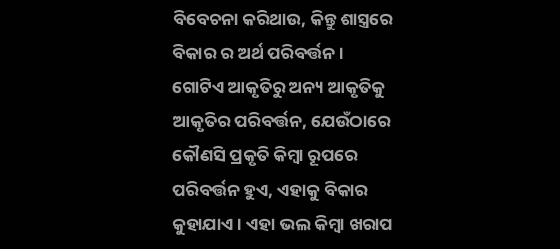ବିବେଚନା କରିଥାଉ, କିନ୍ତୁ ଶାସ୍ତ୍ରରେ ବିକାର ର ଅର୍ଥ ପରିବର୍ତ୍ତନ ।
ଗୋଟିଏ ଆକୃତିରୁ ଅନ୍ୟ ଆକୃତିକୁ ଆକୃତିର ପରିବର୍ତ୍ତନ, ଯେଉଁଠାରେ କୌଣସି ପ୍ରକୃତି କିମ୍ବା ରୂପରେ ପରିବର୍ତ୍ତନ ହୁଏ, ଏହାକୁ ବିକାର କୁହାଯାଏ । ଏହା ଭଲ କିମ୍ବା ଖରାପ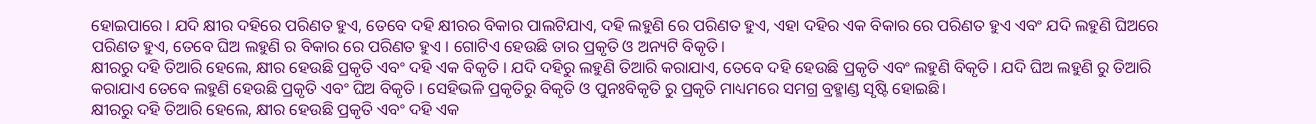ହୋଇପାରେ । ଯଦି କ୍ଷୀର ଦହିରେ ପରିଣତ ହୁଏ, ତେବେ ଦହି କ୍ଷୀରର ବିକାର ପାଲଟିଯାଏ, ଦହି ଲହୁଣି ରେ ପରିଣତ ହୁଏ, ଏହା ଦହିର ଏକ ବିକାର ରେ ପରିଣତ ହୁଏ ଏବଂ ଯଦି ଲହୁଣି ଘିଅରେ ପରିଣତ ହୁଏ, ତେବେ ଘିଅ ଲହୁଣି ର ବିକାର ରେ ପରିଣତ ହୁଏ । ଗୋଟିଏ ହେଉଛି ତାର ପ୍ରକୃତି ଓ ଅନ୍ୟଟି ବିକୃତି।
କ୍ଷୀରରୁ ଦହି ତିଆରି ହେଲେ, କ୍ଷୀର ହେଉଛି ପ୍ରକୃତି ଏବଂ ଦହି ଏକ ବିକୃତି । ଯଦି ଦହିରୁ ଲହୁଣି ତିଆରି କରାଯାଏ, ତେବେ ଦହି ହେଉଛି ପ୍ରକୃତି ଏବଂ ଲହୁଣି ବିକୃତି । ଯଦି ଘିଅ ଲହୁଣି ରୁ ତିଆରି କରାଯାଏ ତେବେ ଲହୁଣି ହେଉଛି ପ୍ରକୃତି ଏବଂ ଘିଅ ବିକୃତି । ସେହିଭଳି ପ୍ରକୃତିରୁ ବିକୃତି ଓ ପୁନଃବିକୃତି ରୁ ପ୍ରକୃତି ମାଧ୍ୟମରେ ସମଗ୍ର ବ୍ରହ୍ମାଣ୍ଡ ସୃଷ୍ଟି ହୋଇଛି।
କ୍ଷୀରରୁ ଦହି ତିଆରି ହେଲେ, କ୍ଷୀର ହେଉଛି ପ୍ରକୃତି ଏବଂ ଦହି ଏକ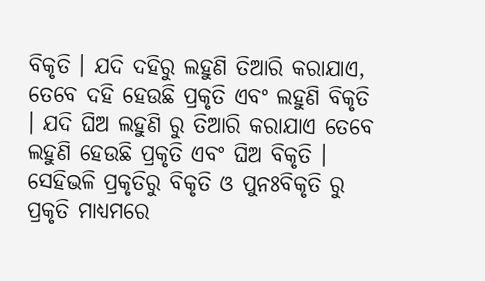ବିକୃତି । ଯଦି ଦହିରୁ ଲହୁଣି ତିଆରି କରାଯାଏ, ତେବେ ଦହି ହେଉଛି ପ୍ରକୃତି ଏବଂ ଲହୁଣି ବିକୃତି । ଯଦି ଘିଅ ଲହୁଣି ରୁ ତିଆରି କରାଯାଏ ତେବେ ଲହୁଣି ହେଉଛି ପ୍ରକୃତି ଏବଂ ଘିଅ ବିକୃତି । ସେହିଭଳି ପ୍ରକୃତିରୁ ବିକୃତି ଓ ପୁନଃବିକୃତି ରୁ ପ୍ରକୃତି ମାଧ୍ୟମରେ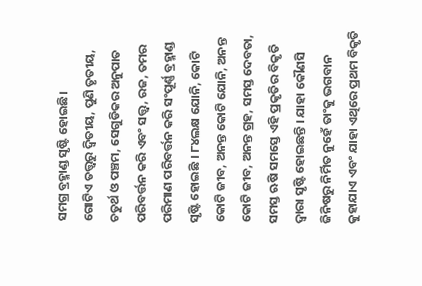ସମଗ୍ର ବ୍ରହ୍ମାଣ୍ଡ ସୃଷ୍ଟି ହୋଇଛି।
ଗୋଟିଏ ତତ୍ତ୍ୱରୁ ଦ୍ବିତୀୟ, ପୁଣି ତୃତୀୟ, ଚତୁର୍ଥ ଓ ପଞ୍ଚମ, ସେଗୁଡିକର ଅନୁପାତ ପରିବର୍ତ୍ତନ କରି ଏବଂ ସତ୍ତ୍ୱ, ରଜ, ତମର ପରିମାଣ ପରିବର୍ତ୍ତନ କରି ସଂପୂର୍ଣ୍ଣ ବ୍ରହ୍ମାଣ୍ଡ ସୃଷ୍ଟି ହୋଇଛି । ୮୪ଲକ୍ଷ ଯୋନି, କୋଟି କୋଟି ଜୀବ, ଅନନ୍ତ କୋଟି ଯୋନି, ଅନନ୍ତ କୋଟି ଜୀବ, ଅନନ୍ତ ଗ୍ରହ, ସମସ୍ତ ଦେବତା, ସମସ୍ତ ଋଷି ସମସ୍ତେ ଏହି ପ୍ରକୃତିର ବିକୃତି ଦ୍ୱାରା ସୃଷ୍ଟି ହୋଇଛନ୍ତି । ଯାହା କୌଣସି ଜିନିଷରୁ ନିର୍ମିତ ନୁହେଁ ତାଂକୁ ଭଗବାନ କୁହାଯାଏ ଏବଂ ଯାହା ଏଥିରେ ପ୍ରଥମ ବିକୃତି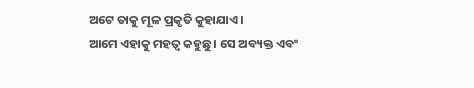ଅଟେ ତାକୁ ମୂଳ ପ୍ରକୃତି କୁହାଯାଏ ।
ଆମେ ଏହାକୁ ମହତ୍ଵ କହୁଛୁ । ସେ ଅବ୍ୟକ୍ତ ଏବଂ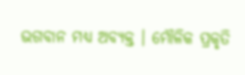ଭଗବାନ ମଧ୍ୟ ଅବ୍ୟକ୍ତ । ମୌଳିକ ପ୍ରକୃତି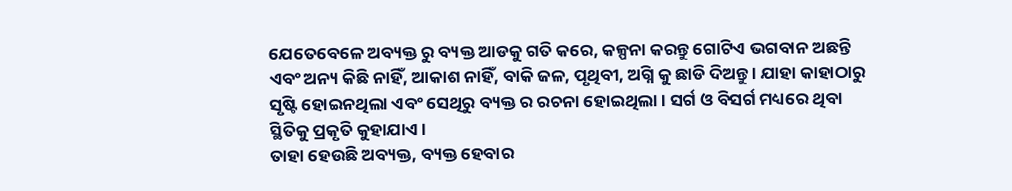ଯେତେବେଳେ ଅବ୍ୟକ୍ତ ରୁ ବ୍ୟକ୍ତ ଆଡକୁ ଗତି କରେ, କଳ୍ପନା କରନ୍ତୁ ଗୋଟିଏ ଭଗବାନ ଅଛନ୍ତି ଏବଂ ଅନ୍ୟ କିଛି ନାହିଁ, ଆକାଶ ନାହିଁ, ବାକି ଜଳ, ପୃଥିବୀ, ଅଗ୍ନି କୁ ଛାଡି ଦିଅନ୍ତୁ । ଯାହା କାହାଠାରୁ ସୃଷ୍ଟି ହୋଇନଥିଲା ଏବଂ ସେଥିରୁ ବ୍ୟକ୍ତ ର ରଚନା ହୋଇଥିଲା । ସର୍ଗ ଓ ବିସର୍ଗ ମଧ୍ୟରେ ଥିବା ସ୍ଥିତିକୁ ପ୍ରକୃତି କୁହାଯାଏ ।
ତାହା ହେଉଛି ଅବ୍ୟକ୍ତ, ବ୍ୟକ୍ତ ହେବାର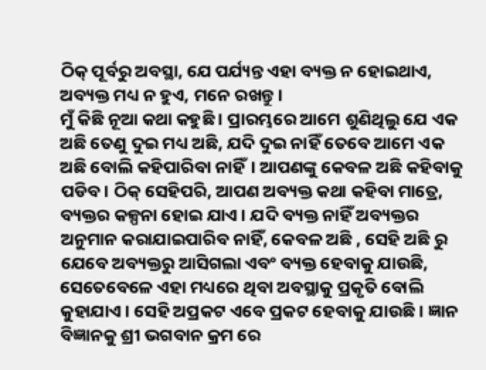ଠିକ୍ ପୂର୍ବରୁ ଅବସ୍ଥା, ଯେ ପର୍ଯ୍ୟନ୍ତ ଏହା ବ୍ୟକ୍ତ ନ ହୋଇଥାଏ, ଅବ୍ୟକ୍ତ ମଧ୍ୟ ନ ହୁଏ, ମନେ ରଖନ୍ତୁ।
ମୁଁ କିଛି ନୂଆ କଥା କହୁଛି । ପ୍ରାରମ୍ଭରେ ଆମେ ଶୁଣିଥିଲୁ ଯେ ଏକ ଅଛି ତେଣୁ ଦୁଇ ମଧ୍ୟ ଅଛି, ଯଦି ଦୁଇ ନାହିଁ ତେବେ ଆମେ ଏକ ଅଛି ବୋଲି କହିପାରିବା ନାହିଁ। ଆପଣଙ୍କୁ କେବଳ ଅଛି କହିବାକୁ ପଡିବ। ଠିକ୍ ସେହିପରି, ଆପଣ ଅବ୍ୟକ୍ତ କଥା କହିବା ମାତ୍ରେ, ବ୍ୟକ୍ତର କଳ୍ପନା ହୋଇ ଯାଏ। ଯଦି ବ୍ୟକ୍ତ ନାହିଁ ଅବ୍ୟକ୍ତର ଅନୁମାନ କରାଯାଇପାରିବ ନାହିଁ, କେବଳ ଅଛି , ସେହି ଅଛି ରୁ ଯେବେ ଅବ୍ୟକ୍ତରୁ ଆସିଗଲା ଏବଂ ବ୍ୟକ୍ତ ହେବାକୁ ଯାଉଛି, ସେତେବେଳେ ଏହା ମଧ୍ୟରେ ଥିବା ଅବସ୍ଥାକୁ ପ୍ରକୃତି ବୋଲି କୁହାଯାଏ । ସେହି ଅପ୍ରକଟ ଏବେ ପ୍ରକଟ ହେବାକୁ ଯାଉଛି। ଜ୍ଞାନ ବିଜ୍ଞାନକୁ ଶ୍ରୀ ଭଗବାନ କ୍ରମ ରେ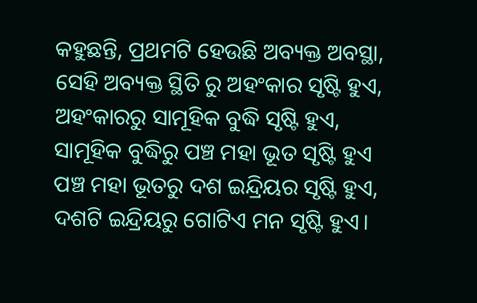କହୁଛନ୍ତି, ପ୍ରଥମଟି ହେଉଛି ଅବ୍ୟକ୍ତ ଅବସ୍ଥା, ସେହି ଅବ୍ୟକ୍ତ ସ୍ଥିତି ରୁ ଅହଂକାର ସୃଷ୍ଟି ହୁଏ, ଅହଂକାରରୁ ସାମୂହିକ ବୁଦ୍ଧି ସୃଷ୍ଟି ହୁଏ, ସାମୂହିକ ବୁଦ୍ଧିରୁ ପଞ୍ଚ ମହା ଭୂତ ସୃଷ୍ଟି ହୁଏ ପଞ୍ଚ ମହା ଭୂତରୁ ଦଶ ଇନ୍ଦ୍ରିୟର ସୃଷ୍ଟି ହୁଏ, ଦଶଟି ଇନ୍ଦ୍ରିୟରୁ ଗୋଟିଏ ମନ ସୃଷ୍ଟି ହୁଏ।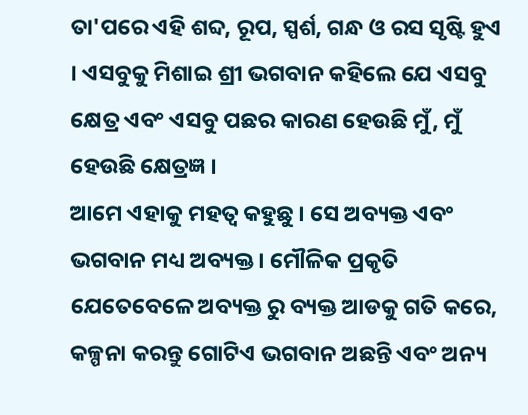ତା'ପରେ ଏହି ଶବ୍ଦ, ରୂପ, ସ୍ପର୍ଶ, ଗନ୍ଧ ଓ ରସ ସୃଷ୍ଟି ହୁଏ । ଏସବୁକୁ ମିଶାଇ ଶ୍ରୀ ଭଗବାନ କହିଲେ ଯେ ଏସବୁ କ୍ଷେତ୍ର ଏବଂ ଏସବୁ ପଛର କାରଣ ହେଉଛି ମୁଁ, ମୁଁ ହେଉଛି କ୍ଷେତ୍ରଜ୍ଞ ।
ଆମେ ଏହାକୁ ମହତ୍ଵ କହୁଛୁ । ସେ ଅବ୍ୟକ୍ତ ଏବଂ ଭଗବାନ ମଧ୍ୟ ଅବ୍ୟକ୍ତ । ମୌଳିକ ପ୍ରକୃତି ଯେତେବେଳେ ଅବ୍ୟକ୍ତ ରୁ ବ୍ୟକ୍ତ ଆଡକୁ ଗତି କରେ, କଳ୍ପନା କରନ୍ତୁ ଗୋଟିଏ ଭଗବାନ ଅଛନ୍ତି ଏବଂ ଅନ୍ୟ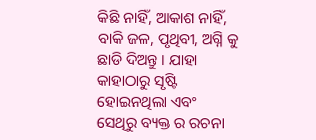କିଛି ନାହିଁ, ଆକାଶ ନାହିଁ, ବାକି ଜଳ, ପୃଥିବୀ, ଅଗ୍ନି କୁ ଛାଡି ଦିଅନ୍ତୁ । ଯାହା କାହାଠାରୁ ସୃଷ୍ଟି ହୋଇନଥିଲା ଏବଂ ସେଥିରୁ ବ୍ୟକ୍ତ ର ରଚନା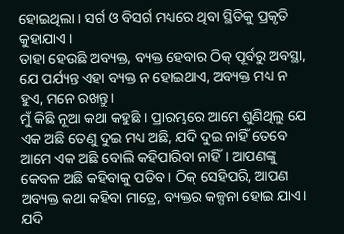ହୋଇଥିଲା । ସର୍ଗ ଓ ବିସର୍ଗ ମଧ୍ୟରେ ଥିବା ସ୍ଥିତିକୁ ପ୍ରକୃତି କୁହାଯାଏ ।
ତାହା ହେଉଛି ଅବ୍ୟକ୍ତ, ବ୍ୟକ୍ତ ହେବାର ଠିକ୍ ପୂର୍ବରୁ ଅବସ୍ଥା, ଯେ ପର୍ଯ୍ୟନ୍ତ ଏହା ବ୍ୟକ୍ତ ନ ହୋଇଥାଏ, ଅବ୍ୟକ୍ତ ମଧ୍ୟ ନ ହୁଏ, ମନେ ରଖନ୍ତୁ।
ମୁଁ କିଛି ନୂଆ କଥା କହୁଛି । ପ୍ରାରମ୍ଭରେ ଆମେ ଶୁଣିଥିଲୁ ଯେ ଏକ ଅଛି ତେଣୁ ଦୁଇ ମଧ୍ୟ ଅଛି, ଯଦି ଦୁଇ ନାହିଁ ତେବେ ଆମେ ଏକ ଅଛି ବୋଲି କହିପାରିବା ନାହିଁ। ଆପଣଙ୍କୁ କେବଳ ଅଛି କହିବାକୁ ପଡିବ। ଠିକ୍ ସେହିପରି, ଆପଣ ଅବ୍ୟକ୍ତ କଥା କହିବା ମାତ୍ରେ, ବ୍ୟକ୍ତର କଳ୍ପନା ହୋଇ ଯାଏ। ଯଦି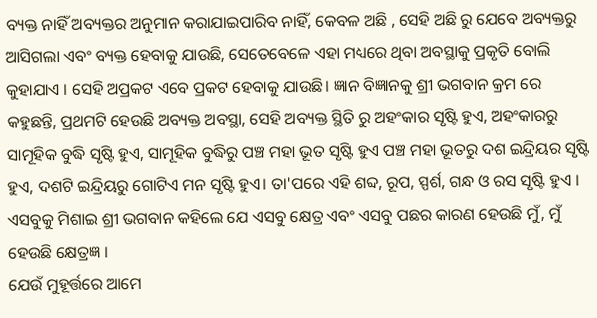ବ୍ୟକ୍ତ ନାହିଁ ଅବ୍ୟକ୍ତର ଅନୁମାନ କରାଯାଇପାରିବ ନାହିଁ, କେବଳ ଅଛି , ସେହି ଅଛି ରୁ ଯେବେ ଅବ୍ୟକ୍ତରୁ ଆସିଗଲା ଏବଂ ବ୍ୟକ୍ତ ହେବାକୁ ଯାଉଛି, ସେତେବେଳେ ଏହା ମଧ୍ୟରେ ଥିବା ଅବସ୍ଥାକୁ ପ୍ରକୃତି ବୋଲି କୁହାଯାଏ । ସେହି ଅପ୍ରକଟ ଏବେ ପ୍ରକଟ ହେବାକୁ ଯାଉଛି। ଜ୍ଞାନ ବିଜ୍ଞାନକୁ ଶ୍ରୀ ଭଗବାନ କ୍ରମ ରେ କହୁଛନ୍ତି, ପ୍ରଥମଟି ହେଉଛି ଅବ୍ୟକ୍ତ ଅବସ୍ଥା, ସେହି ଅବ୍ୟକ୍ତ ସ୍ଥିତି ରୁ ଅହଂକାର ସୃଷ୍ଟି ହୁଏ, ଅହଂକାରରୁ ସାମୂହିକ ବୁଦ୍ଧି ସୃଷ୍ଟି ହୁଏ, ସାମୂହିକ ବୁଦ୍ଧିରୁ ପଞ୍ଚ ମହା ଭୂତ ସୃଷ୍ଟି ହୁଏ ପଞ୍ଚ ମହା ଭୂତରୁ ଦଶ ଇନ୍ଦ୍ରିୟର ସୃଷ୍ଟି ହୁଏ, ଦଶଟି ଇନ୍ଦ୍ରିୟରୁ ଗୋଟିଏ ମନ ସୃଷ୍ଟି ହୁଏ। ତା'ପରେ ଏହି ଶବ୍ଦ, ରୂପ, ସ୍ପର୍ଶ, ଗନ୍ଧ ଓ ରସ ସୃଷ୍ଟି ହୁଏ । ଏସବୁକୁ ମିଶାଇ ଶ୍ରୀ ଭଗବାନ କହିଲେ ଯେ ଏସବୁ କ୍ଷେତ୍ର ଏବଂ ଏସବୁ ପଛର କାରଣ ହେଉଛି ମୁଁ, ମୁଁ ହେଉଛି କ୍ଷେତ୍ରଜ୍ଞ ।
ଯେଉଁ ମୁହୂର୍ତ୍ତରେ ଆମେ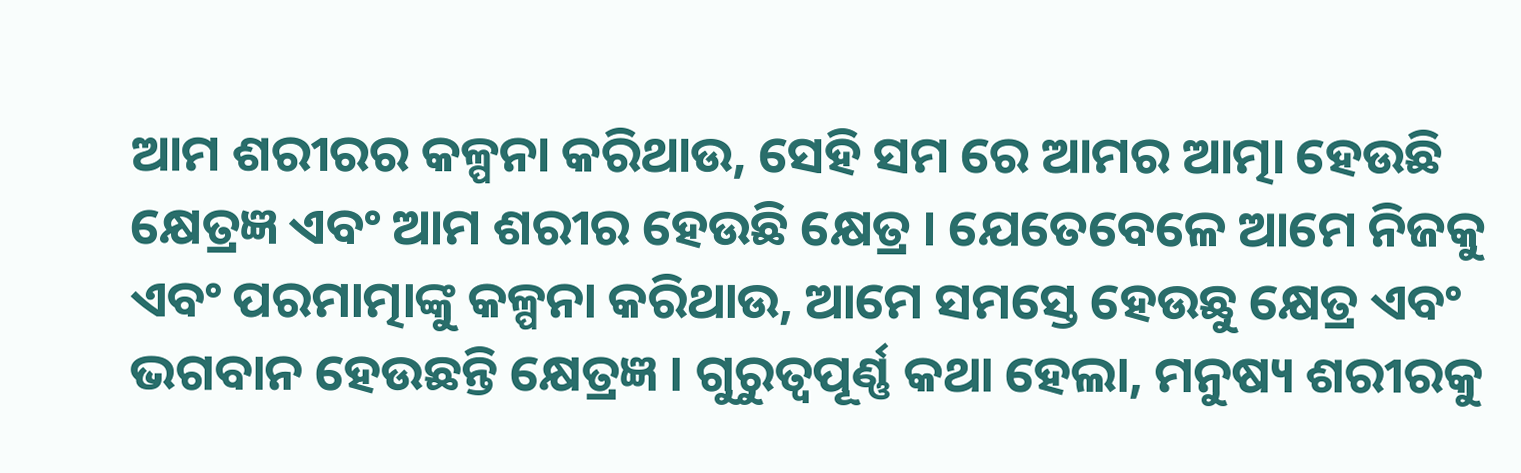ଆମ ଶରୀରର କଳ୍ପନା କରିଥାଉ, ସେହି ସମ ରେ ଆମର ଆତ୍ମା ହେଉଛି କ୍ଷେତ୍ରଜ୍ଞ ଏବଂ ଆମ ଶରୀର ହେଉଛି କ୍ଷେତ୍ର । ଯେତେବେଳେ ଆମେ ନିଜକୁ ଏବଂ ପରମାତ୍ମାଙ୍କୁ କଳ୍ପନା କରିଥାଉ, ଆମେ ସମସ୍ତେ ହେଉଛୁ କ୍ଷେତ୍ର ଏବଂ ଭଗବାନ ହେଉଛନ୍ତି କ୍ଷେତ୍ରଜ୍ଞ । ଗୁରୁତ୍ଵପୂର୍ଣ୍ଣ କଥା ହେଲା, ମନୁଷ୍ୟ ଶରୀରକୁ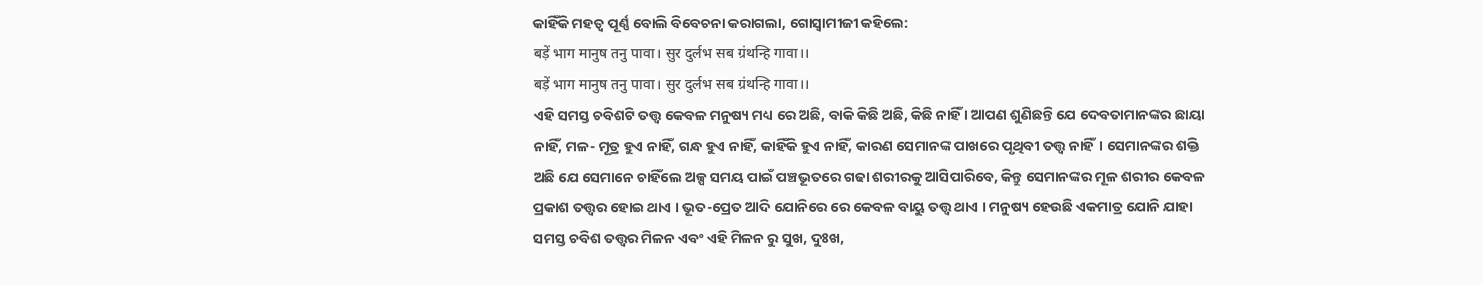କାହିଁକି ମହତ୍ଵ ପୂର୍ଣ୍ଣ ବୋଲି ବିବେଚନା କରାଗଲା, ଗୋସ୍ବାମୀଜୀ କହିଲେ:
बड़ें भाग मानुष तनु पावा। सुर दुर्लभ सब ग्रंथन्हि गावा।।
बड़ें भाग मानुष तनु पावा। सुर दुर्लभ सब ग्रंथन्हि गावा।।
ଏହି ସମସ୍ତ ଚବିଶଟି ତତ୍ତ୍ୱ କେବଳ ମନୁଷ୍ୟ ମଧ୍ୟ ରେ ଅଛି, ବାକି କିଛି ଅଛି, କିଛି ନାହିଁ । ଆପଣ ଶୁଣିଛନ୍ତି ଯେ ଦେବତାମାନଙ୍କର ଛାୟା ନାହିଁ, ମଳ- ମୂତ୍ର ହୁଏ ନାହିଁ, ଗନ୍ଧ ହୁଏ ନାହିଁ, କାହିଁକି ହୁଏ ନାହିଁ, କାରଣ ସେମାନଙ୍କ ପାଖରେ ପୃଥିବୀ ତତ୍ତ୍ୱ ନାହିଁ। ସେମାନଙ୍କର ଶକ୍ତି ଅଛି ଯେ ସେମାନେ ଚାହିଁଲେ ଅଳ୍ପ ସମୟ ପାଇଁ ପଞ୍ଚଭୂତରେ ଗଢା ଶରୀରକୁ ଆସିପାରିବେ, କିନ୍ତୁ ସେମାନଙ୍କର ମୂଳ ଶରୀର କେବଳ ପ୍ରକାଶ ତତ୍ତ୍ଵର ହୋଇ ଥାଏ । ଭୂତ-ପ୍ରେତ ଆଦି ଯୋନିରେ ରେ କେବଳ ବାୟୁ ତତ୍ତ୍ବ ଥାଏ । ମନୁଷ୍ୟ ହେଉଛି ଏକମାତ୍ର ଯୋନି ଯାହା ସମସ୍ତ ଚବିଶ ତତ୍ତ୍ଵର ମିଳନ ଏବଂ ଏହି ମିଳନ ରୁ ସୁଖ, ଦୁଃଖ,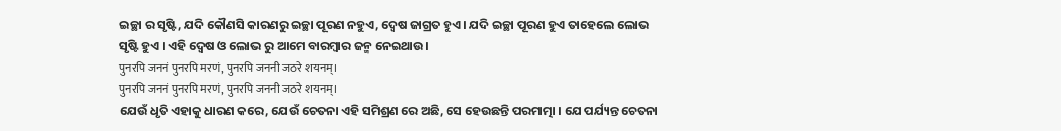ଇଚ୍ଛା ର ସୃଷ୍ଟି, ଯଦି କୌଣସି କାରଣରୁ ଇଚ୍ଛା ପୂରଣ ନହୁଏ, ଦ୍ଵେଷ ଜାଗ୍ରତ ହୁଏ। ଯଦି ଇଚ୍ଛା ପୂରଣ ହୁଏ ତାହେଲେ ଲୋଭ ସୃଷ୍ଟି ହୁଏ । ଏହି ଦ୍ଵେଷ ଓ ଲୋଭ ରୁ ଆମେ ବାରମ୍ବାର ଜନ୍ମ ନେଇଥାଉ।
पुनरपि जननं पुनरपि मरणं, पुनरपि जननी जठरे शयनम्।
पुनरपि जननं पुनरपि मरणं, पुनरपि जननी जठरे शयनम्।
ଯେଉଁ ଧୃତି ଏହାକୁ ଧାରଣ କରେ, ଯେଉଁ ଚେତନା ଏହି ସମିଶ୍ରଣ ରେ ଅଛି, ସେ ହେଉଛନ୍ତି ପରମାତ୍ମା । ଯେ ପର୍ଯ୍ୟନ୍ତ ଚେତନା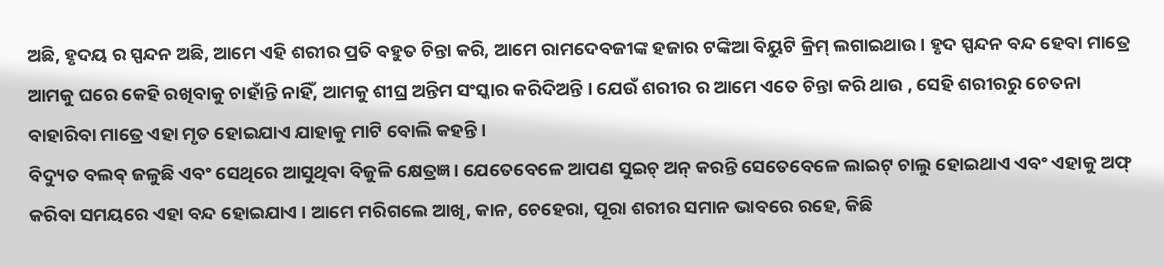ଅଛି, ହୃଦୟ ର ସ୍ପନ୍ଦନ ଅଛି, ଆମେ ଏହି ଶରୀର ପ୍ରତି ବହୁତ ଚିନ୍ତା କରି, ଆମେ ରାମଦେବଜୀଙ୍କ ହଜାର ଟଙ୍କିଆ ବିୟୁଟି କ୍ରିମ୍ ଲଗାଇଥାଉ। ହୃଦ ସ୍ପନ୍ଦନ ବନ୍ଦ ହେବା ମାତ୍ରେ ଆମକୁ ଘରେ କେହି ରଖିବାକୁ ଚାହାଁନ୍ତି ନାହିଁ, ଆମକୁ ଶୀଘ୍ର ଅନ୍ତିମ ସଂସ୍କାର କରିଦିଅନ୍ତି । ଯେଉଁ ଶରୀର ର ଆମେ ଏତେ ଚିନ୍ତା କରି ଥାଉ , ସେହି ଶରୀରରୁ ଚେତନା ବାହାରିବା ମାତ୍ରେ ଏହା ମୃତ ହୋଇଯାଏ ଯାହାକୁ ମାଟି ବୋଲି କହନ୍ତି ।
ବିଦ୍ୟୁତ ବଲଵ୍ ଜଳୁଛି ଏବଂ ସେଥିରେ ଆସୁଥିବା ବିଜୁଳି କ୍ଷେତ୍ରଜ୍ଞ । ଯେତେବେଳେ ଆପଣ ସୁଇଚ୍ ଅନ୍ କରନ୍ତି ସେତେବେଳେ ଲାଇଟ୍ ଚାଲୁ ହୋଇଥାଏ ଏବଂ ଏହାକୁ ଅଫ୍ କରିବା ସମୟରେ ଏହା ବନ୍ଦ ହୋଇଯାଏ । ଆମେ ମରିଗଲେ ଆଖି, କାନ, ଚେହେରା, ପୂରା ଶରୀର ସମାନ ଭାବରେ ରହେ, କିଛି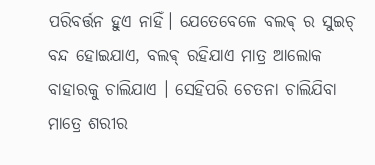ପରିବର୍ତ୍ତନ ହୁଏ ନାହିଁ। ଯେତେବେଳେ ବଲଵ୍ ର ସୁଇଚ୍ ବନ୍ଦ ହୋଇଯାଏ, ବଲଵ୍ ରହିଯାଏ ମାତ୍ର ଆଲୋକ ବାହାରକୁ ଚାଲିଯାଏ । ସେହିପରି ଚେତନା ଚାଲିଯିବା ମାତ୍ରେ ଶରୀର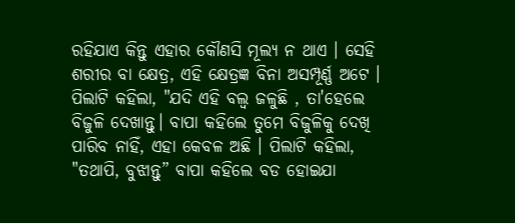ରହିଯାଏ କିନ୍ତୁ ଏହାର କୌଣସି ମୂଲ୍ୟ ନ ଥାଏ । ସେହି ଶରୀର ବା କ୍ଷେତ୍ର, ଏହି କ୍ଷେତ୍ରଜ୍ଞ ବିନା ଅସମ୍ପୂର୍ଣ୍ଣ ଅଟେ ।
ପିଲାଟି କହିଲା, "ଯଦି ଏହି ବଲ୍ବ ଜଳୁଛି , ତା'ହେଲେ ବିଜୁଳି ଦେଖାନ୍ତୁ। ବାପା କହିଲେ ତୁମେ ବିଜୁଳିକୁ ଦେଖି ପାରିବ ନାହିଁ, ଏହା କେବଳ ଅଛି । ପିଲାଟି କହିଲା, "ତଥାପି, ବୁଝାନ୍ତୁ” ବାପା କହିଲେ ବଡ ହୋଇଯା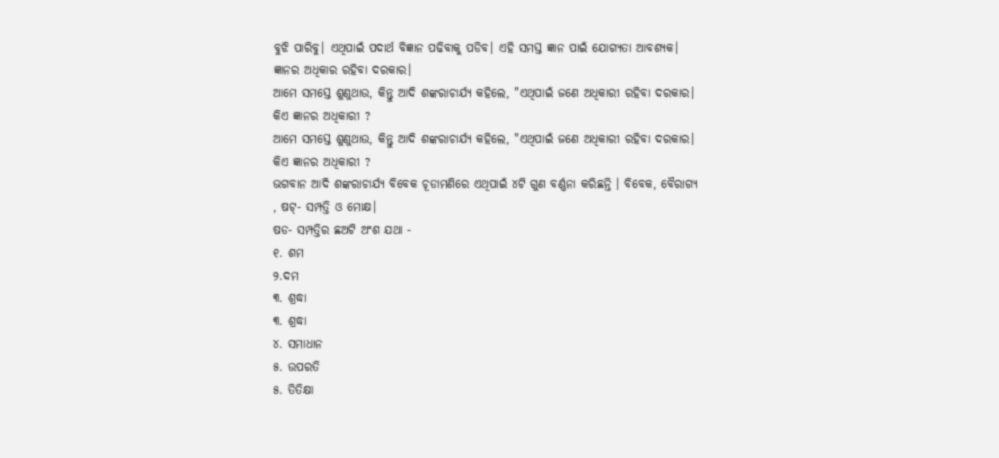ବୁଝି ପାରିବୁ। ଏଥିପାଇଁ ପଦାର୍ଥ ବିଜ୍ଞାନ ପଢିବାକୁ ପଡିବ। ଏହି ସମସ୍ତ ଜ୍ଞାନ ପାଇଁ ଯୋଗ୍ୟତା ଆବଶ୍ୟକ। ଜ୍ଞାନର ଅଧିକାର ରହିବା ଦରକାର।
ଆମେ ସମସ୍ତେ ଶୁଣୁଥାଉ, କିନ୍ତୁ ଆଦି ଶଙ୍କରାଚାର୍ଯ୍ୟ କହିଲେ, "ଏଥିପାଇଁ ଜଣେ ଅଧିକାରୀ ରହିବା ଦରକାର। କିଏ ଜ୍ଞାନର ଅଧିକାରୀ ?
ଆମେ ସମସ୍ତେ ଶୁଣୁଥାଉ, କିନ୍ତୁ ଆଦି ଶଙ୍କରାଚାର୍ଯ୍ୟ କହିଲେ, "ଏଥିପାଇଁ ଜଣେ ଅଧିକାରୀ ରହିବା ଦରକାର। କିଏ ଜ୍ଞାନର ଅଧିକାରୀ ?
ଭଗବାନ ଆଦି ଶଙ୍କରାଚାର୍ଯ୍ୟ ବିବେକ ଚୂଡାମଣିରେ ଏଥିପାଇଁ ୪ଟି ଗୁଣ ବର୍ଣ୍ଣନା କରିଛନ୍ତି । ବିବେକ, ବୈରାଗ୍ୟ , ଷଟ୍- ସମ୍ପତ୍ତି ଓ ମୋକ୍ଷ।
ଷଡ- ସମ୍ପତ୍ତିର ଛଅଟି ଅଂଶ ଯଥା -
୧. ଶମ
୨.ଦମ
୩. ଶ୍ରଦ୍ଧା
୩. ଶ୍ରଦ୍ଧା
୪. ସମାଧାନ
୫. ଉପରତି
୫. ତିତିକ୍ଷା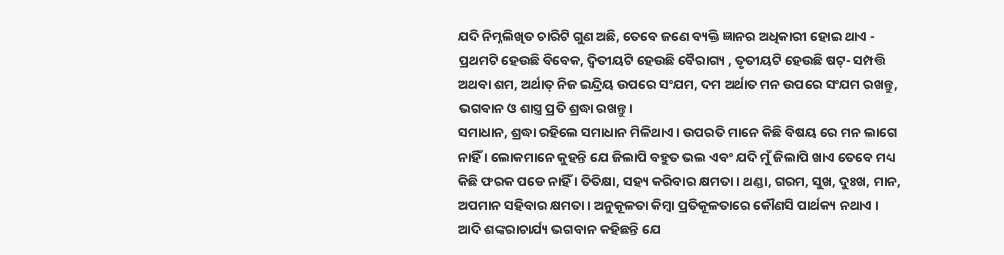ଯଦି ନିମ୍ନଲିଖିତ ଚାରିଟି ଗୁଣ ଅଛି, ତେବେ ଜଣେ ବ୍ୟକ୍ତି ଜ୍ଞାନର ଅଧିକାରୀ ହୋଇ ଥାଏ -
ପ୍ରଥମଟି ହେଉଛି ବିବେକ, ଦ୍ଵିତୀୟଟି ହେଉଛି ବୈରାଗ୍ୟ , ତୃତୀୟଟି ହେଉଛି ଷଟ୍- ସମ୍ପତ୍ତି ଅଥବା ଶମ, ଅର୍ଥାତ୍ ନିଜ ଇନ୍ଦ୍ରିୟ ଉପରେ ସଂଯମ, ଦମ ଅର୍ଥାତ ମନ ଉପରେ ସଂଯମ ରଖନ୍ତୁ, ଭଗବାନ ଓ ଶାସ୍ତ୍ର ପ୍ରତି ଶ୍ରଦ୍ଧା ରଖନ୍ତୁ।
ସମାଧାନ, ଶ୍ରଦ୍ଧା ରହିଲେ ସମାଧାନ ମିଳିଥାଏ। ଉପରତି ମାନେ କିଛି ବିଷୟ ରେ ମନ ଲାଗେ ନାହିଁ । ଲୋକମାନେ କୁହନ୍ତି ଯେ ଜିଲାପି ବହୁତ ଭଲ ଏବଂ ଯଦି ମୁଁ ଜିଲାପି ଖାଏ ତେବେ ମଧ୍ୟ କିଛି ଫରକ ପଡେ ନାହିଁ । ତିତିକ୍ଷା, ସହ୍ୟ କରିବାର କ୍ଷମତା। ଥଣ୍ଡା, ଗରମ, ସୁଖ, ଦୁଃଖ, ମାନ, ଅପମାନ ସହିବାର କ୍ଷମତା । ଅନୁକୂଳତା କିମ୍ବା ପ୍ରତିକୂଳତାରେ କୌଣସି ପାର୍ଥକ୍ୟ ନଥାଏ ।
ଆଦି ଶଙ୍କରାଚାର୍ଯ୍ୟ ଭଗବାନ କହିଛନ୍ତି ଯେ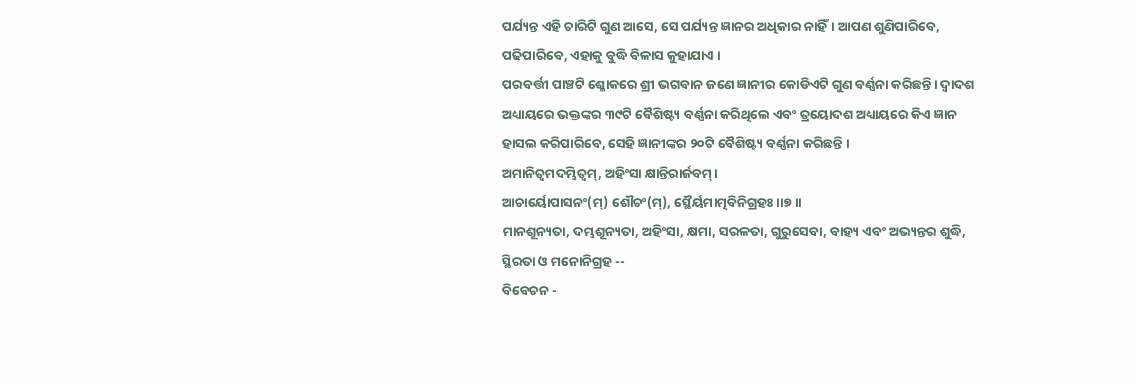ପର୍ଯ୍ୟନ୍ତ ଏହି ଚାରିଟି ଗୁଣ ଆସେ, ସେ ପର୍ଯ୍ୟନ୍ତ ଜ୍ଞାନର ଅଧିକାର ନାହିଁ। ଆପଣ ଶୁଣିପାରିବେ, ପଢିପାରିବେ, ଏହାକୁ ବୁଦ୍ଧି ବିଳାସ କୁହାଯାଏ ।
ପରବର୍ତ୍ତୀ ପାଞ୍ଚଟି ଶ୍ଳୋକରେ ଶ୍ରୀ ଭଗବାନ ଜଣେ ଜ୍ଞାନୀର କୋଡିଏଟି ଗୁଣ ବର୍ଣ୍ଣନା କରିଛନ୍ତି। ଦ୍ୱାଦଶ ଅଧ୍ୟାୟରେ ଭକ୍ତଙ୍କର ୩୯ଟି ବୈଶିଷ୍ଟ୍ୟ ବର୍ଣ୍ଣନା କରିଥିଲେ ଏବଂ ତ୍ରୟୋଦଶ ଅଧ୍ୟାୟରେ କିଏ ଜ୍ଞାନ ହାସଲ କରିପାରିବେ, ସେହି ଜ୍ଞାନୀଙ୍କର ୨୦ଟି ବୈଶିଷ୍ଟ୍ୟ ବର୍ଣ୍ଣନା କରିଛନ୍ତି ।
ଅମାନିତ୍ୱମଦମ୍ଭିତ୍ୱମ୍, ଅହିଂସା କ୍ଷାନ୍ତିରାର୍ଜବମ୍।
ଆଚାର୍ୟୋପାସନଂ(ମ୍) ଶୌଚଂ(ମ୍), ସ୍ଥୈର୍ୟମାତ୍ମବିନିଗ୍ରହଃ।।୭।।
ମାନଶୂନ୍ୟତା, ଦମ୍ଭଶୂନ୍ୟତା, ଅହିଂସା, କ୍ଷମା, ସରଳତା, ଗୁରୁସେବା, ବାହ୍ୟ ଏବଂ ଅଭ୍ୟନ୍ତର ଶୁଦ୍ଧି, ସ୍ଥିରତା ଓ ମନୋନିଗ୍ରହ --
ବିବେଚନ -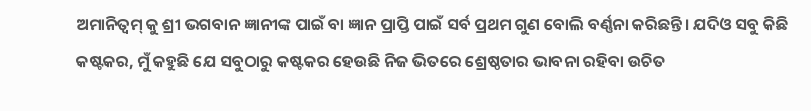ଅମାନିତ୍ଵମ୍ କୁ ଶ୍ରୀ ଭଗବାନ ଜ୍ଞାନୀଙ୍କ ପାଇଁ ବା ଜ୍ଞାନ ପ୍ରାପ୍ତି ପାଇଁ ସର୍ବ ପ୍ରଥମ ଗୁଣ ବୋଲି ବର୍ଣ୍ଣନା କରିଛନ୍ତି। ଯଦିଓ ସବୁ କିଛି କଷ୍ଟକର, ମୁଁ କହୁଛି ଯେ ସବୁଠାରୁ କଷ୍ଟକର ହେଉଛି ନିଜ ଭିତରେ ଶ୍ରେଷ୍ଠତାର ଭାବନା ରହିବା ଉଚିତ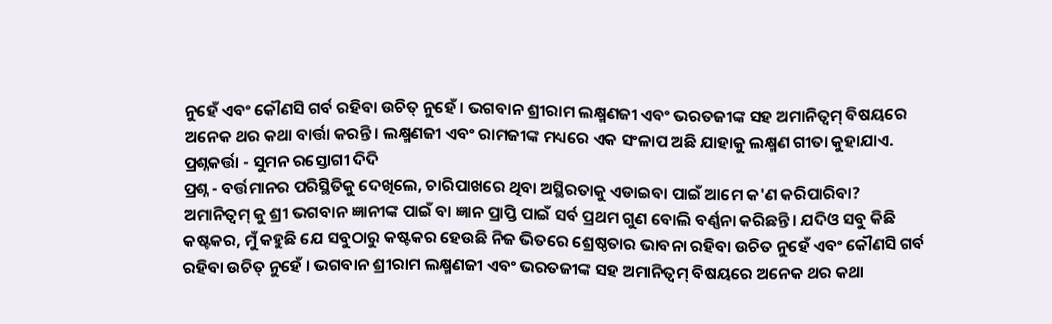ନୁହେଁ ଏବଂ କୌଣସି ଗର୍ବ ରହିବା ଉଚିତ୍ ନୁହେଁ । ଭଗବାନ ଶ୍ରୀରାମ ଲକ୍ଷ୍ମଣଜୀ ଏବଂ ଭରତଜୀଙ୍କ ସହ ଅମାନିତ୍ଵମ୍ ବିଷୟରେ ଅନେକ ଥର କଥା ବାର୍ତ୍ତା କରନ୍ତି। ଲକ୍ଷ୍ମଣଜୀ ଏବଂ ରାମଜୀଙ୍କ ମଧ୍ୟରେ ଏକ ସଂଳାପ ଅଛି ଯାହାକୁ ଲକ୍ଷ୍ମଣ ଗୀତା କୁହାଯାଏ.
ପ୍ରଶ୍ନକର୍ତ୍ତା - ସୁମନ ରସ୍ତୋଗୀ ଦିଦି
ପ୍ରଶ୍ନ - ବର୍ତ୍ତମାନର ପରିସ୍ଥିତିକୁ ଦେଖିଲେ, ଚାରିପାଖରେ ଥିବା ଅସ୍ଥିରତାକୁ ଏଡାଇବା ପାଇଁ ଆମେ କ'ଣ କରିପାରିବା?
ଅମାନିତ୍ଵମ୍ କୁ ଶ୍ରୀ ଭଗବାନ ଜ୍ଞାନୀଙ୍କ ପାଇଁ ବା ଜ୍ଞାନ ପ୍ରାପ୍ତି ପାଇଁ ସର୍ବ ପ୍ରଥମ ଗୁଣ ବୋଲି ବର୍ଣ୍ଣନା କରିଛନ୍ତି। ଯଦିଓ ସବୁ କିଛି କଷ୍ଟକର, ମୁଁ କହୁଛି ଯେ ସବୁଠାରୁ କଷ୍ଟକର ହେଉଛି ନିଜ ଭିତରେ ଶ୍ରେଷ୍ଠତାର ଭାବନା ରହିବା ଉଚିତ ନୁହେଁ ଏବଂ କୌଣସି ଗର୍ବ ରହିବା ଉଚିତ୍ ନୁହେଁ । ଭଗବାନ ଶ୍ରୀରାମ ଲକ୍ଷ୍ମଣଜୀ ଏବଂ ଭରତଜୀଙ୍କ ସହ ଅମାନିତ୍ଵମ୍ ବିଷୟରେ ଅନେକ ଥର କଥା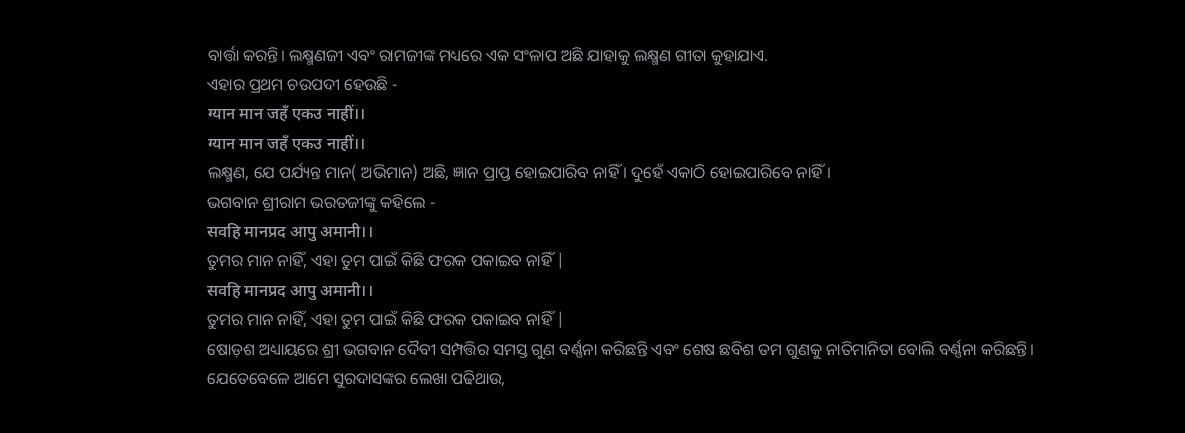ବାର୍ତ୍ତା କରନ୍ତି। ଲକ୍ଷ୍ମଣଜୀ ଏବଂ ରାମଜୀଙ୍କ ମଧ୍ୟରେ ଏକ ସଂଳାପ ଅଛି ଯାହାକୁ ଲକ୍ଷ୍ମଣ ଗୀତା କୁହାଯାଏ.
ଏହାର ପ୍ରଥମ ଚଉପଦୀ ହେଉଛି -
ग्यान मान जहँ एकउ नाहीं।।
ग्यान मान जहँ एकउ नाहीं।।
ଲକ୍ଷ୍ମଣ, ଯେ ପର୍ଯ୍ୟନ୍ତ ମାନ( ଅଭିମାନ) ଅଛି, ଜ୍ଞାନ ପ୍ରାପ୍ତ ହୋଇପାରିବ ନାହିଁ । ଦୁହେଁ ଏକାଠି ହୋଇପାରିବେ ନାହିଁ।
ଭଗବାନ ଶ୍ରୀରାମ ଭରତଜୀଙ୍କୁ କହିଲେ -
सवहि मानप्रद आपु अमानी।।
ତୁମର ମାନ ନାହିଁ, ଏହା ତୁମ ପାଇଁ କିଛି ଫରକ ପକାଇବ ନାହିଁ |
सवहि मानप्रद आपु अमानी।।
ତୁମର ମାନ ନାହିଁ, ଏହା ତୁମ ପାଇଁ କିଛି ଫରକ ପକାଇବ ନାହିଁ |
ଷୋଡ଼ଶ ଅଧ୍ୟାୟରେ ଶ୍ରୀ ଭଗବାନ ଦୈବୀ ସମ୍ପତ୍ତିର ସମସ୍ତ ଗୁଣ ବର୍ଣ୍ଣନା କରିଛନ୍ତି ଏବଂ ଶେଷ ଛବିଶ ତମ ଗୁଣକୁ ନାତିମାନିତା ବୋଲି ବର୍ଣ୍ଣନା କରିଛନ୍ତି।
ଯେତେବେଳେ ଆମେ ସୁରଦାସଙ୍କର ଲେଖା ପଢିଥାଉ,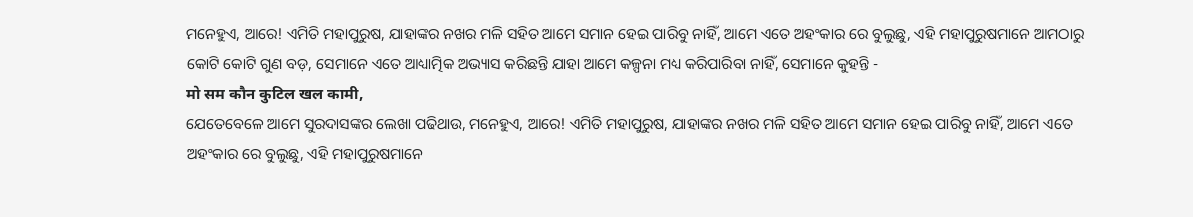ମନେହୁଏ, ଆରେ! ଏମିତି ମହାପୁରୁଷ, ଯାହାଙ୍କର ନଖର ମଳି ସହିତ ଆମେ ସମାନ ହେଇ ପାରିବୁ ନାହିଁ, ଆମେ ଏତେ ଅହଂକାର ରେ ବୁଲୁଛୁ, ଏହି ମହାପୁରୁଷମାନେ ଆମଠାରୁ କୋଟି କୋଟି ଗୁଣ ବଡ଼, ସେମାନେ ଏତେ ଆଧ୍ୟାତ୍ମିକ ଅଭ୍ୟାସ କରିଛନ୍ତି ଯାହା ଆମେ କଳ୍ପନା ମଧ୍ୟ କରିପାରିବା ନାହିଁ, ସେମାନେ କୁହନ୍ତି -
मो सम कौन कुटिल खल कामी,
ଯେତେବେଳେ ଆମେ ସୁରଦାସଙ୍କର ଲେଖା ପଢିଥାଉ, ମନେହୁଏ, ଆରେ! ଏମିତି ମହାପୁରୁଷ, ଯାହାଙ୍କର ନଖର ମଳି ସହିତ ଆମେ ସମାନ ହେଇ ପାରିବୁ ନାହିଁ, ଆମେ ଏତେ ଅହଂକାର ରେ ବୁଲୁଛୁ, ଏହି ମହାପୁରୁଷମାନେ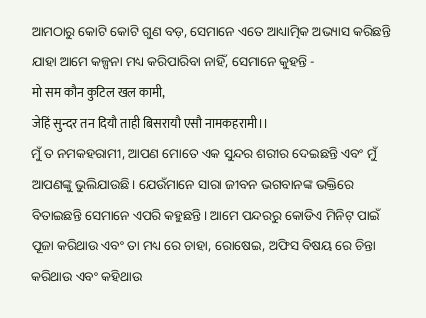ଆମଠାରୁ କୋଟି କୋଟି ଗୁଣ ବଡ଼, ସେମାନେ ଏତେ ଆଧ୍ୟାତ୍ମିକ ଅଭ୍ୟାସ କରିଛନ୍ତି ଯାହା ଆମେ କଳ୍ପନା ମଧ୍ୟ କରିପାରିବା ନାହିଁ, ସେମାନେ କୁହନ୍ତି -
मो सम कौन कुटिल खल कामी,
जेहिं सुन्दर तन दियौ ताही बिसरायौ एसौ नामकहरामी।।
ମୁଁ ତ ନମକହରାମୀ, ଆପଣ ମୋତେ ଏକ ସୁନ୍ଦର ଶରୀର ଦେଇଛନ୍ତି ଏବଂ ମୁଁ ଆପଣଙ୍କୁ ଭୁଲିଯାଉଛି। ଯେଉଁମାନେ ସାରା ଜୀବନ ଭଗବାନଙ୍କ ଭକ୍ତିରେ ବିତାଇଛନ୍ତି ସେମାନେ ଏପରି କହୁଛନ୍ତି। ଆମେ ପନ୍ଦରରୁ କୋଡିଏ ମିନିଟ୍ ପାଇଁ ପୂଜା କରିଥାଉ ଏବଂ ତା ମଧ୍ୟ ରେ ଚାହା, ରୋଷେଇ, ଅଫିସ ବିଷୟ ରେ ଚିନ୍ତା କରିଥାଉ ଏବଂ କହିଥାଉ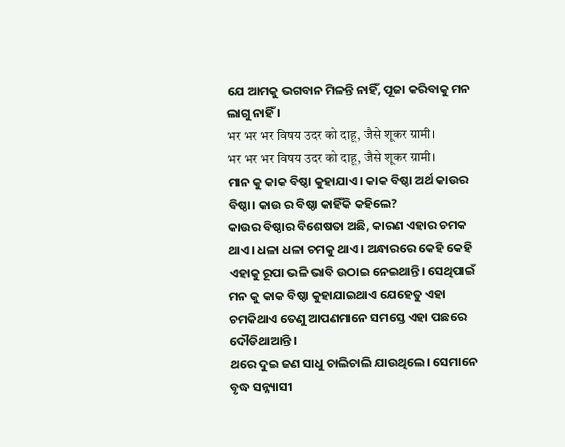ଯେ ଆମକୁ ଭଗବାନ ମିଳନ୍ତି ନାହିଁ, ପୂଜା କରିବାକୁ ମନ ଲାଗୁ ନାହିଁ ।
भर भर भर विषय उदर को दाहू, जैसे शूकर ग्रामी।
भर भर भर विषय उदर को दाहू, जैसे शूकर ग्रामी।
ମାନ କୁ କାକ ବିଷ୍ଠା କୁହାଯାଏ। କାକ ବିଷ୍ଠା ଅର୍ଥ କାଉର ବିଷ୍ଠା। କାଉ ର ବିଷ୍ଠା କାହିଁକି କହିଲେ?
କାଉର ବିଷ୍ଠାର ବିଶେଷତା ଅଛି, କାରଣ ଏହାର ଚମକ ଥାଏ। ଧଳା ଧଳା ଚମକୁ ଥାଏ । ଅନ୍ଧାରରେ କେହି କେହି ଏହାକୁ ରୂପା ଭଳି ଭାବି ଉଠାଇ ନେଇଥାନ୍ତି। ସେଥିପାଇଁ ମନ କୁ କାକ ବିଷ୍ଠା କୁହାଯାଇଥାଏ ଯେହେତୁ ଏହା ଚମକିଥାଏ ତେଣୁ ଆପଣମାନେ ସମସ୍ତେ ଏହା ପଛରେ ଦୌଡିଥାଆନ୍ତି ।
ଥରେ ଦୁଇ ଜଣ ସାଧୁ ଚାଲିଚାଲି ଯାଉଥିଲେ। ସେମାନେ ବୃଦ୍ଧ ସନ୍ନ୍ୟାସୀ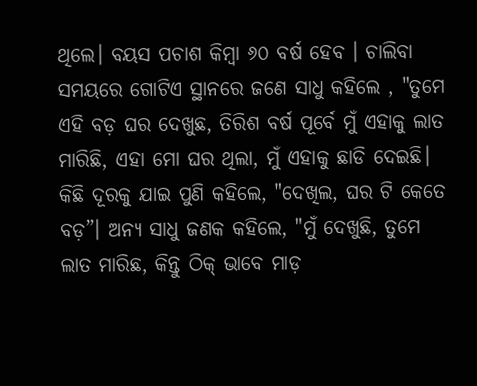ଥିଲେ। ବୟସ ପଚାଶ କିମ୍ବା ୬୦ ବର୍ଷ ହେବ । ଚାଲିବା ସମୟରେ ଗୋଟିଏ ସ୍ଥାନରେ ଜଣେ ସାଧୁ କହିଲେ , "ତୁମେ ଏହି ବଡ଼ ଘର ଦେଖୁଛ, ତିରିଶ ବର୍ଷ ପୂର୍ବେ ମୁଁ ଏହାକୁ ଲାତ ମାରିଛି, ଏହା ମୋ ଘର ଥିଲା, ମୁଁ ଏହାକୁ ଛାଡି ଦେଇଛି। କିଛି ଦୂରକୁ ଯାଇ ପୁଣି କହିଲେ, "ଦେଖିଲ, ଘର ଟି କେତେ ବଡ଼”। ଅନ୍ୟ ସାଧୁ ଜଣକ କହିଲେ, "ମୁଁ ଦେଖୁଛି, ତୁମେ ଲାତ ମାରିଛ, କିନ୍ତୁ ଠିକ୍ ଭାବେ ମାଡ଼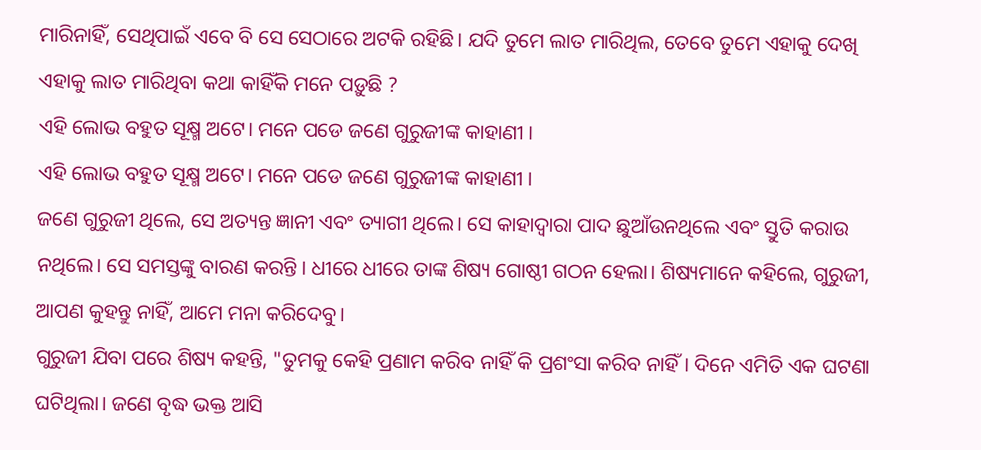ମାରିନାହିଁ, ସେଥିପାଇଁ ଏବେ ବି ସେ ସେଠାରେ ଅଟକି ରହିଛି। ଯଦି ତୁମେ ଲାତ ମାରିଥିଲ, ତେବେ ତୁମେ ଏହାକୁ ଦେଖି ଏହାକୁ ଲାତ ମାରିଥିବା କଥା କାହିଁକି ମନେ ପଡ଼ୁଛି ?
ଏହି ଲୋଭ ବହୁତ ସୂକ୍ଷ୍ମ ଅଟେ। ମନେ ପଡେ ଜଣେ ଗୁରୁଜୀଙ୍କ କାହାଣୀ ।
ଏହି ଲୋଭ ବହୁତ ସୂକ୍ଷ୍ମ ଅଟେ। ମନେ ପଡେ ଜଣେ ଗୁରୁଜୀଙ୍କ କାହାଣୀ ।
ଜଣେ ଗୁରୁଜୀ ଥିଲେ, ସେ ଅତ୍ୟନ୍ତ ଜ୍ଞାନୀ ଏବଂ ତ୍ୟାଗୀ ଥିଲେ। ସେ କାହାଦ୍ଵାରା ପାଦ ଛୁଆଁଉନଥିଲେ ଏବଂ ସ୍ତୁତି କରାଉ ନଥିଲେ। ସେ ସମସ୍ତଙ୍କୁ ବାରଣ କରନ୍ତି । ଧୀରେ ଧୀରେ ତାଙ୍କ ଶିଷ୍ୟ ଗୋଷ୍ଠୀ ଗଠନ ହେଲା। ଶିଷ୍ୟମାନେ କହିଲେ, ଗୁରୁଜୀ, ଆପଣ କୁହନ୍ତୁ ନାହିଁ, ଆମେ ମନା କରିଦେବୁ।
ଗୁରୁଜୀ ଯିବା ପରେ ଶିଷ୍ୟ କହନ୍ତି, "ତୁମକୁ କେହି ପ୍ରଣାମ କରିବ ନାହିଁ କି ପ୍ରଶଂସା କରିବ ନାହିଁ। ଦିନେ ଏମିତି ଏକ ଘଟଣା ଘଟିଥିଲା। ଜଣେ ବୃଦ୍ଧ ଭକ୍ତ ଆସି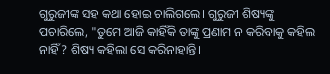ଗୁରୁଜୀଙ୍କ ସହ କଥା ହୋଇ ଚାଲିଗଲେ। ଗୁରୁଜୀ ଶିଷ୍ୟଙ୍କୁ ପଚାରିଲେ, "ତୁମେ ଆଜି କାହିଁକି ତାଙ୍କୁ ପ୍ରଣାମ ନ କରିବାକୁ କହିଲ ନାହିଁ? ଶିଷ୍ୟ କହିଲା ସେ କରିନାହାନ୍ତି।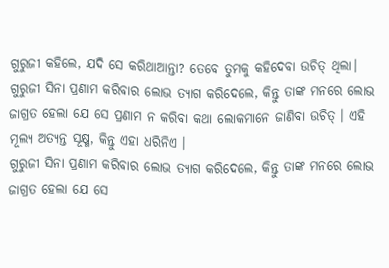ଗୁରୁଜୀ କହିଲେ, ଯଦି ସେ କରିଥାଆନ୍ତା? ତେବେ ତୁମକୁ କହିଦେବା ଉଚିତ୍ ଥିଲା।
ଗୁରୁଜୀ ସିନା ପ୍ରଣାମ କରିବାର ଲୋଭ ତ୍ୟାଗ କରିଦେଲେ, କିନ୍ତୁ ତାଙ୍କ ମନରେ ଲୋଭ ଜାଗ୍ରତ ହେଲା ଯେ ସେ ପ୍ରଣାମ ନ କରିବା କଥା ଲୋକମାନେ ଜାଣିବା ଉଚିତ୍ । ଏହି ମୂଲ୍ୟ ଅତ୍ୟନ୍ତ ସୂକ୍ଷ୍ମ, କିନ୍ତୁ ଏହା ଧରିନିଏ ।
ଗୁରୁଜୀ ସିନା ପ୍ରଣାମ କରିବାର ଲୋଭ ତ୍ୟାଗ କରିଦେଲେ, କିନ୍ତୁ ତାଙ୍କ ମନରେ ଲୋଭ ଜାଗ୍ରତ ହେଲା ଯେ ସେ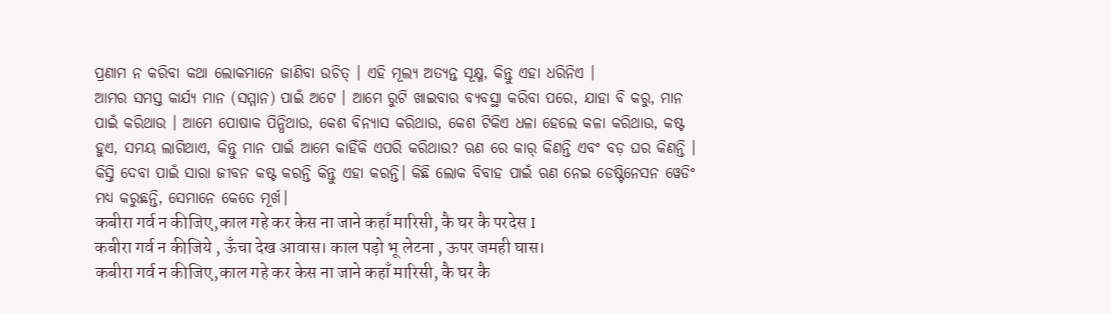ପ୍ରଣାମ ନ କରିବା କଥା ଲୋକମାନେ ଜାଣିବା ଉଚିତ୍ । ଏହି ମୂଲ୍ୟ ଅତ୍ୟନ୍ତ ସୂକ୍ଷ୍ମ, କିନ୍ତୁ ଏହା ଧରିନିଏ ।
ଆମର ସମସ୍ତ କାର୍ଯ୍ୟ ମାନ (ସମ୍ମାନ) ପାଇଁ ଅଟେ । ଆମେ ରୁଟି ଖାଇବାର ବ୍ୟବସ୍ଥା କରିବା ପରେ, ଯାହା ବି କରୁ, ମାନ ପାଇଁ କରିଥାଉ । ଆମେ ପୋଷାକ ପିନ୍ଧିଥାଉ, କେଶ ବିନ୍ୟାସ କରିଥାଉ, କେଶ ଟିକିଏ ଧଳା ହେଲେ କଳା କରିଥାଉ, କଷ୍ଟ ହୁଏ, ସମୟ ଲାଗିଥାଏ, କିନ୍ତୁ ମାନ ପାଇଁ ଆମେ କାହିଁକି ଏପରି କରିଥାଉ? ଋଣ ରେ କାର୍ କିଣନ୍ତି ଏବଂ ବଡ଼ ଘର କିଣନ୍ତି । କିସ୍ତି ଦେବା ପାଇଁ ସାରା ଜୀବନ କଷ୍ଟ କରନ୍ତି କିନ୍ତୁ ଏହା କରନ୍ତି। କିଛି ଲୋକ ବିବାହ ପାଇଁ ଋଣ ନେଇ ଡେଷ୍ଟିନେସନ ୱେଡିଂ ମଧ୍ୟ କରୁଛନ୍ତି, ସେମାନେ କେତେ ମୂର୍ଖ।
कबीरा गर्व न कीजिए,काल गहे कर केस ना जाने कहाँ मारिसी, कै घर कै परदेस I
कबीरा गर्व न कीजिये , ऊँचा देख आवास। काल पड़ो भू लेटना , ऊपर जमही घास।
कबीरा गर्व न कीजिए,काल गहे कर केस ना जाने कहाँ मारिसी, कै घर कै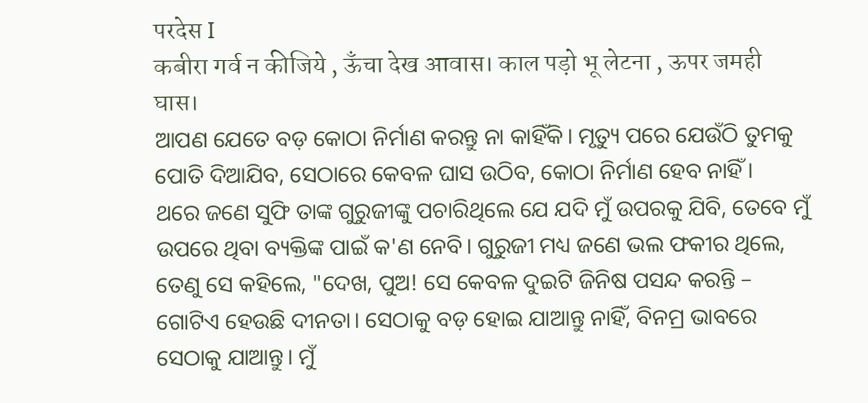परदेस I
कबीरा गर्व न कीजिये , ऊँचा देख आवास। काल पड़ो भू लेटना , ऊपर जमही घास।
ଆପଣ ଯେତେ ବଡ଼ କୋଠା ନିର୍ମାଣ କରନ୍ତୁ ନା କାହିଁକି। ମୃତ୍ୟୁ ପରେ ଯେଉଁଠି ତୁମକୁ ପୋତି ଦିଆଯିବ, ସେଠାରେ କେବଳ ଘାସ ଉଠିବ, କୋଠା ନିର୍ମାଣ ହେବ ନାହିଁ ।
ଥରେ ଜଣେ ସୁଫି ତାଙ୍କ ଗୁରୁଜୀଙ୍କୁ ପଚାରିଥିଲେ ଯେ ଯଦି ମୁଁ ଉପରକୁ ଯିବି, ତେବେ ମୁଁ ଉପରେ ଥିବା ବ୍ୟକ୍ତିଙ୍କ ପାଇଁ କ'ଣ ନେବି। ଗୁରୁଜୀ ମଧ୍ୟ ଜଣେ ଭଲ ଫକୀର ଥିଲେ, ତେଣୁ ସେ କହିଲେ, "ଦେଖ, ପୁଅ! ସେ କେବଳ ଦୁଇଟି ଜିନିଷ ପସନ୍ଦ କରନ୍ତି –
ଗୋଟିଏ ହେଉଛି ଦୀନତା। ସେଠାକୁ ବଡ଼ ହୋଇ ଯାଆନ୍ତୁ ନାହିଁ, ବିନମ୍ର ଭାବରେ ସେଠାକୁ ଯାଆନ୍ତୁ। ମୁଁ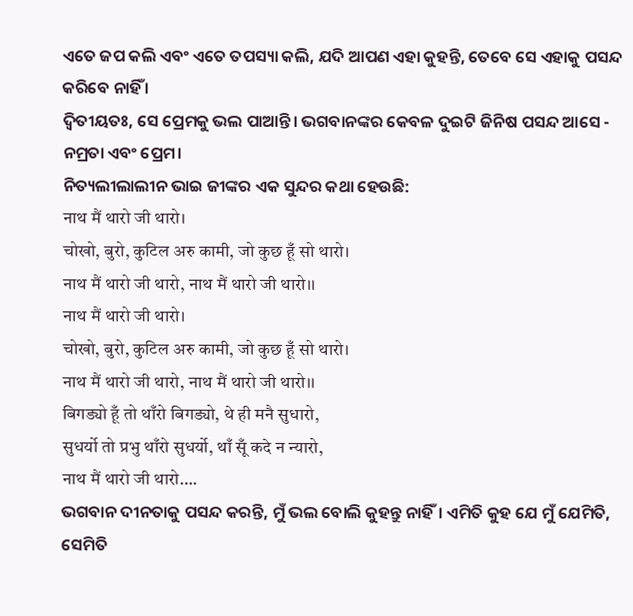ଏତେ ଜପ କଲି ଏବଂ ଏତେ ତପସ୍ୟା କଲି, ଯଦି ଆପଣ ଏହା କୁହନ୍ତି, ତେବେ ସେ ଏହାକୁ ପସନ୍ଦ କରିବେ ନାହିଁ ।
ଦ୍ବିତୀୟତଃ, ସେ ପ୍ରେମକୁ ଭଲ ପାଆନ୍ତି। ଭଗବାନଙ୍କର କେବଳ ଦୁଇଟି ଜିନିଷ ପସନ୍ଦ ଆସେ - ନମ୍ରତା ଏବଂ ପ୍ରେମ।
ନିତ୍ୟଲୀଲାଲୀନ ଭାଇ ଜୀଙ୍କର ଏକ ସୁନ୍ଦର କଥା ହେଉଛି:
नाथ मैं थारो जी थारो।
चोखो, बुरो, कुटिल अरु कामी, जो कुछ हूँ सो थारो।
नाथ मैं थारो जी थारो, नाथ मैं थारो जी थारो।।
नाथ मैं थारो जी थारो।
चोखो, बुरो, कुटिल अरु कामी, जो कुछ हूँ सो थारो।
नाथ मैं थारो जी थारो, नाथ मैं थारो जी थारो।।
बिगड्यो हूँ तो थाँरो बिगड्यो, थे ही मनै सुधारो,
सुधर्यो तो प्रभु थाँरो सुधर्यो, थाँ सूँ कदे न न्यारो,
नाथ मैं थारो जी थारो….
ଭଗବାନ ଦୀନତାକୁ ପସନ୍ଦ କରନ୍ତି, ମୁଁ ଭଲ ବୋଲି କୁହନ୍ତୁ ନାହିଁ। ଏମିତି କୁହ ଯେ ମୁଁ ଯେମିତି, ସେମିତି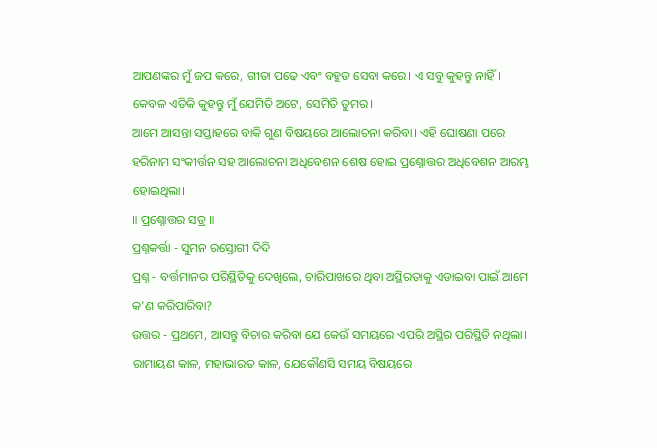ଆପଣଙ୍କର ମୁଁ ଜପ କରେ, ଗୀତା ପଢେ ଏବଂ ବହୁତ ସେବା କରେ। ଏ ସବୁ କୁହନ୍ତୁ ନାହିଁ। କେବଳ ଏତିକି କୁହନ୍ତୁ ମୁଁ ଯେମିତି ଅଟେ, ସେମିତି ତୁମର।
ଆମେ ଆସନ୍ତା ସପ୍ତାହରେ ବାକି ଗୁଣ ବିଷୟରେ ଆଲୋଚନା କରିବା। ଏହି ଘୋଷଣା ପରେ ହରିନାମ ସଂକୀର୍ତ୍ତନ ସହ ଆଲୋଚନା ଅଧିବେଶନ ଶେଷ ହୋଇ ପ୍ରଶ୍ନୋତ୍ତର ଅଧିବେଶନ ଆରମ୍ଭ ହୋଇଥିଲା।
॥ ପ୍ରଶ୍ନୋତ୍ତର ସତ୍ର ॥
ପ୍ରଶ୍ନକର୍ତ୍ତା - ସୁମନ ରସ୍ତୋଗୀ ଦିଦି
ପ୍ରଶ୍ନ - ବର୍ତ୍ତମାନର ପରିସ୍ଥିତିକୁ ଦେଖିଲେ, ଚାରିପାଖରେ ଥିବା ଅସ୍ଥିରତାକୁ ଏଡାଇବା ପାଇଁ ଆମେ କ'ଣ କରିପାରିବା?
ଉତ୍ତର - ପ୍ରଥମେ, ଆସନ୍ତୁ ବିଚାର କରିବା ଯେ କେଉଁ ସମୟରେ ଏପରି ଅସ୍ଥିର ପରିସ୍ଥିତି ନଥିଲା। ରାମାୟଣ କାଳ, ମହାଭାରତ କାଳ, ଯେକୌଣସି ସମୟ ବିଷୟରେ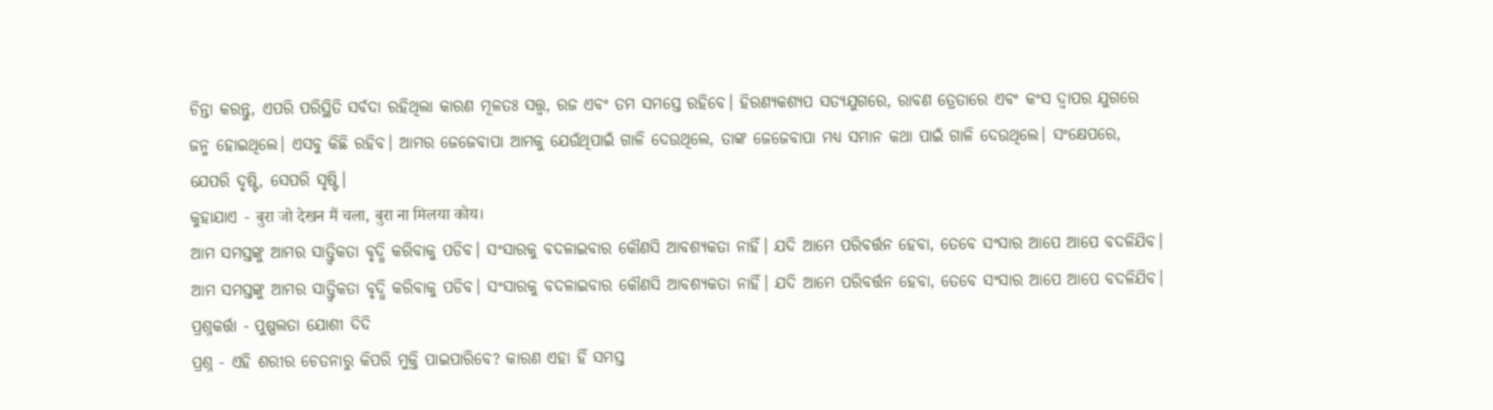ଚିନ୍ତା କରନ୍ତୁ, ଏପରି ପରିସ୍ଥିତି ସର୍ବଦା ରହିଥିଲା କାରଣ ମୂଳତଃ ସତ୍ତ୍ୱ, ରଜ ଏବଂ ତମ ସମସ୍ତେ ରହିବେ। ହିରଣ୍ୟକଶ୍ୟପ ସତ୍ୟଯୁଗରେ, ରାବଣ ତ୍ରେତାରେ ଏବଂ କଂସ ଦ୍ୱାପର ଯୁଗରେ ଜନ୍ମ ହୋଇଥିଲେ। ଏସବୁ କିଛି ରହିବ। ଆମର ଜେଜେବାପା ଆମକୁ ଯେଉଁଥିପାଇଁ ଗାଳି ଦେଉଥିଲେ, ତାଙ୍କ ଜେଜେବାପା ମଧ୍ୟ ସମାନ କଥା ପାଇଁ ଗାଳି ଦେଉଥିଲେ। ସଂକ୍ଷେପରେ, ଯେପରି ଦୃଷ୍ଟି, ସେପରି ସୃଷ୍ଟି।
କୁହାଯାଏ - बुरा जो देखन मैं चला, बुरा ना मिलया कोय।
ଆମ ସମସ୍ତଙ୍କୁ ଆମର ସାତ୍ତ୍ୱିକତା ବୃଦ୍ଧି କରିବାକୁ ପଡିବ। ସଂସାରକୁ ବଦଳାଇବାର କୌଣସି ଆବଶ୍ୟକତା ନାହିଁ। ଯଦି ଆମେ ପରିବର୍ତ୍ତନ ହେବା, ତେବେ ସଂସାର ଆପେ ଆପେ ବଦଳିଯିବ।
ଆମ ସମସ୍ତଙ୍କୁ ଆମର ସାତ୍ତ୍ୱିକତା ବୃଦ୍ଧି କରିବାକୁ ପଡିବ। ସଂସାରକୁ ବଦଳାଇବାର କୌଣସି ଆବଶ୍ୟକତା ନାହିଁ। ଯଦି ଆମେ ପରିବର୍ତ୍ତନ ହେବା, ତେବେ ସଂସାର ଆପେ ଆପେ ବଦଳିଯିବ।
ପ୍ରଶ୍ନକର୍ତ୍ତା - ପୁଷ୍ପଲତା ଯୋଶୀ ଦିଦି
ପ୍ରଶ୍ନ - ଏହି ଶରୀର ଚେତନାରୁ କିପରି ମୁକ୍ତି ପାଇପାରିବେ? କାରଣ ଏହା ହିଁ ସମସ୍ତ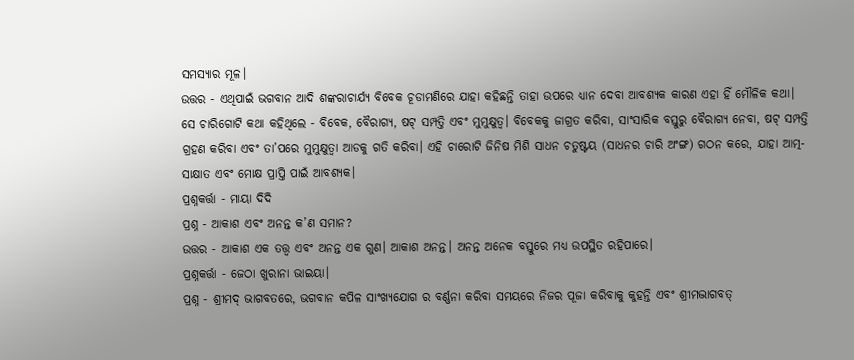ସମସ୍ୟାର ମୂଳ।
ଉତ୍ତର - ଏଥିପାଇଁ ଭଗବାନ ଆଦି ଶଙ୍କରାଚାର୍ଯ୍ୟ ବିବେକ ଚୂଡାମଣିରେ ଯାହା କହିଛନ୍ତି ତାହା ଉପରେ ଧ୍ୟାନ ଦେବା ଆବଶ୍ୟକ କାରଣ ଏହା ହିଁ ମୌଳିକ କଥା।
ସେ ଚାରିଗୋଟି କଥା କହିଥିଲେ - ବିବେକ, ବୈରାଗ୍ୟ, ଷଟ୍ ସମ୍ପତ୍ତି ଏବଂ ମୁମୁକ୍ଷୁତ୍ୱ। ବିବେକକୁ ଜାଗ୍ରତ କରିବା, ସାଂସାରିକ ବସ୍ତୁରୁ ବୈରାଗ୍ୟ ନେବା, ଷଟ୍ ସମ୍ପତ୍ତି ଗ୍ରହଣ କରିବା ଏବଂ ତା’ପରେ ମୁମୁକ୍ଷୁତ୍ବା ଆଡକୁ ଗତି କରିବା। ଏହି ଚାରୋଟି ଜିନିଷ ମିଶି ସାଧନ ଚତୁଷ୍ଟୟ (ସାଧନର ଚାରି ଅଂଙ୍ଗ) ଗଠନ କରେ, ଯାହା ଆତ୍ମ-ସାକ୍ଷାତ ଏବଂ ମୋକ୍ଷ ପ୍ରାପ୍ତି ପାଇଁ ଆବଶ୍ୟକ।
ପ୍ରଶ୍ନକର୍ତ୍ତା - ମାୟା ଦିଦି
ପ୍ରଶ୍ନ - ଆକାଶ ଏବଂ ଅନନ୍ତ କ’ଣ ସମାନ?
ଉତ୍ତର - ଆକାଶ ଏକ ତତ୍ତ୍ଵ ଏବଂ ଅନନ୍ତ ଏକ ଗୁଣ। ଆକାଶ ଅନନ୍ତ। ଅନନ୍ତ ଅନେକ ବସ୍ତୁରେ ମଧ୍ୟ ଉପସ୍ଥିତ ରହିପାରେ।
ପ୍ରଶ୍ନକର୍ତ୍ତା - ଜେଠା ଖୁରାନା ଭାଇୟା।
ପ୍ରଶ୍ନ - ଶ୍ରୀମଦ୍ ଭାଗବତରେ, ଭଗବାନ କପିଳ ସାଂଖ୍ୟଯୋଗ ର ବର୍ଣ୍ଣନା କରିବା ସମୟରେ ନିଜର ପୂଜା କରିବାକୁ କୁହନ୍ତି ଏବଂ ଶ୍ରୀମଦ୍ଭାଗବତ୍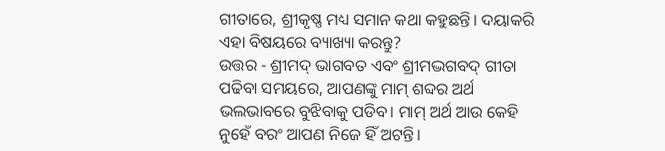ଗୀତାରେ, ଶ୍ରୀକୃଷ୍ଣ ମଧ୍ୟ ସମାନ କଥା କହୁଛନ୍ତି। ଦୟାକରି ଏହା ବିଷୟରେ ବ୍ୟାଖ୍ୟା କରନ୍ତୁ?
ଉତ୍ତର - ଶ୍ରୀମଦ୍ ଭାଗବତ ଏବଂ ଶ୍ରୀମଦ୍ଭଗବଦ୍ ଗୀତା ପଢିବା ସମୟରେ, ଆପଣଙ୍କୁ ମାମ୍ ଶବ୍ଦର ଅର୍ଥ ଭଲଭାବରେ ବୁଝିବାକୁ ପଡିବ। ମାମ୍ ଅର୍ଥ ଆଉ କେହି ନୁହେଁ ବରଂ ଆପଣ ନିଜେ ହିଁ ଅଟନ୍ତି।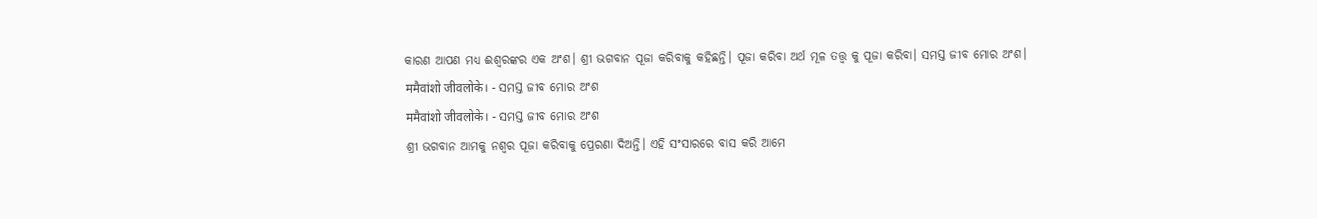କାରଣ ଆପଣ ମଧ୍ୟ ଈଶ୍ୱରଙ୍କର ଏକ ଅଂଶ। ଶ୍ରୀ ଭଗବାନ ପୂଜା କରିବାକୁ କହିଛନ୍ତି। ପୂଜା କରିବା ଅର୍ଥ ମୂଳ ତତ୍ତ୍ୱ କୁ ପୂଜା କରିବା। ସମସ୍ତ ଜୀବ ମୋର ଅଂଶ।
ममैवांशो जीवलोके। - ସମସ୍ତ ଜୀବ ମୋର ଅଂଶ
ममैवांशो जीवलोके। - ସମସ୍ତ ଜୀବ ମୋର ଅଂଶ
ଶ୍ରୀ ଭଗବାନ ଆମକୁ ନଶ୍ଵର ପୂଜା କରିବାକୁ ପ୍ରେରଣା ଦିଅନ୍ତି। ଏହି ସଂସାରରେ ବାସ କରି ଆମେ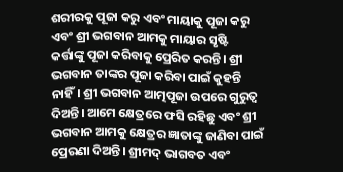ଶରୀରକୁ ପୂଜା କରୁ ଏବଂ ମାୟାକୁ ପୂଜା କରୁ ଏବଂ ଶ୍ରୀ ଭଗବାନ ଆମକୁ ମାୟାର ସୃଷ୍ଟି କର୍ତ୍ତାଙ୍କୁ ପୂଜା କରିବାକୁ ପ୍ରେରିତ କରନ୍ତି। ଶ୍ରୀ ଭଗବାନ ତାଙ୍କର ପୂଜା କରିବା ପାଇଁ କୁହନ୍ତି ନାହିଁ। ଶ୍ରୀ ଭଗବାନ ଆତ୍ମପୂଜା ଉପରେ ଗୁରୁତ୍ୱ ଦିଅନ୍ତି। ଆମେ କ୍ଷେତ୍ରରେ ଫସି ରହିଛୁ ଏବଂ ଶ୍ରୀ ଭଗବାନ ଆମକୁ କ୍ଷେତ୍ରର ଜ୍ଞାତାଙ୍କୁ ଜାଣିବା ପାଇଁ ପ୍ରେରଣା ଦିଅନ୍ତି। ଶ୍ରୀମଦ୍ ଭାଗବତ ଏବଂ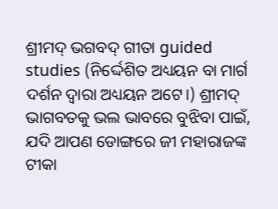ଶ୍ରୀମଦ୍ ଭଗବଦ୍ ଗୀତା guided studies (ନିର୍ଦ୍ଦେଶିତ ଅଧ୍ୟୟନ ବା ମାର୍ଗ ଦର୍ଶନ ଦ୍ଵାରା ଅଧ୍ୟୟନ ଅଟେ।) ଶ୍ରୀମଦ୍ ଭାଗବତକୁ ଭଲ ଭାବରେ ବୁଝିବା ପାଇଁ, ଯଦି ଆପଣ ଡୋଙ୍ଗରେ ଜୀ ମହାରାଜଙ୍କ ଟୀକା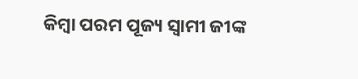କିମ୍ବା ପରମ ପୂଜ୍ୟ ସ୍ୱାମୀ ଜୀଙ୍କ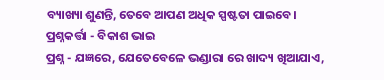ବ୍ୟାଖ୍ୟା ଶୁଣନ୍ତି, ତେବେ ଆପଣ ଅଧିକ ସ୍ପଷ୍ଟତା ପାଇବେ।
ପ୍ରଶ୍ନକର୍ତ୍ତା - ବିକାଶ ଭାଇ
ପ୍ରଶ୍ନ - ଯଜ୍ଞରେ, ଯେତେବେଳେ ଭଣ୍ଡାରା ରେ ଖାଦ୍ୟ ଖିଆଯାଏ,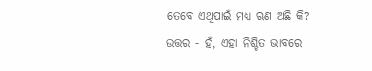ତେବେ ଏଥିପାଇଁ ମଧ୍ୟ ଋଣ ଅଛି କି?
ଉତ୍ତର - ହଁ, ଏହା ନିଶ୍ଚିତ ଭାବରେ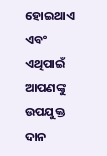ହୋଇଥାଏ ଏବଂ ଏଥିପାଇଁ ଆପଣଙ୍କୁ ଉପଯୁକ୍ତ ଦାନ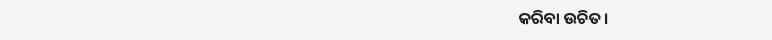କରିବା ଉଚିତ।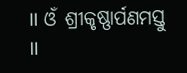॥ ଓଁ ଶ୍ରୀକୃଷ୍ଣାର୍ପଣମସ୍ତୁ ॥